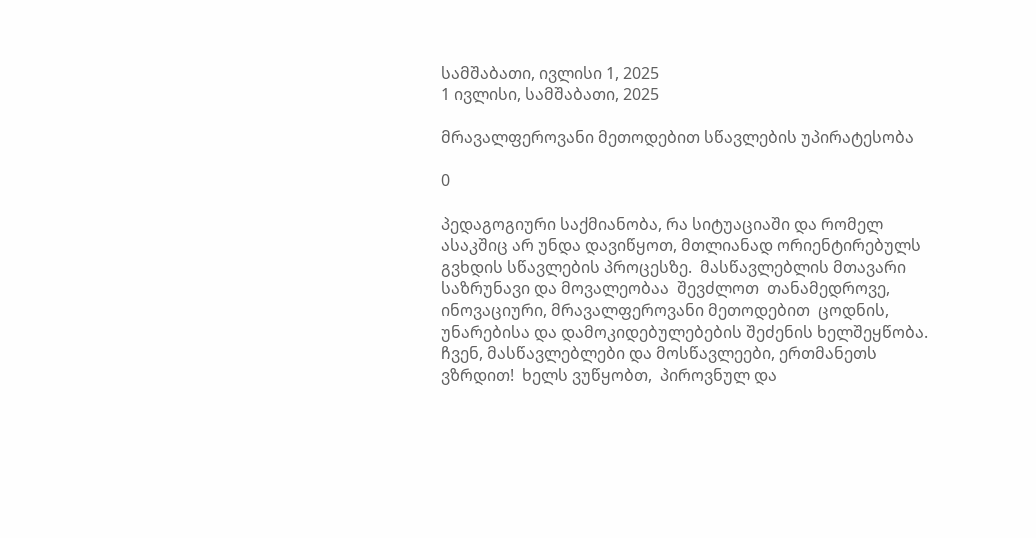სამშაბათი, ივლისი 1, 2025
1 ივლისი, სამშაბათი, 2025

მრავალფეროვანი მეთოდებით სწავლების უპირატესობა

0

პედაგოგიური საქმიანობა, რა სიტუაციაში და რომელ ასაკშიც არ უნდა დავიწყოთ, მთლიანად ორიენტირებულს გვხდის სწავლების პროცესზე.  მასწავლებლის მთავარი საზრუნავი და მოვალეობაა  შევძლოთ  თანამედროვე,  ინოვაციური, მრავალფეროვანი მეთოდებით  ცოდნის, უნარებისა და დამოკიდებულებების შეძენის ხელშეყწობა.   ჩვენ, მასწავლებლები და მოსწავლეები, ერთმანეთს ვზრდით!  ხელს ვუწყობთ,  პიროვნულ და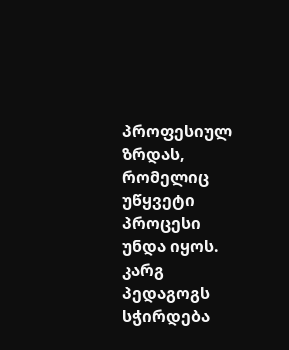პროფესიულ ზრდას, რომელიც უწყვეტი პროცესი უნდა იყოს. კარგ პედაგოგს სჭირდება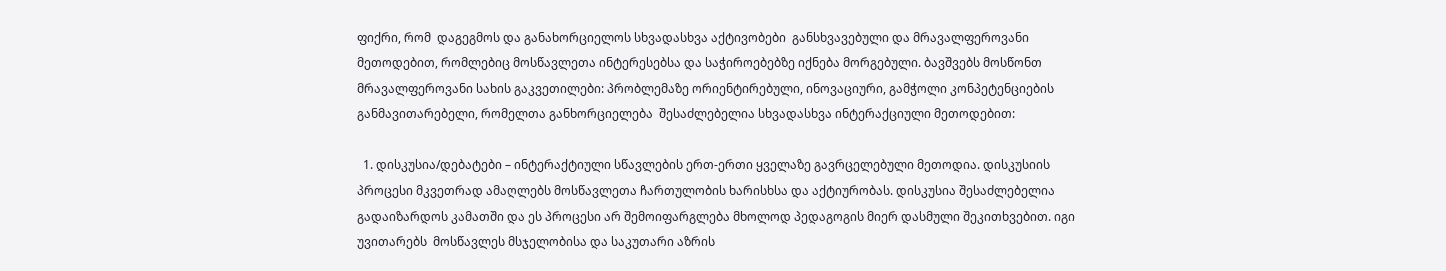ფიქრი, რომ  დაგეგმოს და განახორციელოს სხვადასხვა აქტივობები  განსხვავებული და მრავალფეროვანი  მეთოდებით, რომლებიც მოსწავლეთა ინტერესებსა და საჭიროებებზე იქნება მორგებული. ბავშვებს მოსწონთ მრავალფეროვანი სახის გაკვეთილები: პრობლემაზე ორიენტირებული, ინოვაციური, გამჭოლი კონპეტენციების განმავითარებელი, რომელთა განხორციელება  შესაძლებელია სხვადასხვა ინტერაქციული მეთოდებით:

  1. დისკუსია/დებატები – ინტერაქტიული სწავლების ერთ-ერთი ყველაზე გავრცელებული მეთოდია. დისკუსიის პროცესი მკვეთრად ამაღლებს მოსწავლეთა ჩართულობის ხარისხსა და აქტიურობას. დისკუსია შესაძლებელია გადაიზარდოს კამათში და ეს პროცესი არ შემოიფარგლება მხოლოდ პედაგოგის მიერ დასმული შეკითხვებით. იგი უვითარებს  მოსწავლეს მსჯელობისა და საკუთარი აზრის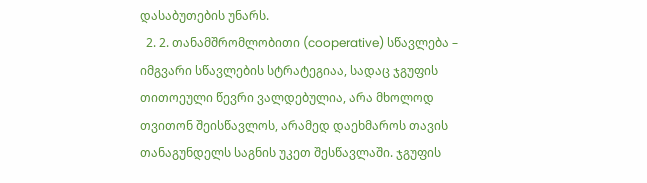დასაბუთების უნარს.
  2. 2. თანამშრომლობითი (cooperative) სწავლება – იმგვარი სწავლების სტრატეგიაა, სადაც ჯგუფის თითოეული წევრი ვალდებულია, არა მხოლოდ თვითონ შეისწავლოს, არამედ დაეხმაროს თავის თანაგუნდელს საგნის უკეთ შესწავლაში. ჯგუფის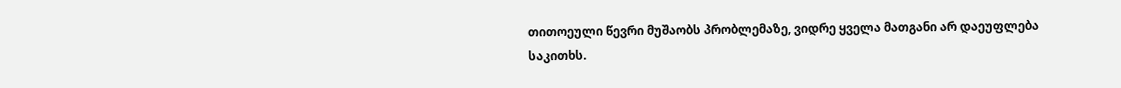თითოეული წევრი მუშაობს პრობლემაზე, ვიდრე ყველა მათგანი არ დაეუფლება საკითხს.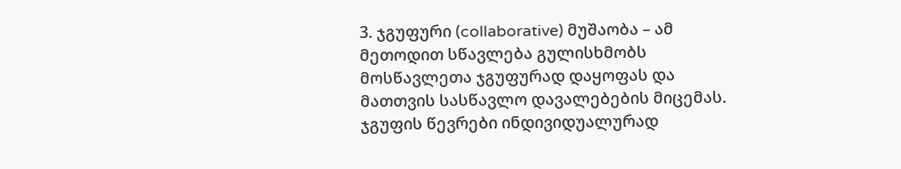3. ჯგუფური (collaborative) მუშაობა – ამ მეთოდით სწავლება გულისხმობს მოსწავლეთა ჯგუფურად დაყოფას და მათთვის სასწავლო დავალებების მიცემას. ჯგუფის წევრები ინდივიდუალურად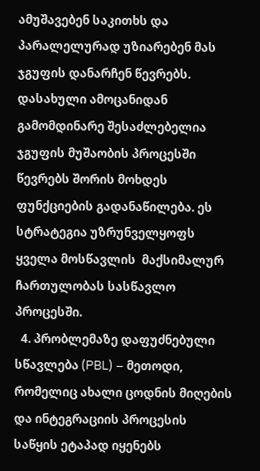ამუშავებენ საკითხს და პარალელურად უზიარებენ მას ჯგუფის დანარჩენ წევრებს. დასახული ამოცანიდან გამომდინარე შესაძლებელია ჯგუფის მუშაობის პროცესში წევრებს შორის მოხდეს ფუნქციების გადანაწილება. ეს სტრატეგია უზრუნველყოფს ყველა მოსწავლის  მაქსიმალურ ჩართულობას სასწავლო პროცესში.
  4. პრობლემაზე დაფუძნებული სწავლება (PBL) – მეთოდი, რომელიც ახალი ცოდნის მიღების და ინტეგრაციის პროცესის საწყის ეტაპად იყენებს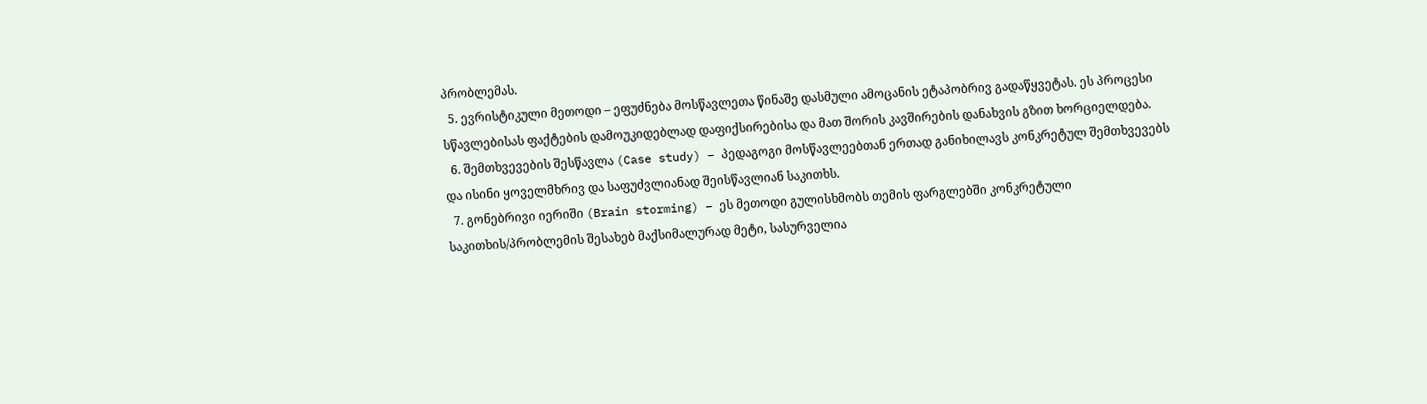პრობლემას.
  5. ევრისტიკული მეთოდი – ეფუძნება მოსწავლეთა წინაშე დასმული ამოცანის ეტაპობრივ გადაწყვეტას. ეს პროცესი სწავლებისას ფაქტების დამოუკიდებლად დაფიქსირებისა და მათ შორის კავშირების დანახვის გზით ხორციელდება.
  6. შემთხვევების შესწავლა (Case study) – პედაგოგი მოსწავლეებთან ერთად განიხილავს კონკრეტულ შემთხვევებს და ისინი ყოველმხრივ და საფუძვლიანად შეისწავლიან საკითხს.
  7. გონებრივი იერიში (Brain storming) – ეს მეთოდი გულისხმობს თემის ფარგლებში კონკრეტული საკითხის/პრობლემის შესახებ მაქსიმალურად მეტი, სასურველია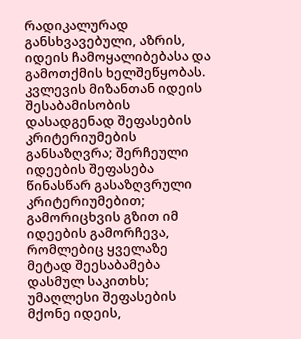რადიკალურად განსხვავებული, აზრის, იდეის ჩამოყალიბებასა და გამოთქმის ხელშეწყობას. კვლევის მიზანთან იდეის შესაბამისობის დასადგენად შეფასების კრიტერიუმების განსაზღვრა; შერჩეული იდეების შეფასება წინასწარ გასაზღვრული კრიტერიუმებით; გამორიცხვის გზით იმ იდეების გამორჩევა, რომლებიც ყველაზე მეტად შეესაბამება დასმულ საკითხს;  უმაღლესი შეფასების მქონე იდეის,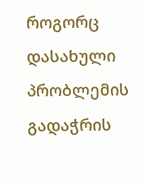როგორც დასახული პრობლემის გადაჭრის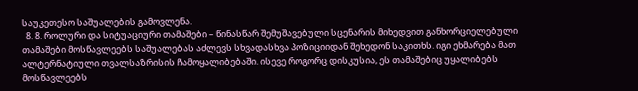საუკეთესო საშუალების გამოვლენა.
  8. 8. როლური და სიტუაციური თამაშები – წინასწარ შემუშავებული სცენარის მიხედვით განხორციელებული თამაშები მოსწავლეებს საშუალებას აძლევს სხვადასხვა პოზიციიდან შეხედონ საკითხს. იგი ეხმარება მათ ალტერნატიული თვალსაზრისის ჩამოყალიბებაში. ისევე როგორც დისკუსია, ეს თამაშებიც უყალიბებს  მოსწავლეებს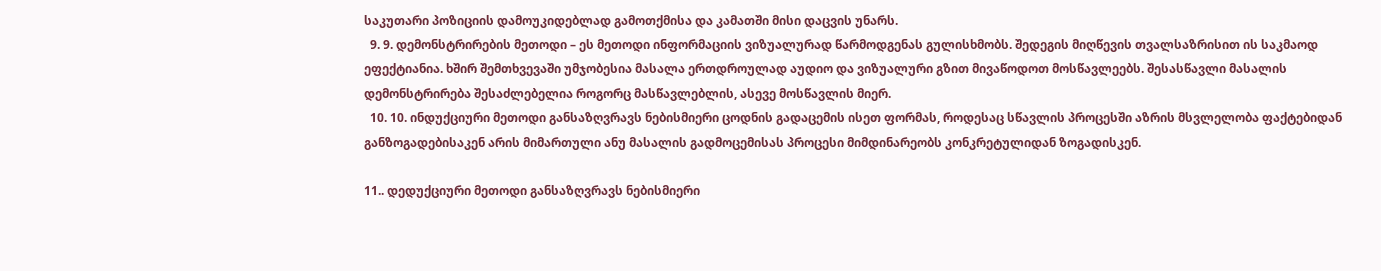საკუთარი პოზიციის დამოუკიდებლად გამოთქმისა და კამათში მისი დაცვის უნარს.
  9. 9. დემონსტრირების მეთოდი – ეს მეთოდი ინფორმაციის ვიზუალურად წარმოდგენას გულისხმობს. შედეგის მიღწევის თვალსაზრისით ის საკმაოდ ეფექტიანია. ხშირ შემთხვევაში უმჯობესია მასალა ერთდროულად აუდიო და ვიზუალური გზით მივაწოდოთ მოსწავლეებს. შესასწავლი მასალის დემონსტრირება შესაძლებელია როგორც მასწავლებლის, ასევე მოსწავლის მიერ.
  10. 10. ინდუქციური მეთოდი განსაზღვრავს ნებისმიერი ცოდნის გადაცემის ისეთ ფორმას, როდესაც სწავლის პროცესში აზრის მსვლელობა ფაქტებიდან განზოგადებისაკენ არის მიმართული ანუ მასალის გადმოცემისას პროცესი მიმდინარეობს კონკრეტულიდან ზოგადისკენ.

11.. დედუქციური მეთოდი განსაზღვრავს ნებისმიერი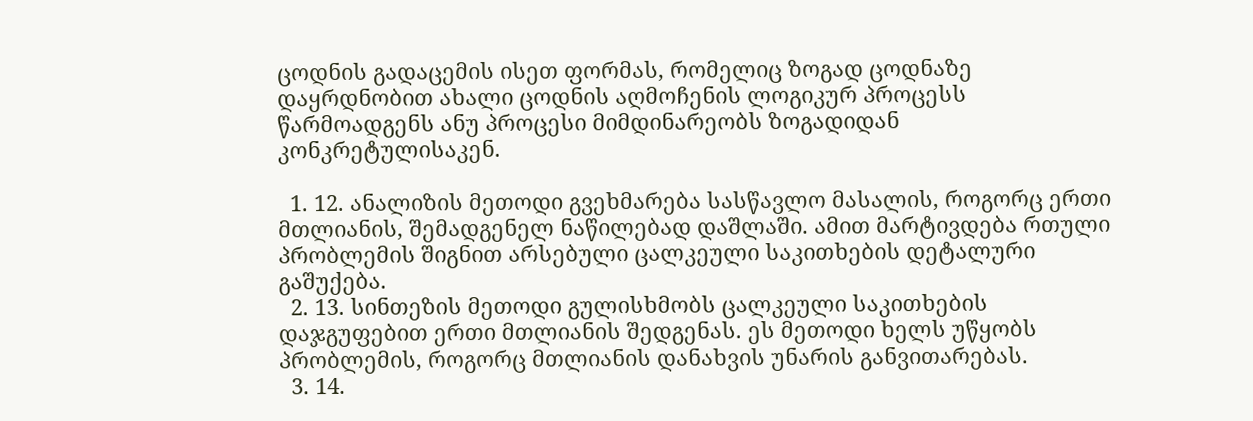ცოდნის გადაცემის ისეთ ფორმას, რომელიც ზოგად ცოდნაზე დაყრდნობით ახალი ცოდნის აღმოჩენის ლოგიკურ პროცესს წარმოადგენს ანუ პროცესი მიმდინარეობს ზოგადიდან კონკრეტულისაკენ.

  1. 12. ანალიზის მეთოდი გვეხმარება სასწავლო მასალის, როგორც ერთი მთლიანის, შემადგენელ ნაწილებად დაშლაში. ამით მარტივდება რთული პრობლემის შიგნით არსებული ცალკეული საკითხების დეტალური გაშუქება.
  2. 13. სინთეზის მეთოდი გულისხმობს ცალკეული საკითხების დაჯგუფებით ერთი მთლიანის შედგენას. ეს მეთოდი ხელს უწყობს პრობლემის, როგორც მთლიანის დანახვის უნარის განვითარებას.
  3. 14.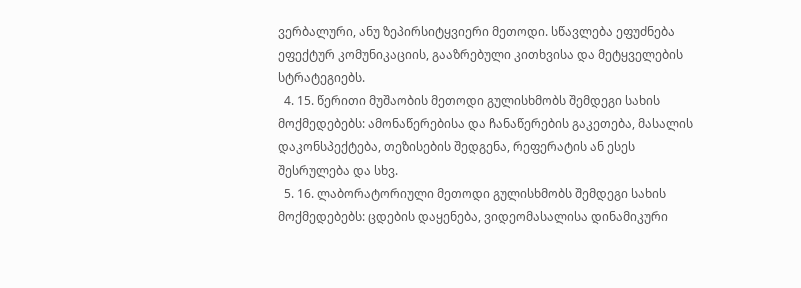ვერბალური, ანუ ზეპირსიტყვიერი მეთოდი. სწავლება ეფუძნება ეფექტურ კომუნიკაციის, გააზრებული კითხვისა და მეტყველების სტრატეგიებს.
  4. 15. წერითი მუშაობის მეთოდი გულისხმობს შემდეგი სახის მოქმედებებს: ამონაწერებისა და ჩანაწერების გაკეთება, მასალის დაკონსპექტება, თეზისების შედგენა, რეფერატის ან ესეს შესრულება და სხვ.
  5. 16. ლაბორატორიული მეთოდი გულისხმობს შემდეგი სახის მოქმედებებს: ცდების დაყენება, ვიდეომასალისა დინამიკური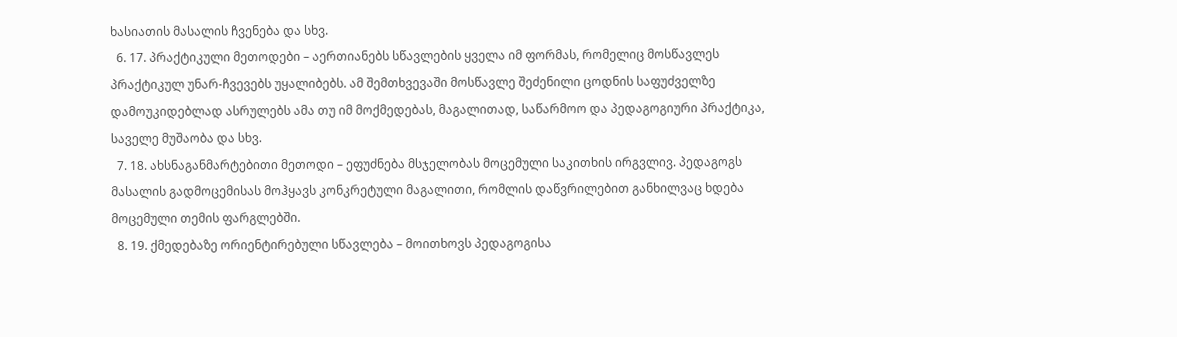ხასიათის მასალის ჩვენება და სხვ.
  6. 17. პრაქტიკული მეთოდები – აერთიანებს სწავლების ყველა იმ ფორმას, რომელიც მოსწავლეს პრაქტიკულ უნარ-ჩვევებს უყალიბებს. ამ შემთხვევაში მოსწავლე შეძენილი ცოდნის საფუძველზე დამოუკიდებლად ასრულებს ამა თუ იმ მოქმედებას, მაგალითად, საწარმოო და პედაგოგიური პრაქტიკა, საველე მუშაობა და სხვ.
  7. 18. ახსნაგანმარტებითი მეთოდი – ეფუძნება მსჯელობას მოცემული საკითხის ირგვლივ. პედაგოგს მასალის გადმოცემისას მოჰყავს კონკრეტული მაგალითი, რომლის დაწვრილებით განხილვაც ხდება მოცემული თემის ფარგლებში.
  8. 19. ქმედებაზე ორიენტირებული სწავლება – მოითხოვს პედაგოგისა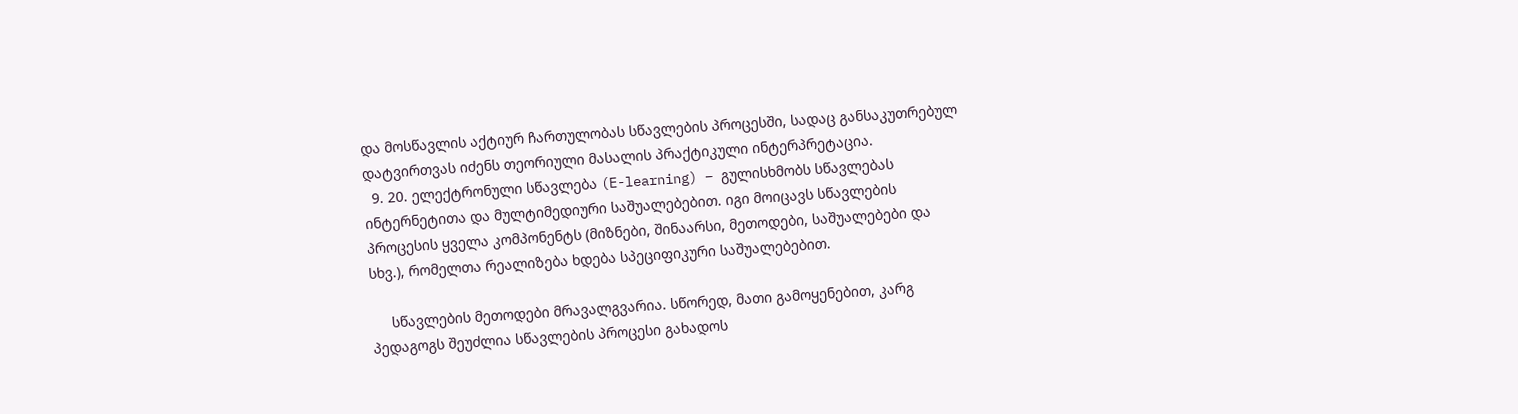და მოსწავლის აქტიურ ჩართულობას სწავლების პროცესში, სადაც განსაკუთრებულ დატვირთვას იძენს თეორიული მასალის პრაქტიკული ინტერპრეტაცია.
  9. 20. ელექტრონული სწავლება (E-learning) – გულისხმობს სწავლებას ინტერნეტითა და მულტიმედიური საშუალებებით. იგი მოიცავს სწავლების პროცესის ყველა კომპონენტს (მიზნები, შინაარსი, მეთოდები, საშუალებები და სხვ.), რომელთა რეალიზება ხდება სპეციფიკური საშუალებებით.

     სწავლების მეთოდები მრავალგვარია. სწორედ, მათი გამოყენებით, კარგ პედაგოგს შეუძლია სწავლების პროცესი გახადოს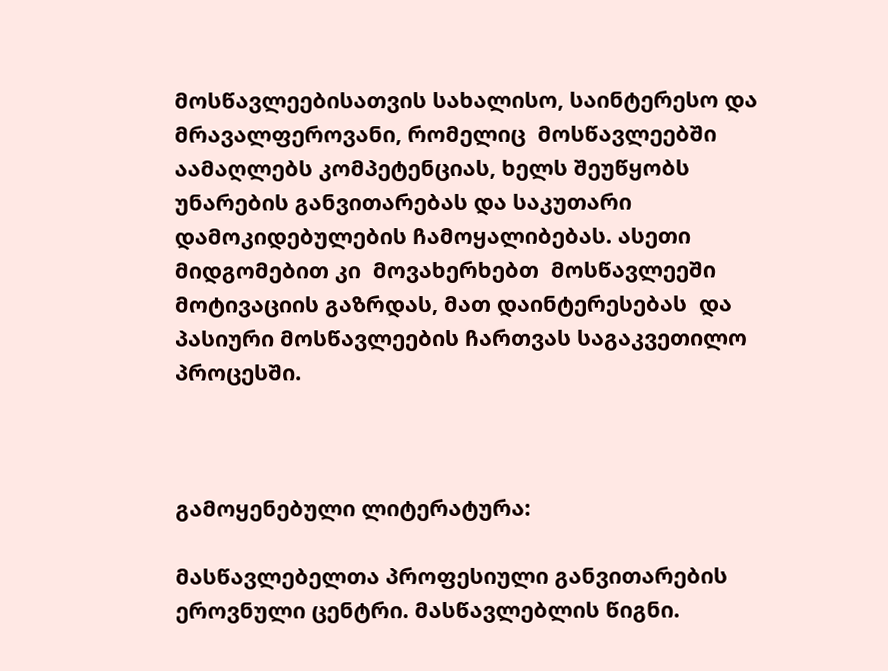მოსწავლეებისათვის სახალისო, საინტერესო და მრავალფეროვანი, რომელიც  მოსწავლეებში აამაღლებს კომპეტენციას, ხელს შეუწყობს უნარების განვითარებას და საკუთარი დამოკიდებულების ჩამოყალიბებას. ასეთი მიდგომებით კი  მოვახერხებთ  მოსწავლეეში მოტივაციის გაზრდას, მათ დაინტერესებას  და პასიური მოსწავლეების ჩართვას საგაკვეთილო პროცესში.



გამოყენებული ლიტერატურა:

მასწავლებელთა პროფესიული განვითარების ეროვნული ცენტრი. მასწავლებლის წიგნი.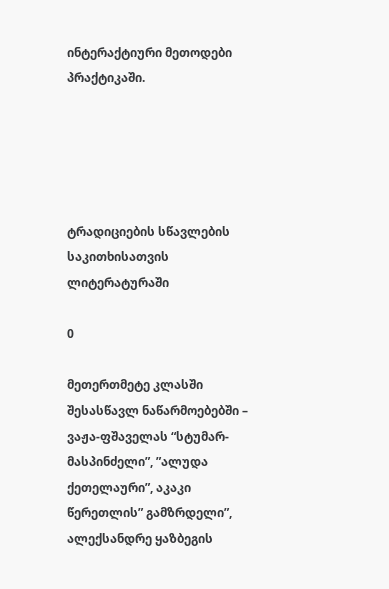ინტერაქტიური მეთოდები პრაქტიკაში.





ტრადიციების სწავლების საკითხისათვის ლიტერატურაში

0

მეთერთმეტე კლასში შესასწავლ ნაწარმოებებში – ვაჟა-ფშაველას “სტუმარ-მასპინძელი”, ”ალუდა ქეთელაური”, აკაკი წერეთლის” გამზრდელი”, ალექსანდრე ყაზბეგის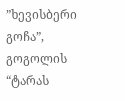”ხევისბერი გოჩა”, გოგოლის “ტარას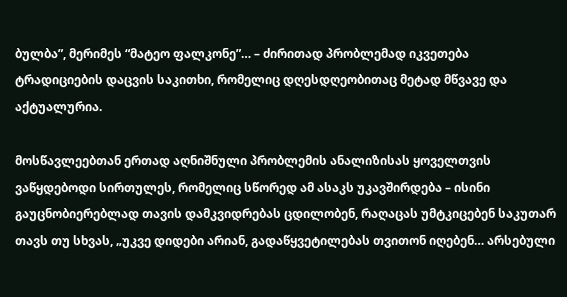ბულბა”, მერიმეს “მატეო ფალკონე”… – ძირითად პრობლემად იკვეთება ტრადიციების დაცვის საკითხი, რომელიც დღესდღეობითაც მეტად მწვავე და აქტუალურია.

მოსწავლეებთან ერთად აღნიშნული პრობლემის ანალიზისას ყოველთვის ვაწყდებოდი სირთულეს, რომელიც სწორედ ამ ასაკს უკავშირდება – ისინი გაუცნობიერებლად თავის დამკვიდრებას ცდილობენ, რაღაცას უმტკიცებენ საკუთარ თავს თუ სხვას, „უკვე დიდები არიან, გადაწყვეტილებას თვითონ იღებენ… არსებული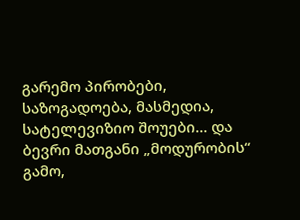გარემო პირობები, საზოგადოება, მასმედია, სატელევიზიო შოუები… და ბევრი მათგანი „მოდურობის“ გამო,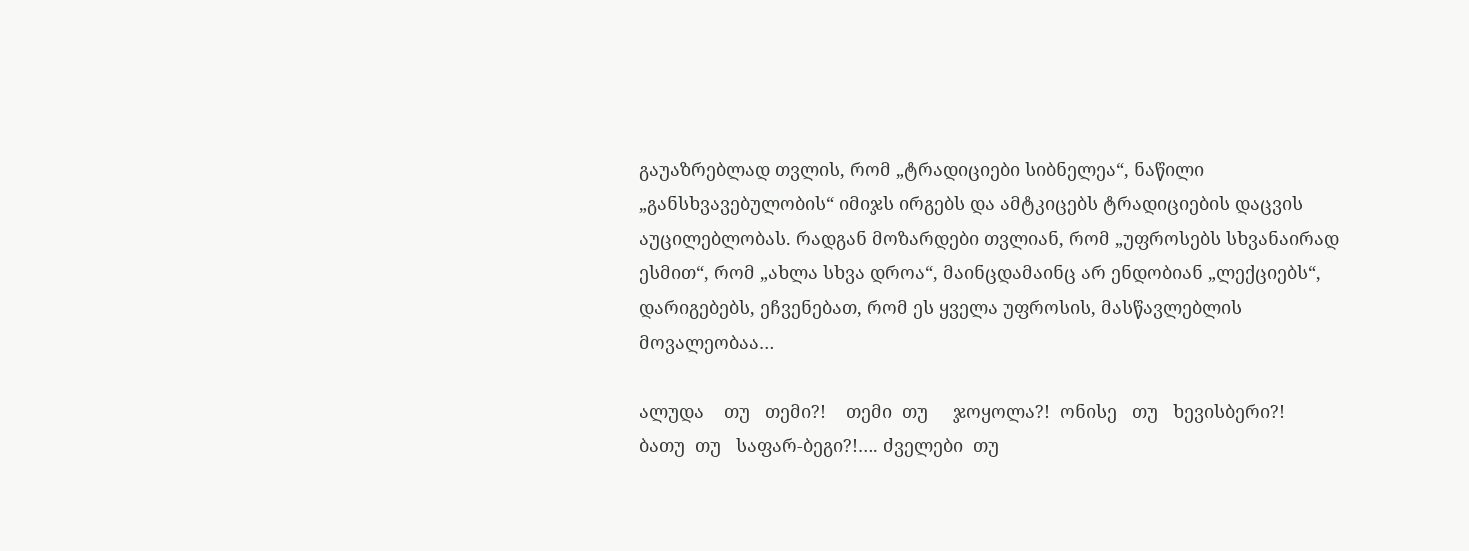გაუაზრებლად თვლის, რომ „ტრადიციები სიბნელეა“, ნაწილი „განსხვავებულობის“ იმიჯს ირგებს და ამტკიცებს ტრადიციების დაცვის აუცილებლობას. რადგან მოზარდები თვლიან, რომ „უფროსებს სხვანაირად ესმით“, რომ „ახლა სხვა დროა“, მაინცდამაინც არ ენდობიან „ლექციებს“, დარიგებებს, ეჩვენებათ, რომ ეს ყველა უფროსის, მასწავლებლის მოვალეობაა…

ალუდა    თუ   თემი?!    თემი  თუ     ჯოყოლა?!  ონისე   თუ   ხევისბერი?!
ბათუ  თუ   საფარ-ბეგი?!…. ძველები  თუ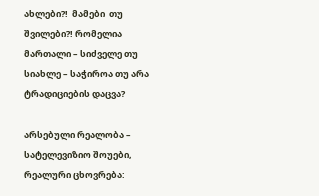ახლები?!  მამები  თუ შვილები?! რომელია  მართალი – სიძველე თუ სიახლე – საჭიროა თუ არა ტრადიციების დაცვა?

არსებული რეალობა – სატელევიზიო შოუები, რეალური ცხოვრება: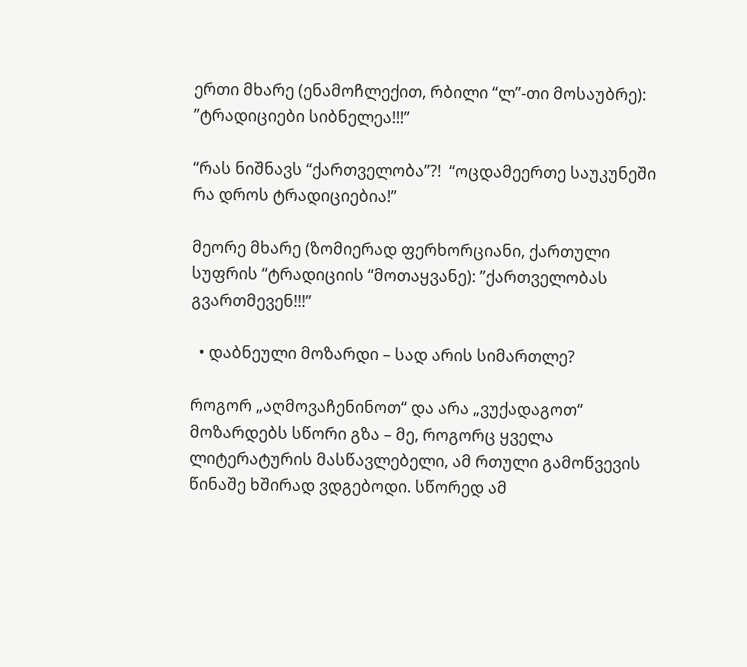ერთი მხარე (ენამოჩლექით, რბილი “ლ”-თი მოსაუბრე): ”ტრადიციები სიბნელეა!!!”

“რას ნიშნავს “ქართველობა”?!  “ოცდამეერთე საუკუნეში რა დროს ტრადიციებია!”

მეორე მხარე (ზომიერად ფერხორციანი, ქართული სუფრის “ტრადიციის “მოთაყვანე): ”ქართველობას გვართმევენ!!!”

  • დაბნეული მოზარდი – სად არის სიმართლე?

როგორ „აღმოვაჩენინოთ“ და არა „ვუქადაგოთ“ მოზარდებს სწორი გზა – მე, როგორც ყველა ლიტერატურის მასწავლებელი, ამ რთული გამოწვევის წინაშე ხშირად ვდგებოდი. სწორედ ამ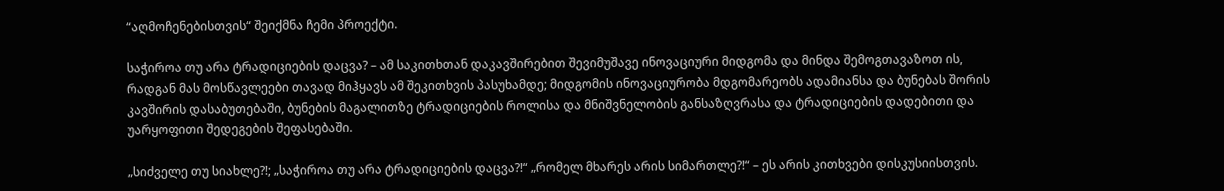“აღმოჩენებისთვის“ შეიქმნა ჩემი პროექტი.

საჭიროა თუ არა ტრადიციების დაცვა? – ამ საკითხთან დაკავშირებით შევიმუშავე ინოვაციური მიდგომა და მინდა შემოგთავაზოთ ის, რადგან მას მოსწავლეები თავად მიჰყავს ამ შეკითხვის პასუხამდე; მიდგომის ინოვაციურობა მდგომარეობს ადამიანსა და ბუნებას შორის კავშირის დასაბუთებაში, ბუნების მაგალითზე ტრადიციების როლისა და მნიშვნელობის განსაზღვრასა და ტრადიციების დადებითი და უარყოფითი შედეგების შეფასებაში.

„სიძველე თუ სიახლე?!; „საჭიროა თუ არა ტრადიციების დაცვა?!“ „რომელ მხარეს არის სიმართლე?!“ – ეს არის კითხვები დისკუსიისთვის.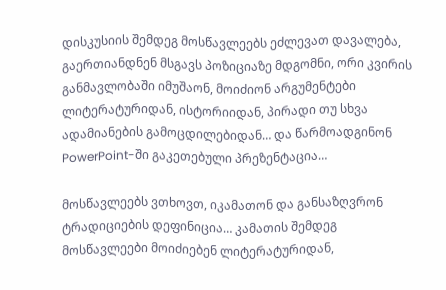დისკუსიის შემდეგ მოსწავლეებს ეძლევათ დავალება, გაერთიანდნენ მსგავს პოზიციაზე მდგომნი, ორი კვირის განმავლობაში იმუშაონ, მოიძიონ არგუმენტები ლიტერატურიდან, ისტორიიდან, პირადი თუ სხვა ადამიანების გამოცდილებიდან… და წარმოადგინონ PowerPoint-ში გაკეთებული პრეზენტაცია…

მოსწავლეებს ვთხოვთ, იკამათონ და განსაზღვრონ ტრადიციების დეფინიცია… კამათის შემდეგ მოსწავლეები მოიძიებენ ლიტერატურიდან,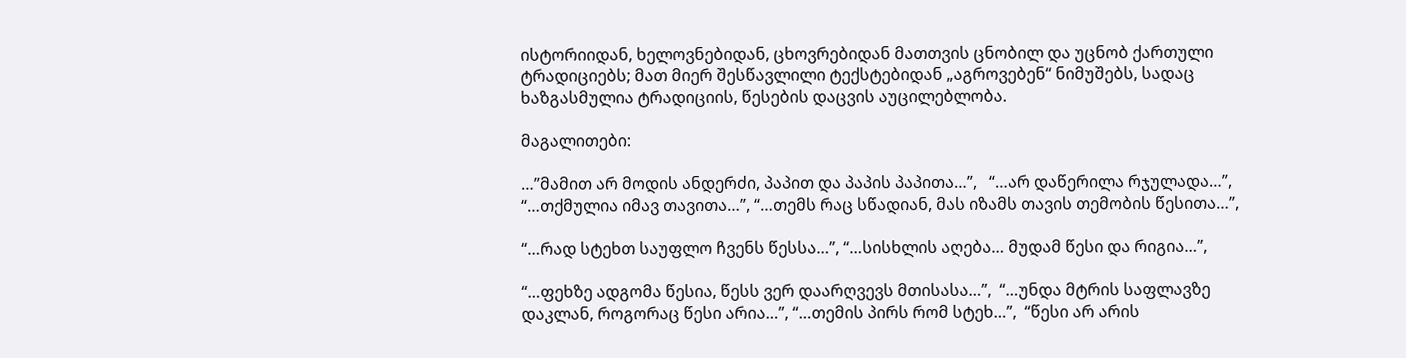ისტორიიდან, ხელოვნებიდან, ცხოვრებიდან მათთვის ცნობილ და უცნობ ქართული ტრადიციებს; მათ მიერ შესწავლილი ტექსტებიდან „აგროვებენ“ ნიმუშებს, სადაც ხაზგასმულია ტრადიციის, წესების დაცვის აუცილებლობა.

მაგალითები:

…”მამით არ მოდის ანდერძი, პაპით და პაპის პაპითა…”,   “…არ დაწერილა რჯულადა…”,  “…თქმულია იმავ თავითა…”, “…თემს რაც სწადიან, მას იზამს თავის თემობის წესითა…”,

“…რად სტეხთ საუფლო ჩვენს წესსა…”, “…სისხლის აღება… მუდამ წესი და რიგია…”,

“…ფეხზე ადგომა წესია, წესს ვერ დაარღვევს მთისასა…”,  “…უნდა მტრის საფლავზე დაკლან, როგორაც წესი არია…”, “…თემის პირს რომ სტეხ…”,  “წესი არ არის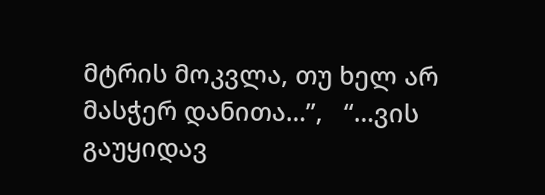მტრის მოკვლა, თუ ხელ არ მასჭერ დანითა…”,   “…ვის გაუყიდავ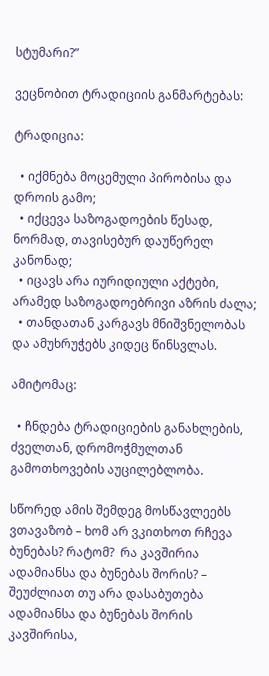სტუმარი?”

ვეცნობით ტრადიციის განმარტებას:

ტრადიცია:

  • იქმნება მოცემული პირობისა და დროის გამო;
  • იქცევა საზოგადოების წესად, ნორმად, თავისებურ დაუწერელ კანონად;
  • იცავს არა იურიდიული აქტები, არამედ საზოგადოებრივი აზრის ძალა;
  • თანდათან კარგავს მნიშვნელობას და ამუხრუჭებს კიდეც წინსვლას.

ამიტომაც:

  • ჩნდება ტრადიციების განახლების, ძველთან, დრომოჭმულთან გამოთხოვების აუცილებლობა.

სწორედ ამის შემდეგ მოსწავლეებს ვთავაზობ – ხომ არ ვკითხოთ რჩევა ბუნებას? რატომ?  რა კავშირია ადამიანსა და ბუნებას შორის? – შეუძლიათ თუ არა დასაბუთება ადამიანსა და ბუნებას შორის კავშირისა,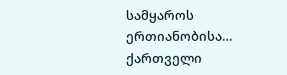სამყაროს ერთიანობისა… ქართველი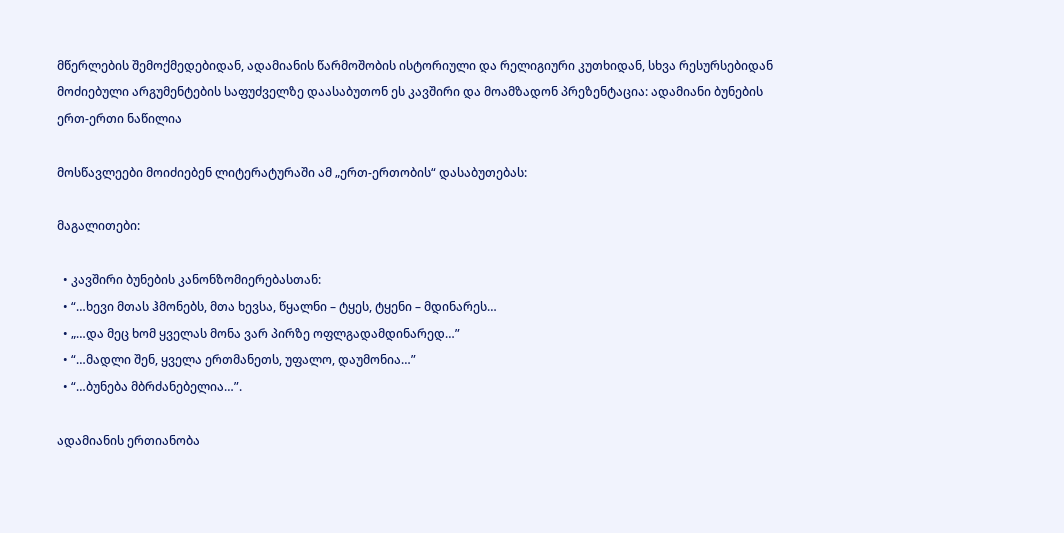მწერლების შემოქმედებიდან, ადამიანის წარმოშობის ისტორიული და რელიგიური კუთხიდან, სხვა რესურსებიდან მოძიებული არგუმენტების საფუძველზე დაასაბუთონ ეს კავშირი და მოამზადონ პრეზენტაცია: ადამიანი ბუნების ერთ-ერთი ნაწილია

მოსწავლეები მოიძიებენ ლიტერატურაში ამ „ერთ-ერთობის“ დასაბუთებას:

მაგალითები:

  • კავშირი ბუნების კანონზომიერებასთან:
  • “…ხევი მთას ჰმონებს, მთა ხევსა, წყალნი – ტყეს, ტყენი – მდინარეს…
  • „…და მეც ხომ ყველას მონა ვარ პირზე ოფლგადამდინარედ…”
  • “…მადლი შენ, ყველა ერთმანეთს, უფალო, დაუმონია…”
  • “…ბუნება მბრძანებელია…”.

ადამიანის ერთიანობა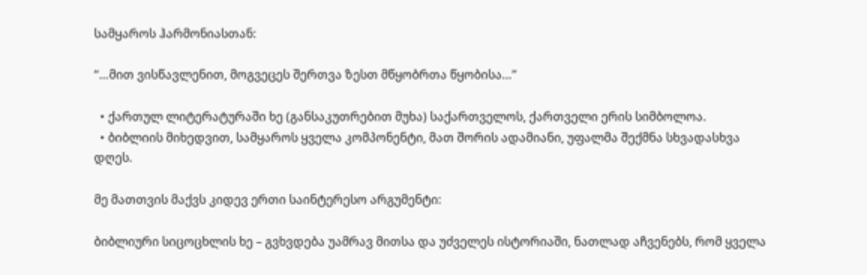სამყაროს ჰარმონიასთან:

“…მით ვისწავლენით, მოგვეცეს შერთვა ზესთ მწყობრთა წყობისა…”

  • ქართულ ლიტერატურაში ხე (განსაკუთრებით მუხა) საქართველოს, ქართველი ერის სიმბოლოა.
  • ბიბლიის მიხედვით, სამყაროს ყველა კომპონენტი, მათ შორის ადამიანი, უფალმა შექმნა სხვადასხვა დღეს.

მე მათთვის მაქვს კიდევ ერთი საინტერესო არგუმენტი:

ბიბლიური სიცოცხლის ხე – გვხვდება უამრავ მითსა და უძველეს ისტორიაში, ნათლად აჩვენებს, რომ ყველა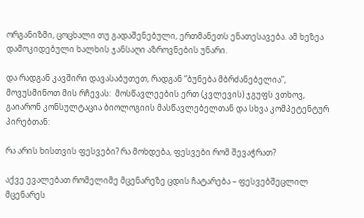ორგანიზმი, ცოცხალი თუ გადაშენებული, ერთმანეთს ენათესავება. ამ ხეზეა დამოკიდებული ხალხის ჯანსაღი აზროვნების უნარი.

და რადგან კავშირი დავასაბუთეთ, რადგან “ბუნება მბრძანებელია”, მოვუსმინოთ მის რჩევას:  მოსწავლეების ერთ (კვლევის) ჯგუფს ვთხოვ, გაიარონ კონსულტაცია ბიოლოგიის მასწავლებელთან და სხვა კომპეტენტურ პირებთან:

რა არის ხისთვის ფესვები? რა მოხდება, ფესვები რომ შევაჭრათ?

აქვე ევალებათ რომელიმე მცენარეზე ცდის ჩატარება – ფესვებშეცლილ მცენარეს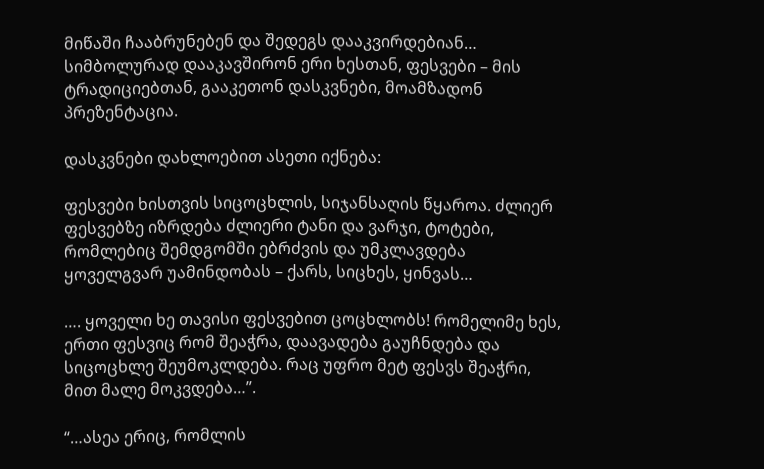მიწაში ჩააბრუნებენ და შედეგს დააკვირდებიან… სიმბოლურად დააკავშირონ ერი ხესთან, ფესვები – მის ტრადიციებთან, გააკეთონ დასკვნები, მოამზადონ პრეზენტაცია.

დასკვნები დახლოებით ასეთი იქნება:

ფესვები ხისთვის სიცოცხლის, სიჯანსაღის წყაროა. ძლიერ ფესვებზე იზრდება ძლიერი ტანი და ვარჯი, ტოტები, რომლებიც შემდგომში ებრძვის და უმკლავდება ყოველგვარ უამინდობას – ქარს, სიცხეს, ყინვას…

…. ყოველი ხე თავისი ფესვებით ცოცხლობს! რომელიმე ხეს, ერთი ფესვიც რომ შეაჭრა, დაავადება გაუჩნდება და სიცოცხლე შეუმოკლდება. რაც უფრო მეტ ფესვს შეაჭრი, მით მალე მოკვდება…”.

“…ასეა ერიც, რომლის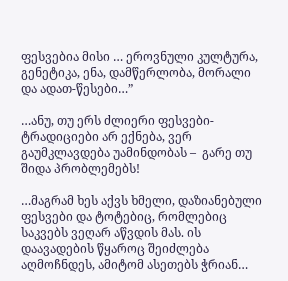ფესვებია მისი … ეროვნული კულტურა, გენეტიკა, ენა, დამწერლობა, მორალი და ადათ-წესები…”

…ანუ, თუ ერს ძლიერი ფესვები-ტრადიციები არ ექნება, ვერ გაუმკლავდება უამინდობას –  გარე თუ შიდა პრობლემებს!

…მაგრამ ხეს აქვს ხმელი, დაზიანებული ფესვები და ტოტებიც, რომლებიც საკვებს ვეღარ აწვდის მას. ის დაავადების წყაროც შეიძლება აღმოჩნდეს, ამიტომ ასეთებს ჭრიან…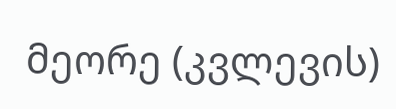მეორე (კვლევის)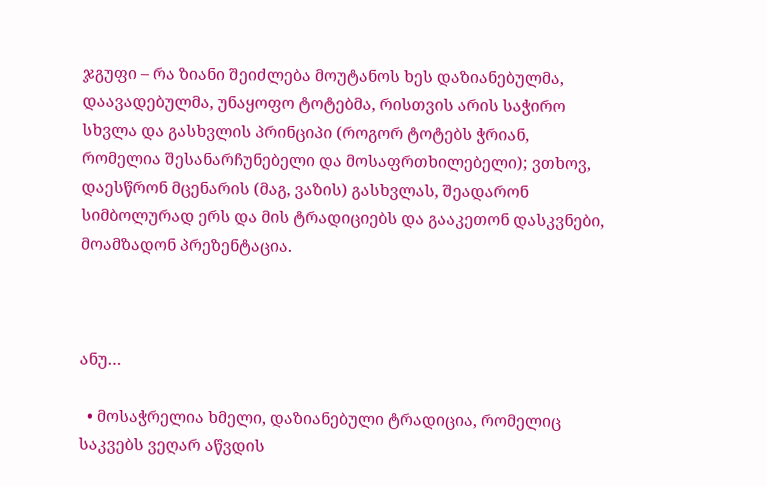ჯგუფი – რა ზიანი შეიძლება მოუტანოს ხეს დაზიანებულმა, დაავადებულმა, უნაყოფო ტოტებმა, რისთვის არის საჭირო სხვლა და გასხვლის პრინციპი (როგორ ტოტებს ჭრიან, რომელია შესანარჩუნებელი და მოსაფრთხილებელი); ვთხოვ, დაესწრონ მცენარის (მაგ, ვაზის) გასხვლას, შეადარონ სიმბოლურად ერს და მის ტრადიციებს და გააკეთონ დასკვნები, მოამზადონ პრეზენტაცია.



ანუ…

  • მოსაჭრელია ხმელი, დაზიანებული ტრადიცია, რომელიც საკვებს ვეღარ აწვდის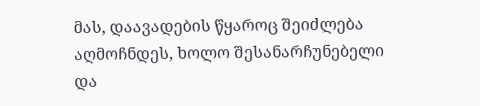მას, დაავადების წყაროც შეიძლება აღმოჩნდეს, ხოლო შესანარჩუნებელი და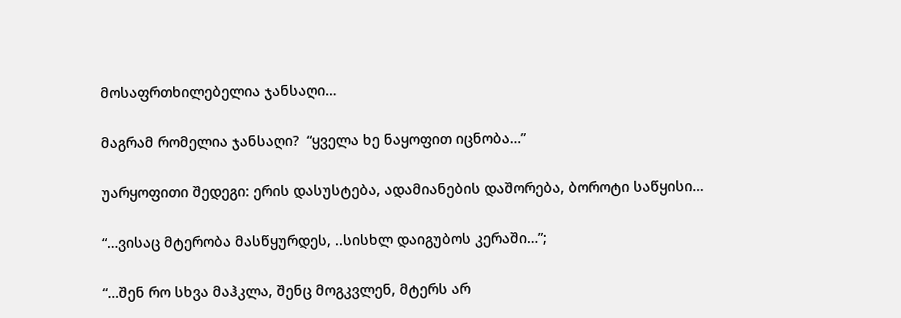მოსაფრთხილებელია ჯანსაღი…

მაგრამ რომელია ჯანსაღი?  “ყველა ხე ნაყოფით იცნობა…”

უარყოფითი შედეგი: ერის დასუსტება, ადამიანების დაშორება, ბოროტი საწყისი…

“…ვისაც მტერობა მასწყურდეს, ..სისხლ დაიგუბოს კერაში…”;

“…შენ რო სხვა მაჰკლა, შენც მოგკვლენ, მტერს არ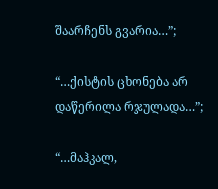შაარჩენს გვარია…”;

“…ქისტის ცხონება არ დაწერილა რჯულადა…”;

“…მაჰკალ,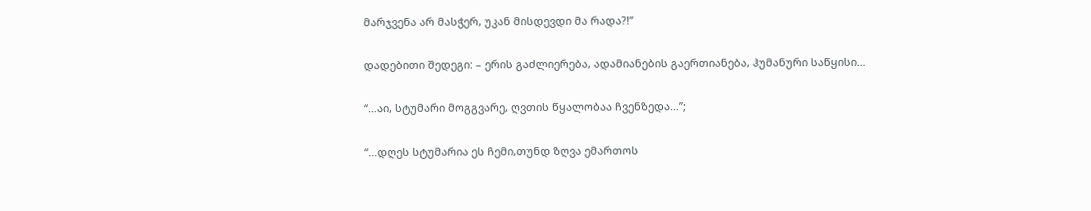მარჯვენა არ მასჭერ, უკან მისდევდი მა რადა?!”

დადებითი შედეგი: – ერის გაძლიერება, ადამიანების გაერთიანება, ჰუმანური საწყისი…

“…აი, სტუმარი მოგგვარე, ღვთის წყალობაა ჩვენზედა…”;

“…დღეს სტუმარია ეს ჩემი,თუნდ ზღვა ემართოს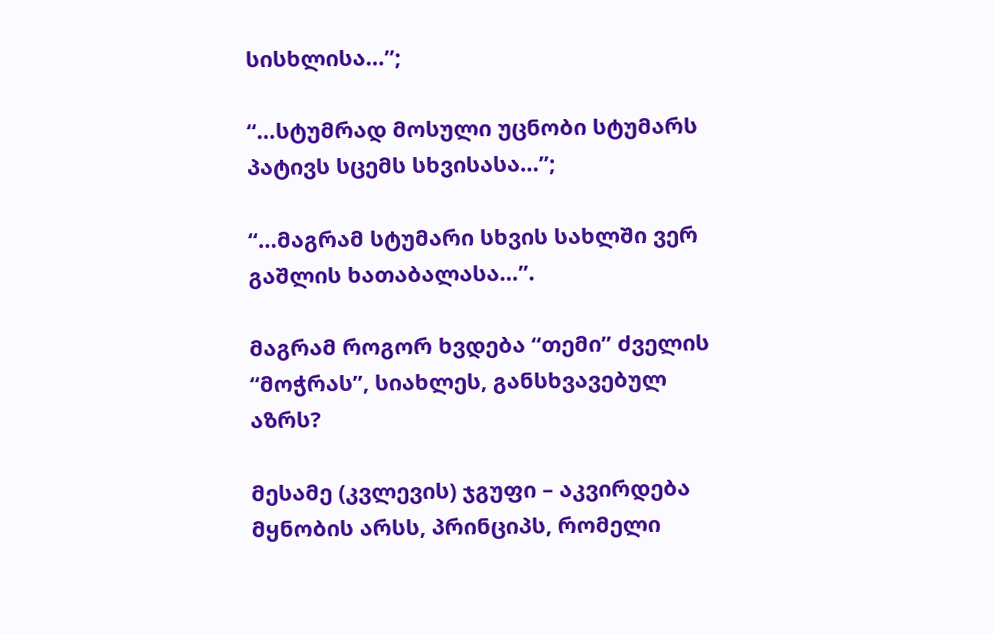სისხლისა…”;

“…სტუმრად მოსული უცნობი სტუმარს პატივს სცემს სხვისასა…”;

“…მაგრამ სტუმარი სხვის სახლში ვერ გაშლის ხათაბალასა…”.

მაგრამ როგორ ხვდება “თემი” ძველის “მოჭრას”, სიახლეს, განსხვავებულ აზრს?

მესამე (კვლევის) ჯგუფი – აკვირდება მყნობის არსს, პრინციპს, რომელი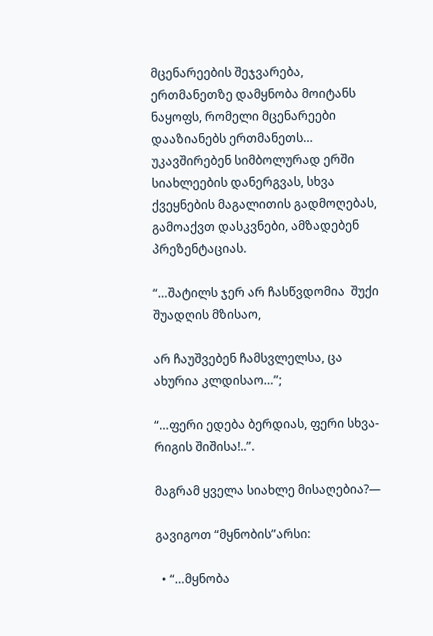მცენარეების შეჯვარება, ერთმანეთზე დამყნობა მოიტანს ნაყოფს, რომელი მცენარეები დააზიანებს ერთმანეთს… უკავშირებენ სიმბოლურად ერში სიახლეების დანერგვას, სხვა ქვეყნების მაგალითის გადმოღებას, გამოაქვთ დასკვნები, ამზადებენ პრეზენტაციას.

“…შატილს ჯერ არ ჩასწვდომია  შუქი შუადღის მზისაო,

არ ჩაუშვებენ ჩამსვლელსა, ცა ახურია კლდისაო…”;

“…ფერი ედება ბერდიას, ფერი სხვა-რიგის შიშისა!..”.

მაგრამ ყველა სიახლე მისაღებია?—

გავიგოთ “მყნობის”არსი:

  • “…მყნობა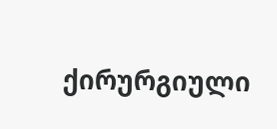ქირურგიული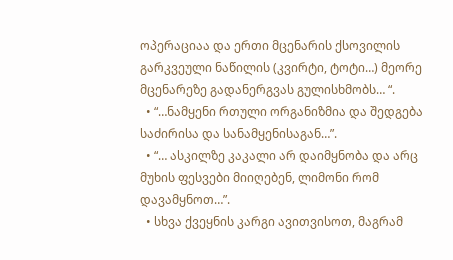ოპერაციაა და ერთი მცენარის ქსოვილის გარკვეული ნაწილის (კვირტი, ტოტი…) მეორე მცენარეზე გადანერგვას გულისხმობს… “.
  • “…ნამყენი რთული ორგანიზმია და შედგება საძირისა და სანამყენისაგან…”.
  • “… ასკილზე კაკალი არ დაიმყნობა და არც მუხის ფესვები მიიღებენ, ლიმონი რომ დავამყნოთ…”.
  • სხვა ქვეყნის კარგი ავითვისოთ, მაგრამ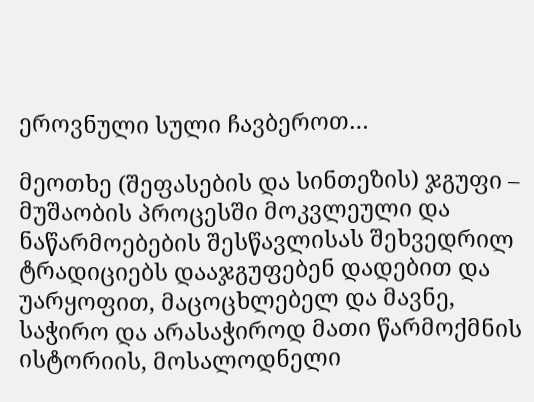ეროვნული სული ჩავბეროთ…

მეოთხე (შეფასების და სინთეზის) ჯგუფი – მუშაობის პროცესში მოკვლეული და ნაწარმოებების შესწავლისას შეხვედრილ ტრადიციებს დააჯგუფებენ დადებით და უარყოფით, მაცოცხლებელ და მავნე, საჭირო და არასაჭიროდ მათი წარმოქმნის ისტორიის, მოსალოდნელი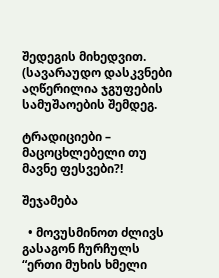შედეგის მიხედვით. (სავარაუდო დასკვნები აღწერილია ჯგუფების სამუშაოების შემდეგ.

ტრადიციები – მაცოცხლებელი თუ მავნე ფესვები?!

შეჯამება

  • მოვუსმინოთ ძლივს გასაგონ ჩურჩულს “ერთი მუხის ხმელი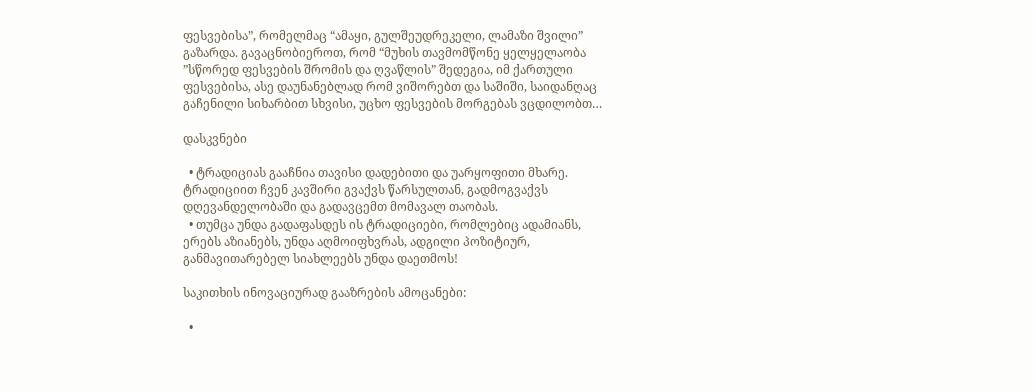ფესვებისა”, რომელმაც “ამაყი, გულშეუდრეკელი, ლამაზი შვილი” გაზარდა. გავაცნობიეროთ, რომ “მუხის თავმომწონე ყელყელაობა ”სწორედ ფესვების შრომის და ღვაწლის” შედეგია, იმ ქართული ფესვებისა, ასე დაუნანებლად რომ ვიშორებთ და საშიში, საიდანღაც გაჩენილი სიხარბით სხვისი, უცხო ფესვების მორგებას ვცდილობთ…

დასკვნები

  • ტრადიციას გააჩნია თავისი დადებითი და უარყოფითი მხარე. ტრადიციით ჩვენ კავშირი გვაქვს წარსულთან, გადმოგვაქვს დღევანდელობაში და გადავცემთ მომავალ თაობას.
  • თუმცა უნდა გადაფასდეს ის ტრადიციები, რომლებიც ადამიანს, ერებს აზიანებს, უნდა აღმოიფხვრას, ადგილი პოზიტიურ, განმავითარებელ სიახლეებს უნდა დაეთმოს!

საკითხის ინოვაციურად გააზრების ამოცანები:

  •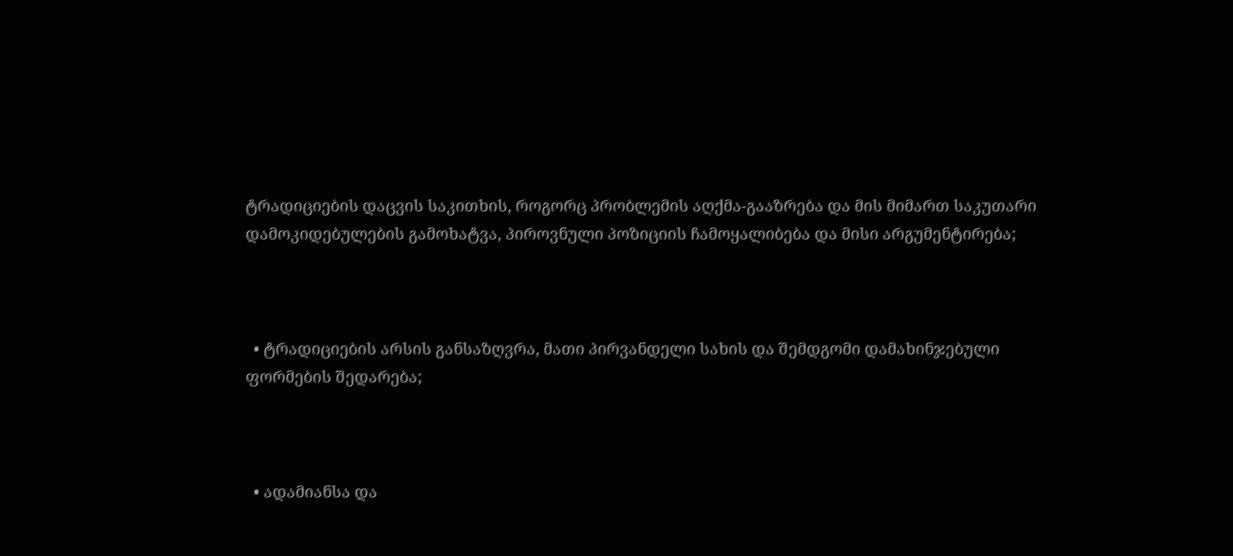ტრადიციების დაცვის საკითხის, როგორც პრობლემის აღქმა-გააზრება და მის მიმართ საკუთარი დამოკიდებულების გამოხატვა, პიროვნული პოზიციის ჩამოყალიბება და მისი არგუმენტირება;



  • ტრადიციების არსის განსაზღვრა, მათი პირვანდელი სახის და შემდგომი დამახინჯებული ფორმების შედარება;



  • ადამიანსა და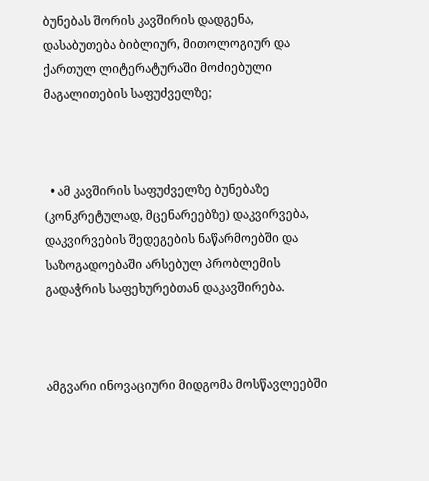ბუნებას შორის კავშირის დადგენა, დასაბუთება ბიბლიურ, მითოლოგიურ და ქართულ ლიტერატურაში მოძიებული მაგალითების საფუძველზე;



  • ამ კავშირის საფუძველზე ბუნებაზე (კონკრეტულად, მცენარეებზე) დაკვირვება, დაკვირვების შედეგების ნაწარმოებში და საზოგადოებაში არსებულ პრობლემის გადაჭრის საფეხურებთან დაკავშირება.



ამგვარი ინოვაციური მიდგომა მოსწავლეებში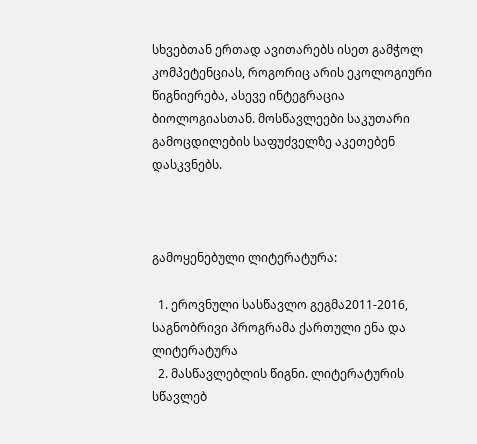სხვებთან ერთად ავითარებს ისეთ გამჭოლ კომპეტენციას, როგორიც არის ეკოლოგიური წიგნიერება, ასევე ინტეგრაცია ბიოლოგიასთან. მოსწავლეები საკუთარი გამოცდილების საფუძველზე აკეთებენ დასკვნებს.



გამოყენებული ლიტერატურა:

  1. ეროვნული სასწავლო გეგმა2011-2016, საგნობრივი პროგრამა ქართული ენა და ლიტერატურა
  2. მასწავლებლის წიგნი. ლიტერატურის სწავლებ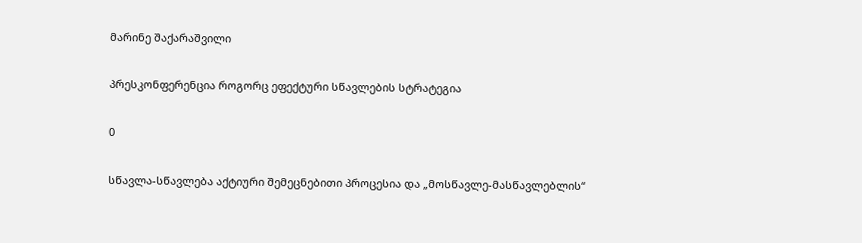მარინე შაქარაშვილი

პრესკონფერენცია როგორც ეფექტური სწავლების სტრატეგია

0

სწავლა-სწავლება აქტიური შემეცნებითი პროცესია და „მოსწავლე-მასწავლებლის“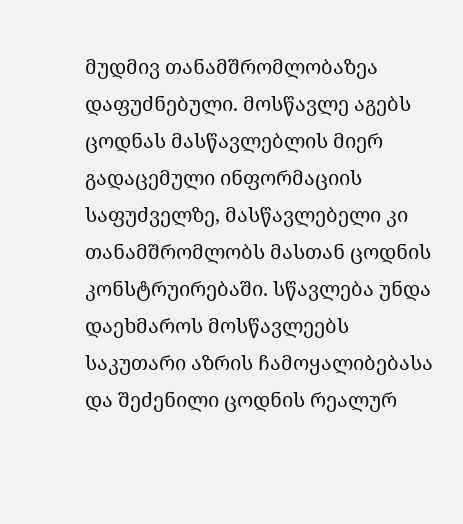მუდმივ თანამშრომლობაზეა დაფუძნებული. მოსწავლე აგებს ცოდნას მასწავლებლის მიერ გადაცემული ინფორმაციის საფუძველზე, მასწავლებელი კი თანამშრომლობს მასთან ცოდნის კონსტრუირებაში. სწავლება უნდა დაეხმაროს მოსწავლეებს საკუთარი აზრის ჩამოყალიბებასა და შეძენილი ცოდნის რეალურ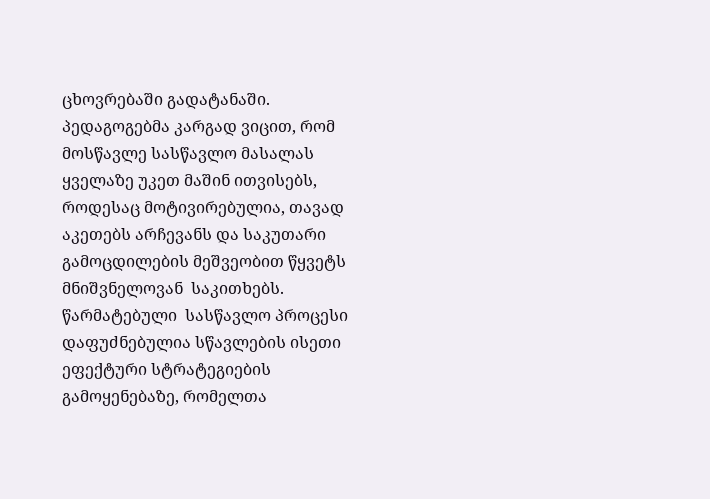ცხოვრებაში გადატანაში. პედაგოგებმა კარგად ვიცით, რომ მოსწავლე სასწავლო მასალას ყველაზე უკეთ მაშინ ითვისებს, როდესაც მოტივირებულია, თავად აკეთებს არჩევანს და საკუთარი გამოცდილების მეშვეობით წყვეტს მნიშვნელოვან  საკითხებს. წარმატებული  სასწავლო პროცესი დაფუძნებულია სწავლების ისეთი ეფექტური სტრატეგიების გამოყენებაზე, რომელთა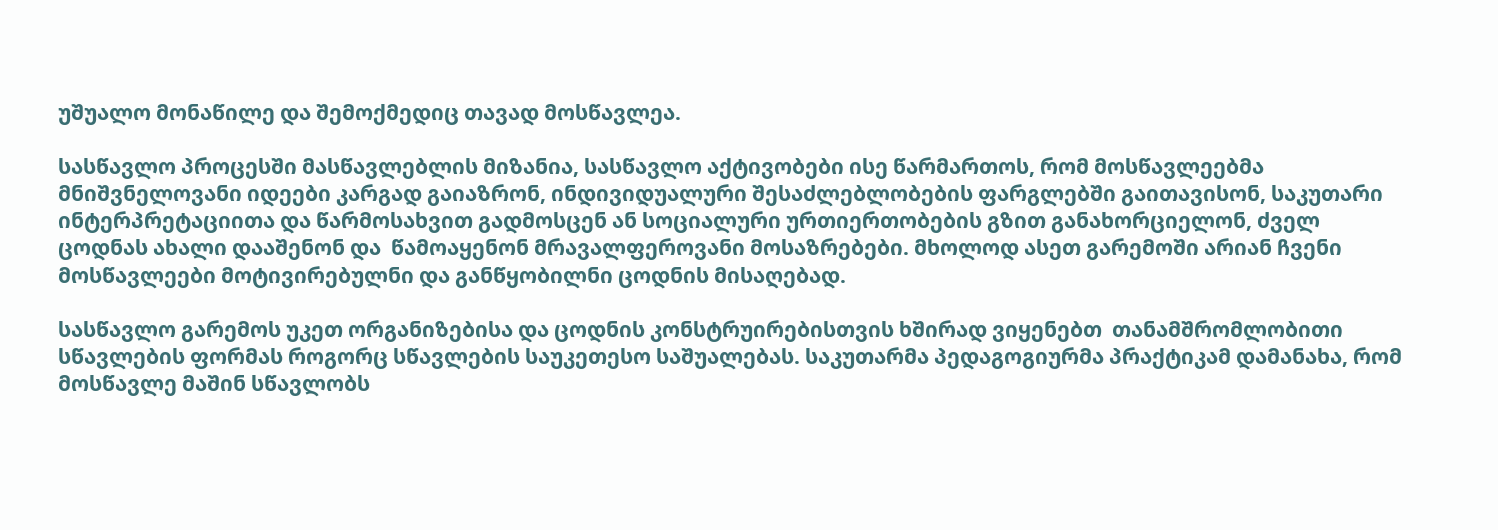უშუალო მონაწილე და შემოქმედიც თავად მოსწავლეა.

სასწავლო პროცესში მასწავლებლის მიზანია, სასწავლო აქტივობები ისე წარმართოს, რომ მოსწავლეებმა მნიშვნელოვანი იდეები კარგად გაიაზრონ, ინდივიდუალური შესაძლებლობების ფარგლებში გაითავისონ, საკუთარი ინტერპრეტაციითა და წარმოსახვით გადმოსცენ ან სოციალური ურთიერთობების გზით განახორციელონ, ძველ ცოდნას ახალი დააშენონ და  წამოაყენონ მრავალფეროვანი მოსაზრებები. მხოლოდ ასეთ გარემოში არიან ჩვენი მოსწავლეები მოტივირებულნი და განწყობილნი ცოდნის მისაღებად.

სასწავლო გარემოს უკეთ ორგანიზებისა და ცოდნის კონსტრუირებისთვის ხშირად ვიყენებთ  თანამშრომლობითი სწავლების ფორმას როგორც სწავლების საუკეთესო საშუალებას. საკუთარმა პედაგოგიურმა პრაქტიკამ დამანახა, რომ მოსწავლე მაშინ სწავლობს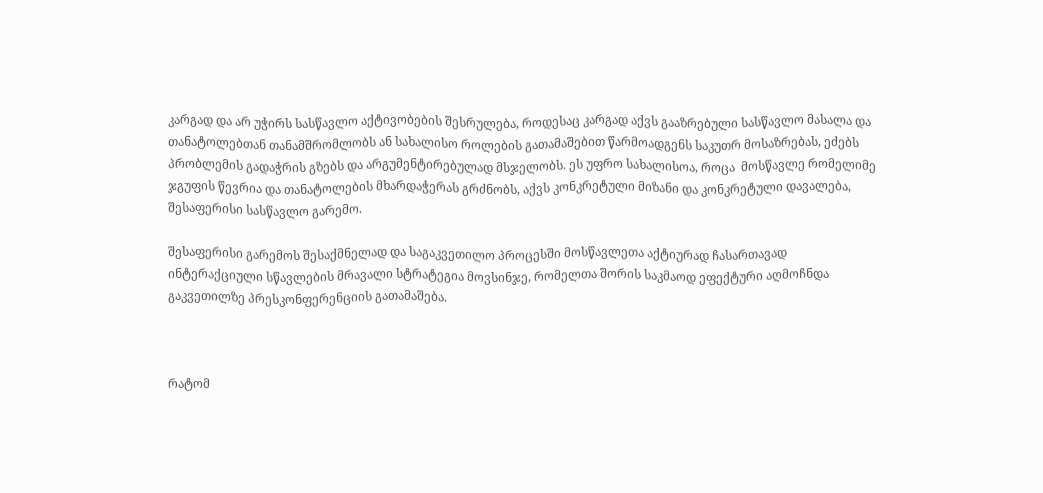კარგად და არ უჭირს სასწავლო აქტივობების შესრულება, როდესაც კარგად აქვს გააზრებული სასწავლო მასალა და თანატოლებთან თანამშრომლობს ან სახალისო როლების გათამაშებით წარმოადგენს საკუთრ მოსაზრებას, ეძებს პრობლემის გადაჭრის გზებს და არგუმენტირებულად მსჯელობს. ეს უფრო სახალისოა, როცა  მოსწავლე რომელიმე ჯგუფის წევრია და თანატოლების მხარდაჭერას გრძნობს, აქვს კონკრეტული მიზანი და კონკრეტული დავალება, შესაფერისი სასწავლო გარემო.

შესაფერისი გარემოს შესაქმნელად და საგაკვეთილო პროცესში მოსწავლეთა აქტიურად ჩასართავად ინტერაქციული სწავლების მრავალი სტრატეგია მოვსინჯე, რომელთა შორის საკმაოდ ეფექტური აღმოჩნდა გაკვეთილზე პრესკონფერენციის გათამაშება.



რატომ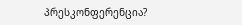პრესკონფერენცია?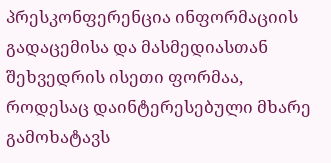პრესკონფერენცია ინფორმაციის გადაცემისა და მასმედიასთან შეხვედრის ისეთი ფორმაა, როდესაც დაინტერესებული მხარე გამოხატავს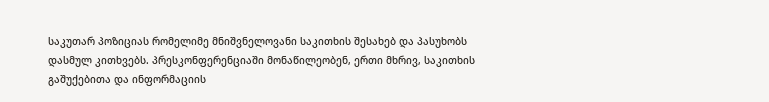საკუთარ პოზიციას რომელიმე მნიშვნელოვანი საკითხის შესახებ და პასუხობს დასმულ კითხვებს. პრესკონფერენციაში მონაწილეობენ, ერთი მხრივ, საკითხის გაშუქებითა და ინფორმაციის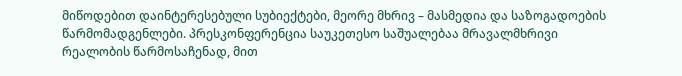მიწოდებით დაინტერესებული სუბიექტები, მეორე მხრივ – მასმედია და საზოგადოების წარმომადგენლები. პრესკონფერენცია საუკეთესო საშუალებაა მრავალმხრივი რეალობის წარმოსაჩენად, მით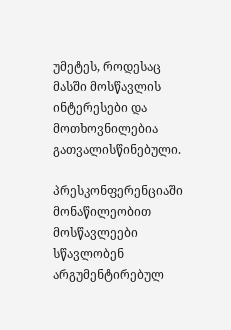უმეტეს, როდესაც მასში მოსწავლის ინტერესები და მოთხოვნილებია გათვალისწინებული.

პრესკონფერენციაში მონაწილეობით მოსწავლეები სწავლობენ არგუმენტირებულ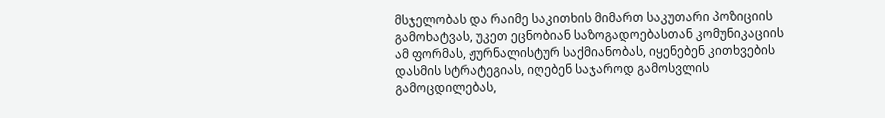მსჯელობას და რაიმე საკითხის მიმართ საკუთარი პოზიციის გამოხატვას, უკეთ ეცნობიან საზოგადოებასთან კომუნიკაციის ამ ფორმას, ჟურნალისტურ საქმიანობას, იყენებენ კითხვების დასმის სტრატეგიას, იღებენ საჯაროდ გამოსვლის გამოცდილებას,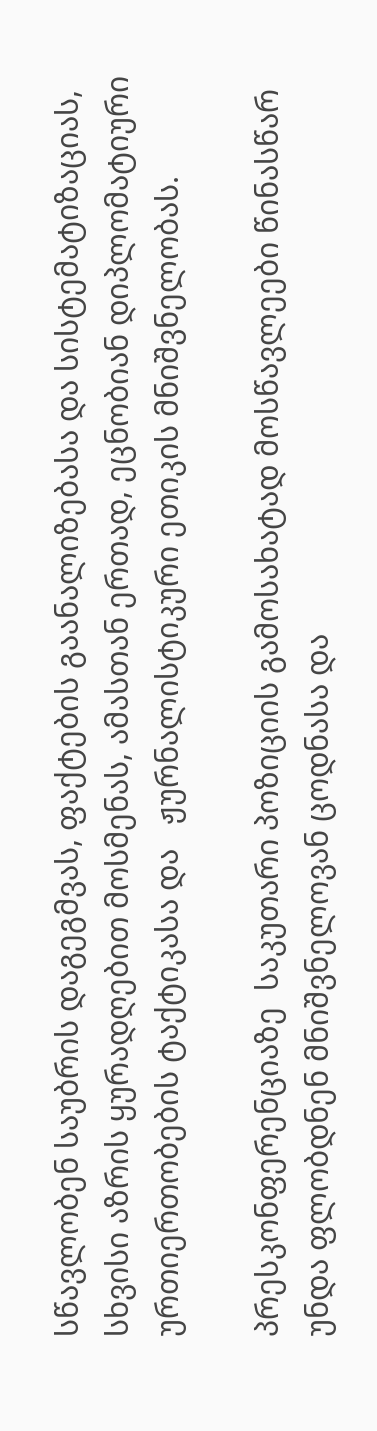სწავლობენ საუბრის დაგეგმვას, ფაქტების გაანალიზებასა და სისტემატიზაციას, სხვისი აზრის ყურადღებით მოსმენას, ამასთან ერთად, ეცნობიან დიპლომატიური ურთიერთობების ტაქტიკასა და   ჟურნალისტიკური ეთიკის მნიშვნელობას.

პრესკონფერენციაზე  საკუთარი პოზიციის გამოსახატად მოსწავლეები წინასწარ უნდა ფლობდნენ მნიშვნელოვან ცოდნასა და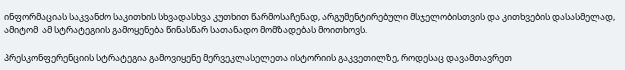ინფორმაციას საკვანძო საკითხის სხვადასხვა კუთხით წარმოსაჩენად, არგუმენტირებული მსჯელობისთვის და კითხვების დასასმელად, ამიტომ  ამ სტრატეგიის გამოყენება წინასწარ სათანადო მომზადებას მოითხოვს.

პრესკონფერენციის სტრატეგია გამოვიყენე მერვეკლასელეთა ისტორიის გაკვეთილზე, როდესაც დავამთავრეთ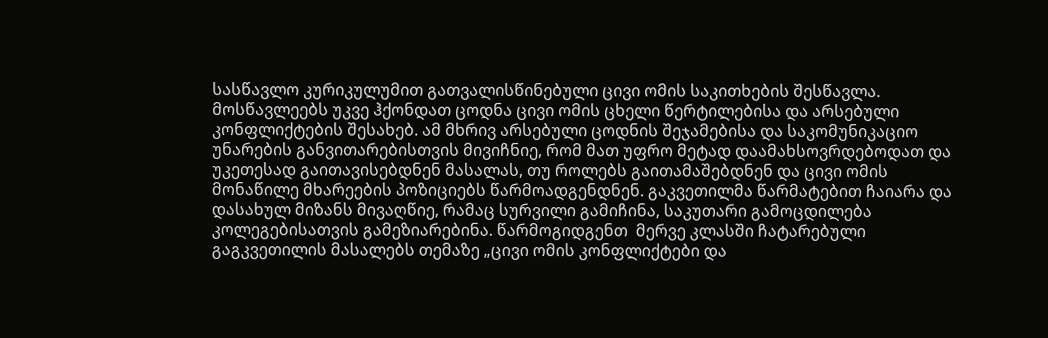სასწავლო კურიკულუმით გათვალისწინებული ცივი ომის საკითხების შესწავლა. მოსწავლეებს უკვე ჰქონდათ ცოდნა ცივი ომის ცხელი წერტილებისა და არსებული კონფლიქტების შესახებ. ამ მხრივ არსებული ცოდნის შეჯამებისა და საკომუნიკაციო უნარების განვითარებისთვის მივიჩნიე, რომ მათ უფრო მეტად დაამახსოვრდებოდათ და უკეთესად გაითავისებდნენ მასალას, თუ როლებს გაითამაშებდნენ და ცივი ომის მონაწილე მხარეების პოზიციებს წარმოადგენდნენ. გაკვეთილმა წარმატებით ჩაიარა და დასახულ მიზანს მივაღწიე, რამაც სურვილი გამიჩინა, საკუთარი გამოცდილება კოლეგებისათვის გამეზიარებინა. წარმოგიდგენთ  მერვე კლასში ჩატარებული გაგკვეთილის მასალებს თემაზე „ცივი ომის კონფლიქტები და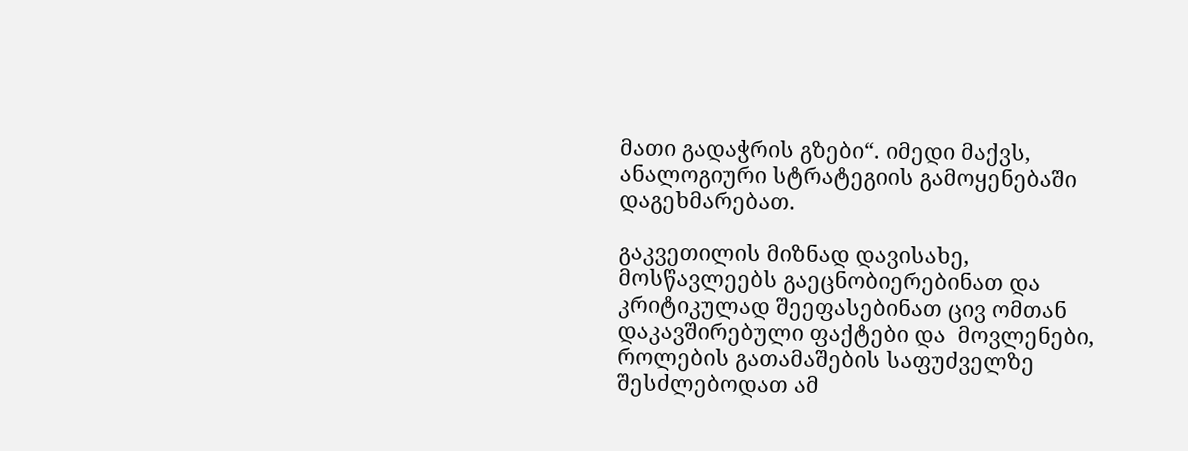მათი გადაჭრის გზები“. იმედი მაქვს, ანალოგიური სტრატეგიის გამოყენებაში დაგეხმარებათ.

გაკვეთილის მიზნად დავისახე, მოსწავლეებს გაეცნობიერებინათ და კრიტიკულად შეეფასებინათ ცივ ომთან დაკავშირებული ფაქტები და  მოვლენები,  როლების გათამაშების საფუძველზე შესძლებოდათ ამ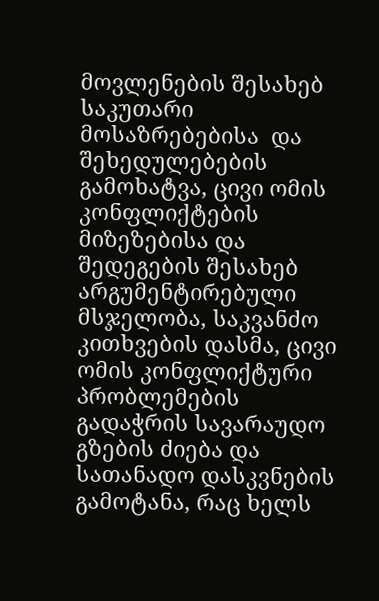მოვლენების შესახებ საკუთარი მოსაზრებებისა  და შეხედულებების  გამოხატვა, ცივი ომის კონფლიქტების მიზეზებისა და შედეგების შესახებ არგუმენტირებული მსჯელობა, საკვანძო კითხვების დასმა, ცივი ომის კონფლიქტური პრობლემების  გადაჭრის სავარაუდო გზების ძიება და სათანადო დასკვნების გამოტანა, რაც ხელს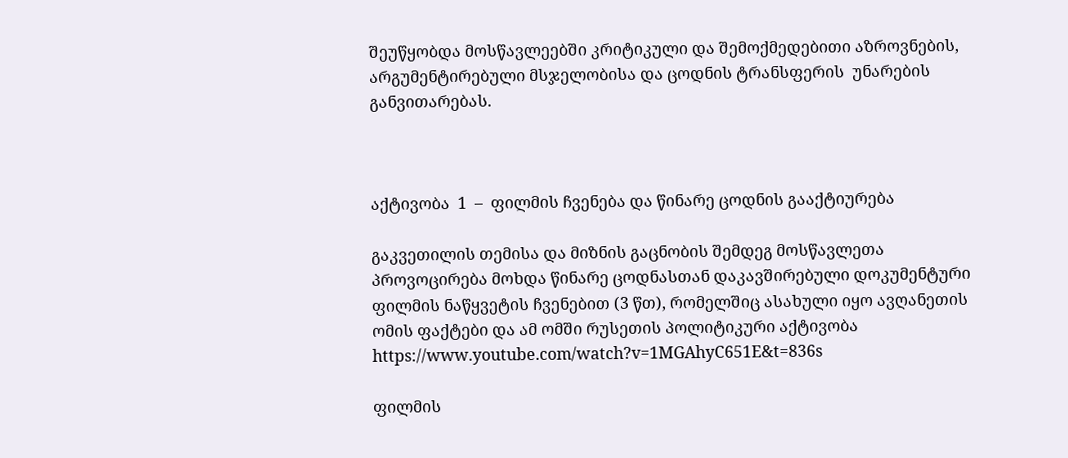შეუწყობდა მოსწავლეებში კრიტიკული და შემოქმედებითი აზროვნების, არგუმენტირებული მსჯელობისა და ცოდნის ტრანსფერის  უნარების განვითარებას.



აქტივობა  1  –  ფილმის ჩვენება და წინარე ცოდნის გააქტიურება

გაკვეთილის თემისა და მიზნის გაცნობის შემდეგ მოსწავლეთა პროვოცირება მოხდა წინარე ცოდნასთან დაკავშირებული დოკუმენტური ფილმის ნაწყვეტის ჩვენებით (3 წთ), რომელშიც ასახული იყო ავღანეთის ომის ფაქტები და ამ ომში რუსეთის პოლიტიკური აქტივობა https://www.youtube.com/watch?v=1MGAhyC651E&t=836s

ფილმის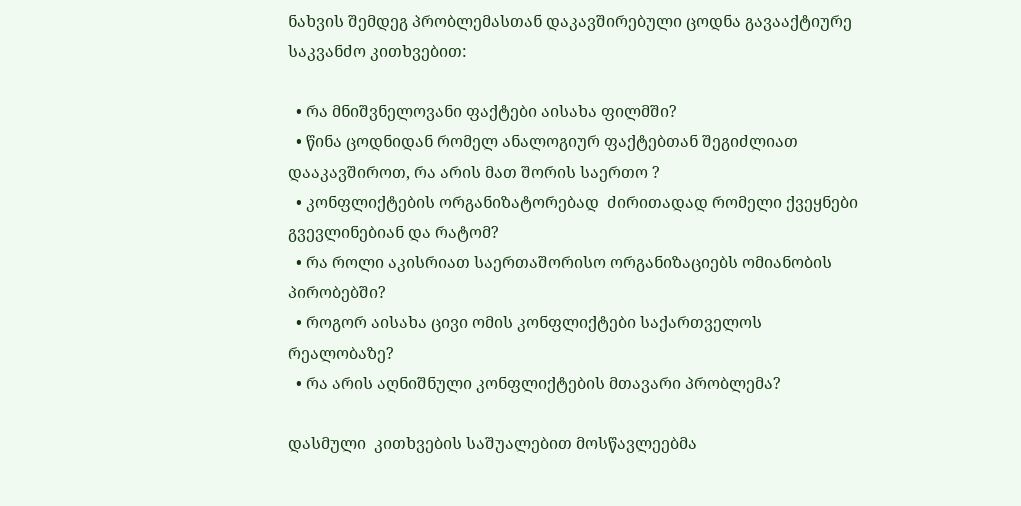ნახვის შემდეგ პრობლემასთან დაკავშირებული ცოდნა გავააქტიურე საკვანძო კითხვებით:

  • რა მნიშვნელოვანი ფაქტები აისახა ფილმში?
  • წინა ცოდნიდან რომელ ანალოგიურ ფაქტებთან შეგიძლიათ დააკავშიროთ, რა არის მათ შორის საერთო ?
  • კონფლიქტების ორგანიზატორებად  ძირითადად რომელი ქვეყნები გვევლინებიან და რატომ?
  • რა როლი აკისრიათ საერთაშორისო ორგანიზაციებს ომიანობის პირობებში?
  • როგორ აისახა ცივი ომის კონფლიქტები საქართველოს რეალობაზე?
  • რა არის აღნიშნული კონფლიქტების მთავარი პრობლემა?

დასმული  კითხვების საშუალებით მოსწავლეებმა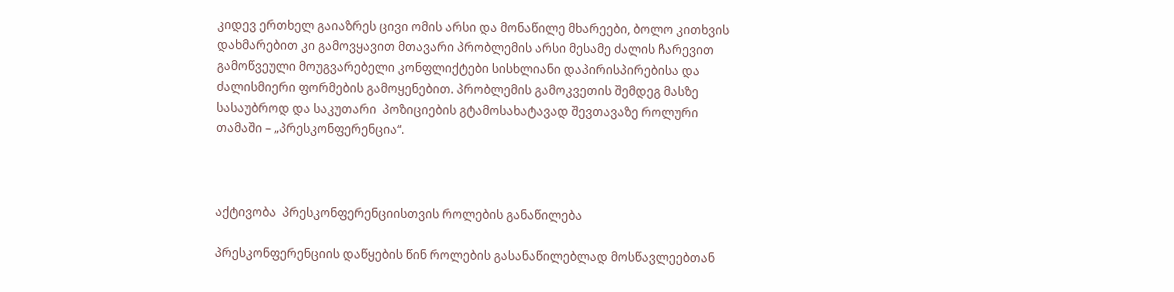კიდევ ერთხელ გაიაზრეს ცივი ომის არსი და მონაწილე მხარეები, ბოლო კითხვის დახმარებით კი გამოვყავით მთავარი პრობლემის არსი მესამე ძალის ჩარევით გამოწვეული მოუგვარებელი კონფლიქტები სისხლიანი დაპირისპირებისა და ძალისმიერი ფორმების გამოყენებით. პრობლემის გამოკვეთის შემდეგ მასზე სასაუბროდ და საკუთარი  პოზიციების გტამოსახატავად შევთავაზე როლური თამაში – „პრესკონფერენცია“.



აქტივობა  პრესკონფერენციისთვის როლების განაწილება

პრესკონფერენციის დაწყების წინ როლების გასანაწილებლად მოსწავლეებთან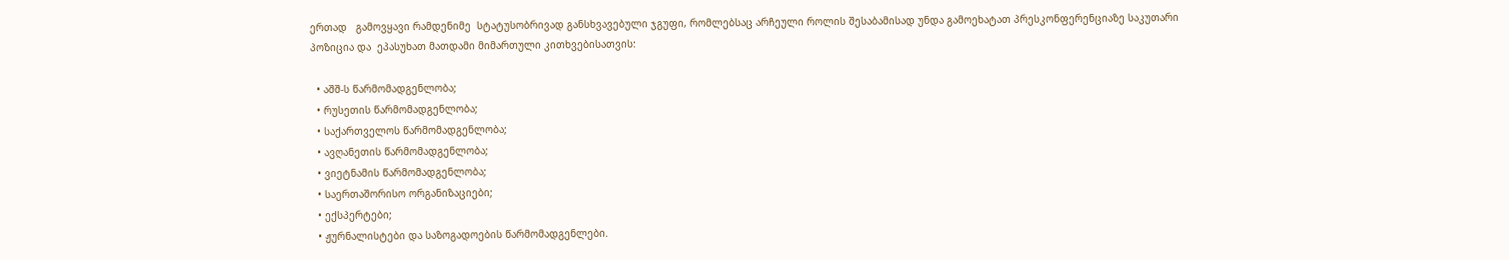ერთად   გამოვყავი რამდენიმე  სტატუსობრივად განსხვავებული ჯგუფი, რომლებსაც არჩეული როლის შესაბამისად უნდა გამოეხატათ პრესკონფერენციაზე საკუთარი პოზიცია და  ეპასუხათ მათდამი მიმართული კითხვებისათვის:

  • აშშ-ს წარმომადგენლობა;
  • რუსეთის წარმომადგენლობა;
  • საქართველოს წარმომადგენლობა;
  • ავღანეთის წარმომადგენლობა;
  • ვიეტნამის წარმომადგენლობა;
  • საერთაშორისო ორგანიზაციები;
  • ექსპერტები;
  • ჟურნალისტები და საზოგადოების წარმომადგენლები.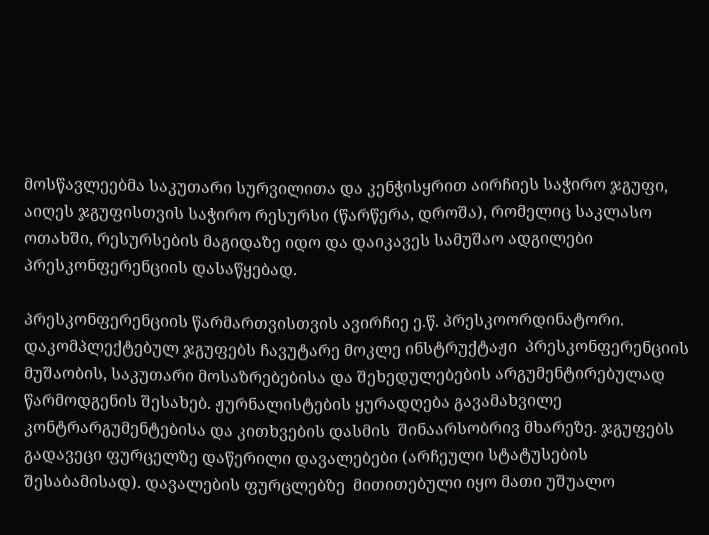მოსწავლეებმა საკუთარი სურვილითა და კენჭისყრით აირჩიეს საჭირო ჯგუფი, აიღეს ჯგუფისთვის საჭირო რესურსი (წარწერა, დროშა), რომელიც საკლასო ოთახში, რესურსების მაგიდაზე იდო და დაიკავეს სამუშაო ადგილები პრესკონფერენციის დასაწყებად.

პრესკონფერენციის წარმართვისთვის ავირჩიე ე.წ. პრესკოორდინატორი. დაკომპლექტებულ ჯგუფებს ჩავუტარე მოკლე ინსტრუქტაჟი  პრესკონფერენციის მუშაობის, საკუთარი მოსაზრებებისა და შეხედულებების არგუმენტირებულად წარმოდგენის შესახებ. ჟურნალისტების ყურადღება გავამახვილე  კონტრარგუმენტებისა და კითხვების დასმის  შინაარსობრივ მხარეზე. ჯგუფებს გადავეცი ფურცელზე დაწერილი დავალებები (არჩეული სტატუსების  შესაბამისად). დავალების ფურცლებზე  მითითებული იყო მათი უშუალო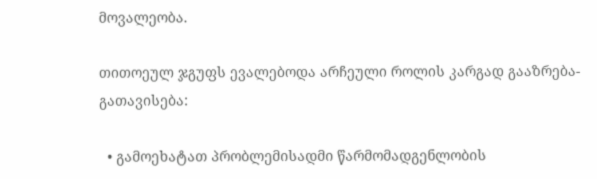მოვალეობა.

თითოეულ ჯგუფს ევალებოდა არჩეული როლის კარგად გააზრება-გათავისება:

  • გამოეხატათ პრობლემისადმი წარმომადგენლობის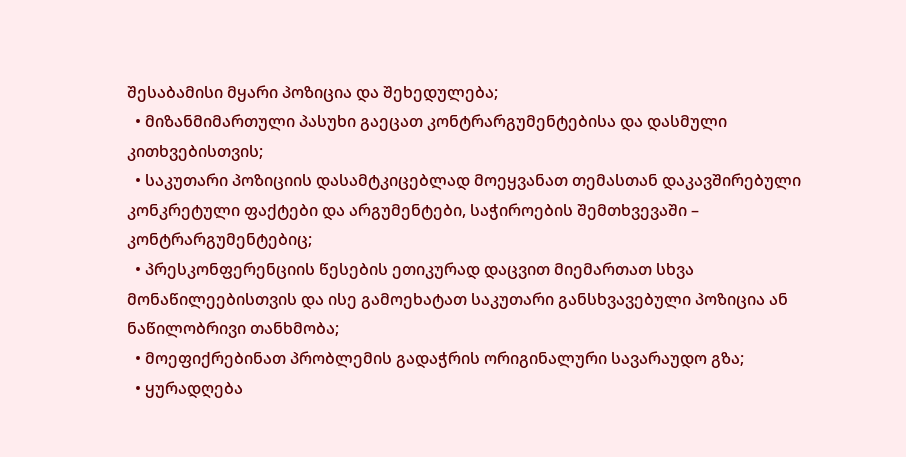შესაბამისი მყარი პოზიცია და შეხედულება;
  • მიზანმიმართული პასუხი გაეცათ კონტრარგუმენტებისა და დასმული კითხვებისთვის;
  • საკუთარი პოზიციის დასამტკიცებლად მოეყვანათ თემასთან დაკავშირებული კონკრეტული ფაქტები და არგუმენტები, საჭიროების შემთხვევაში – კონტრარგუმენტებიც;
  • პრესკონფერენციის წესების ეთიკურად დაცვით მიემართათ სხვა მონაწილეებისთვის და ისე გამოეხატათ საკუთარი განსხვავებული პოზიცია ან ნაწილობრივი თანხმობა;
  • მოეფიქრებინათ პრობლემის გადაჭრის ორიგინალური სავარაუდო გზა;
  • ყურადღება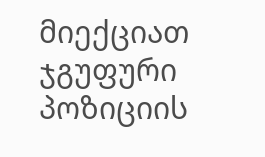მიექციათ ჯგუფური პოზიციის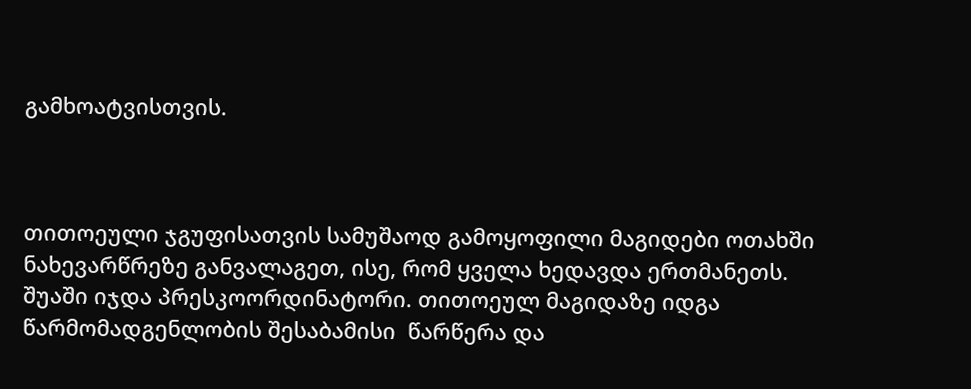გამხოატვისთვის.



თითოეული ჯგუფისათვის სამუშაოდ გამოყოფილი მაგიდები ოთახში ნახევარწრეზე განვალაგეთ, ისე, რომ ყველა ხედავდა ერთმანეთს. შუაში იჯდა პრესკოორდინატორი. თითოეულ მაგიდაზე იდგა წარმომადგენლობის შესაბამისი  წარწერა და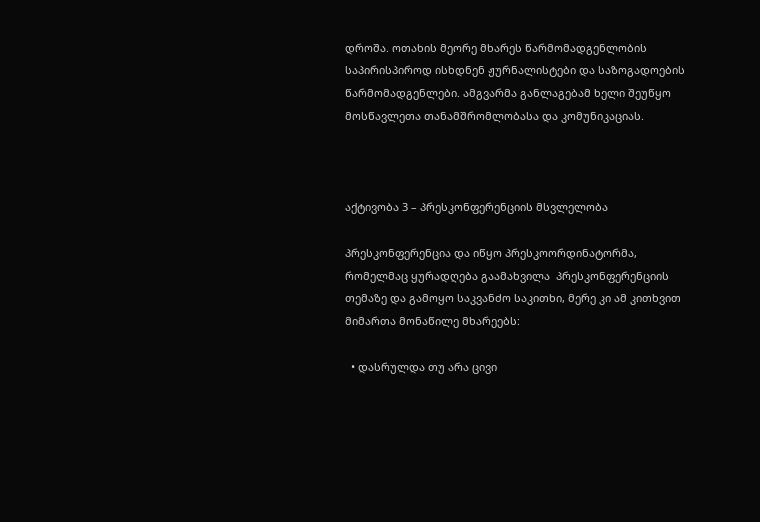დროშა. ოთახის მეორე მხარეს წარმომადგენლობის საპირისპიროდ ისხდნენ ჟურნალისტები და საზოგადოების წარმომადგენლები. ამგვარმა განლაგებამ ხელი შეუწყო მოსწავლეთა თანამშრომლობასა და კომუნიკაციას.



აქტივობა 3 – პრესკონფერენციის მსვლელობა

პრესკონფერენცია და იწყო პრესკოორდინატორმა, რომელმაც ყურადღება გაამახვილა  პრესკონფერენციის თემაზე და გამოყო საკვანძო საკითხი, მერე კი ამ კითხვით მიმართა მონაწილე მხარეებს:

  • დასრულდა თუ არა ცივი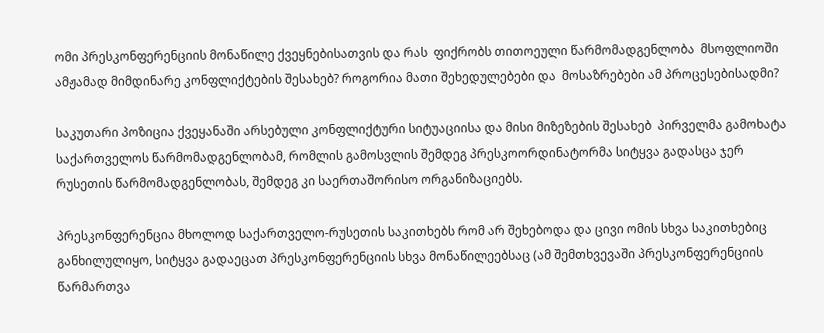ომი პრესკონფერენციის მონაწილე ქვეყნებისათვის და რას  ფიქრობს თითოეული წარმომადგენლობა  მსოფლიოში ამჟამად მიმდინარე კონფლიქტების შესახებ? როგორია მათი შეხედულებები და  მოსაზრებები ამ პროცესებისადმი?

საკუთარი პოზიცია ქვეყანაში არსებული კონფლიქტური სიტუაციისა და მისი მიზეზების შესახებ  პირველმა გამოხატა საქართველოს წარმომადგენლობამ, რომლის გამოსვლის შემდეგ პრესკოორდინატორმა სიტყვა გადასცა ჯერ რუსეთის წარმომადგენლობას, შემდეგ კი საერთაშორისო ორგანიზაციებს.

პრესკონფერენცია მხოლოდ საქართველო-რუსეთის საკითხებს რომ არ შეხებოდა და ცივი ომის სხვა საკითხებიც განხილულიყო, სიტყვა გადაეცათ პრესკონფერენციის სხვა მონაწილეებსაც (ამ შემთხვევაში პრესკონფერენციის წარმართვა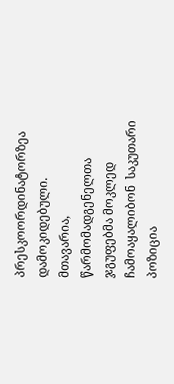პრესკოორდინატორზეა დამოკიდებული. მთავარია, წარმომადგენელთა ჯგუფებმა მოკლედ ჩამოაყალიბონ  საკუთარი პოზიცია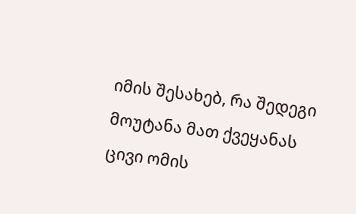იმის შესახებ, რა შედეგი მოუტანა მათ ქვეყანას  ცივი ომის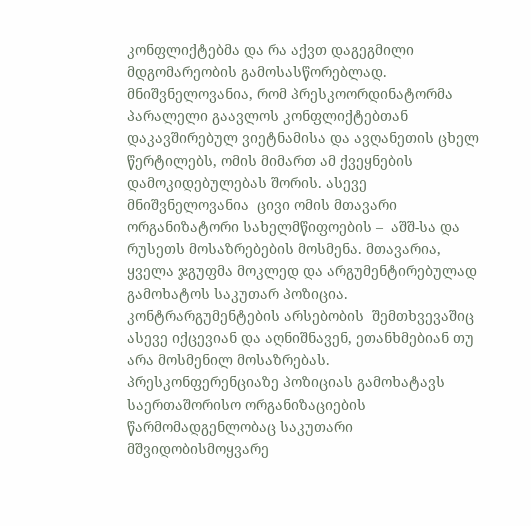კონფლიქტებმა და რა აქვთ დაგეგმილი მდგომარეობის გამოსასწორებლად. მნიშვნელოვანია, რომ პრესკოორდინატორმა პარალელი გაავლოს კონფლიქტებთან დაკავშირებულ ვიეტნამისა და ავღანეთის ცხელ წერტილებს, ომის მიმართ ამ ქვეყნების დამოკიდებულებას შორის. ასევე მნიშვნელოვანია  ცივი ომის მთავარი ორგანიზატორი სახელმწიფოების –  აშშ-სა და რუსეთს მოსაზრებების მოსმენა. მთავარია, ყველა ჯგუფმა მოკლედ და არგუმენტირებულად გამოხატოს საკუთარ პოზიცია. კონტრარგუმენტების არსებობის  შემთხვევაშიც ასევე იქცევიან და აღნიშნავენ, ეთანხმებიან თუ არა მოსმენილ მოსაზრებას. პრესკონფერენციაზე პოზიციას გამოხატავს საერთაშორისო ორგანიზაციების წარმომადგენლობაც საკუთარი მშვიდობისმოყვარე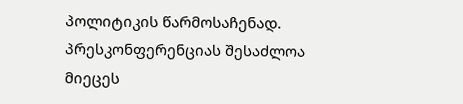პოლიტიკის წარმოსაჩენად. პრესკონფერენციას შესაძლოა მიეცეს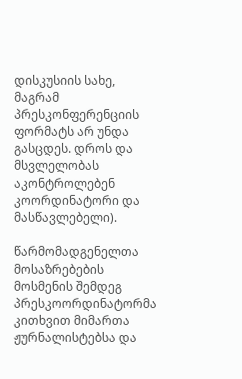დისკუსიის სახე, მაგრამ პრესკონფერენციის ფორმატს არ უნდა გასცდეს. დროს და მსვლელობას აკონტროლებენ კოორდინატორი და მასწავლებელი).

წარმომადგენელთა მოსაზრებების მოსმენის შემდეგ პრესკოორდინატორმა კითხვით მიმართა ჟურნალისტებსა და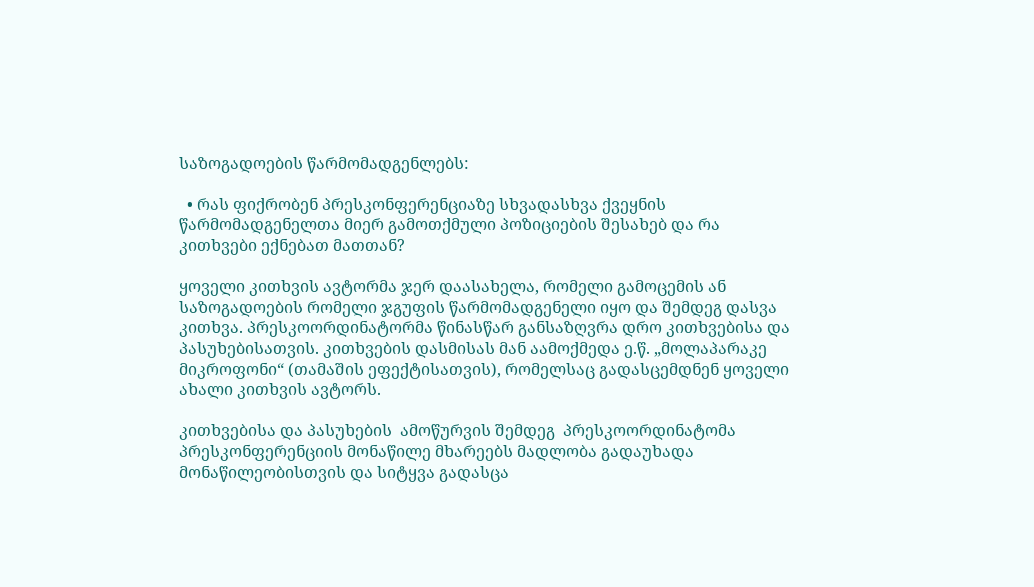საზოგადოების წარმომადგენლებს:

  • რას ფიქრობენ პრესკონფერენციაზე სხვადასხვა ქვეყნის წარმომადგენელთა მიერ გამოთქმული პოზიციების შესახებ და რა კითხვები ექნებათ მათთან?

ყოველი კითხვის ავტორმა ჯერ დაასახელა, რომელი გამოცემის ან საზოგადოების რომელი ჯგუფის წარმომადგენელი იყო და შემდეგ დასვა კითხვა. პრესკოორდინატორმა წინასწარ განსაზღვრა დრო კითხვებისა და პასუხებისათვის. კითხვების დასმისას მან აამოქმედა ე.წ. „მოლაპარაკე მიკროფონი“ (თამაშის ეფექტისათვის), რომელსაც გადასცემდნენ ყოველი ახალი კითხვის ავტორს.

კითხვებისა და პასუხების  ამოწურვის შემდეგ  პრესკოორდინატომა პრესკონფერენციის მონაწილე მხარეებს მადლობა გადაუხადა მონაწილეობისთვის და სიტყვა გადასცა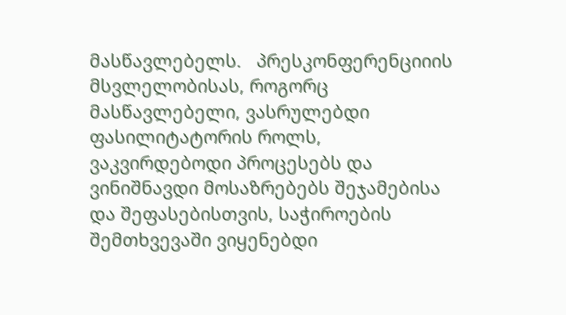მასწავლებელს.   პრესკონფერენციიის მსვლელობისას, როგორც მასწავლებელი, ვასრულებდი ფასილიტატორის როლს, ვაკვირდებოდი პროცესებს და ვინიშნავდი მოსაზრებებს შეჯამებისა და შეფასებისთვის, საჭიროების შემთხვევაში ვიყენებდი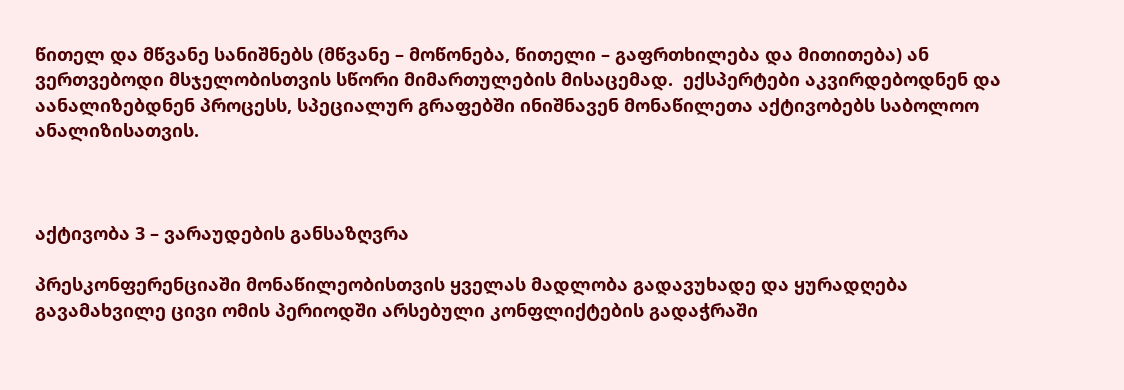წითელ და მწვანე სანიშნებს (მწვანე – მოწონება, წითელი – გაფრთხილება და მითითება) ან ვერთვებოდი მსჯელობისთვის სწორი მიმართულების მისაცემად.  ექსპერტები აკვირდებოდნენ და აანალიზებდნენ პროცესს, სპეციალურ გრაფებში ინიშნავენ მონაწილეთა აქტივობებს საბოლოო ანალიზისათვის.



აქტივობა 3 – ვარაუდების განსაზღვრა

პრესკონფერენციაში მონაწილეობისთვის ყველას მადლობა გადავუხადე და ყურადღება გავამახვილე ცივი ომის პერიოდში არსებული კონფლიქტების გადაჭრაში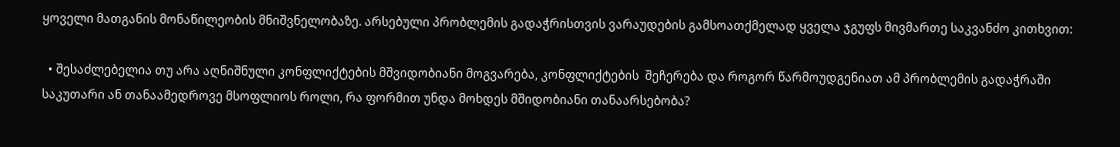ყოველი მათგანის მონაწილეობის მნიშვნელობაზე. არსებული პრობლემის გადაჭრისთვის ვარაუდების გამსოათქმელად ყველა ჯგუფს მივმართე საკვანძო კითხვით:

  • შესაძლებელია თუ არა აღნიშნული კონფლიქტების მშვიდობიანი მოგვარება, კონფლიქტების  შეჩერება და როგორ წარმოუდგენიათ ამ პრობლემის გადაჭრაში საკუთარი ან თანაამედროვე მსოფლიოს როლი, რა ფორმით უნდა მოხდეს მშიდობიანი თანაარსებობა?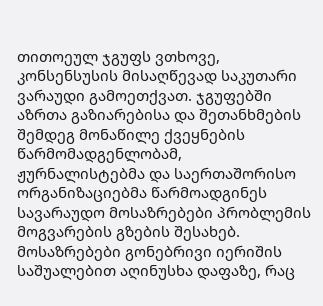თითოეულ ჯგუფს ვთხოვე, კონსენსუსის მისაღწევად საკუთარი ვარაუდი გამოეთქვათ. ჯგუფებში აზრთა გაზიარებისა და შეთანხმების შემდეგ მონაწილე ქვეყნების წარმომადგენლობამ, ჟურნალისტებმა და საერთაშორისო ორგანიზაციებმა წარმოადგინეს სავარაუდო მოსაზრებები პრობლემის მოგვარების გზების შესახებ. მოსაზრებები გონებრივი იერიშის საშუალებით აღინუსხა დაფაზე, რაც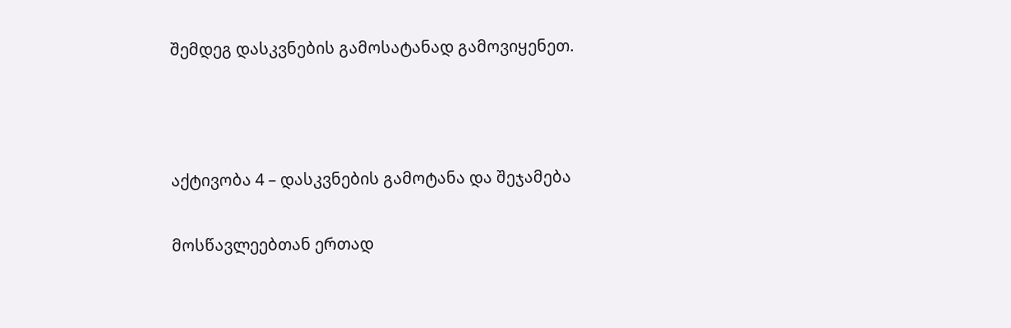შემდეგ დასკვნების გამოსატანად გამოვიყენეთ.



აქტივობა 4 – დასკვნების გამოტანა და შეჯამება

მოსწავლეებთან ერთად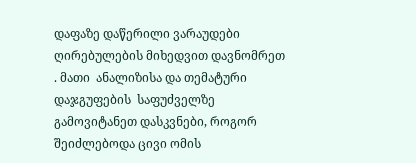დაფაზე დაწერილი ვარაუდები ღირებულების მიხედვით დავნომრეთ  . მათი  ანალიზისა და თემატური დაჯგუფების  საფუძველზე  გამოვიტანეთ დასკვნები, როგორ შეიძლებოდა ცივი ომის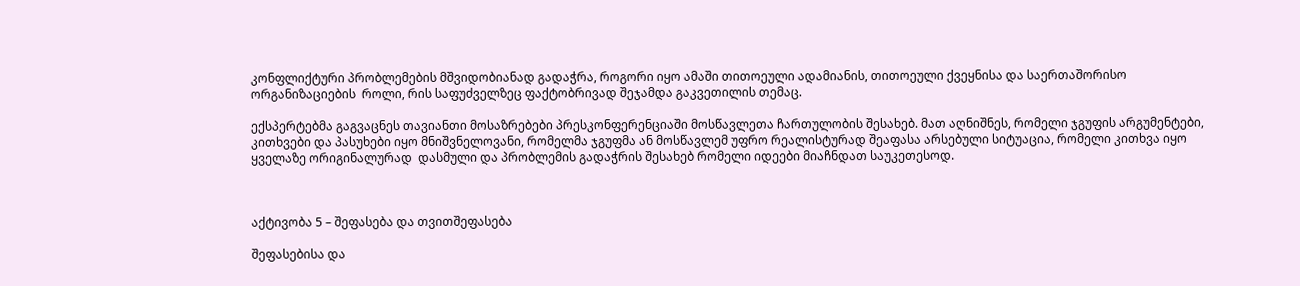კონფლიქტური პრობლემების მშვიდობიანად გადაჭრა, როგორი იყო ამაში თითოეული ადამიანის, თითოეული ქვეყნისა და საერთაშორისო ორგანიზაციების  როლი, რის საფუძველზეც ფაქტობრივად შეჯამდა გაკვეთილის თემაც.

ექსპერტებმა გაგვაცნეს თავიანთი მოსაზრებები პრესკონფერენციაში მოსწავლეთა ჩართულობის შესახებ. მათ აღნიშნეს, რომელი ჯგუფის არგუმენტები, კითხვები და პასუხები იყო მნიშვნელოვანი, რომელმა ჯგუფმა ან მოსწავლემ უფრო რეალისტურად შეაფასა არსებული სიტუაცია, რომელი კითხვა იყო ყველაზე ორიგინალურად  დასმული და პრობლემის გადაჭრის შესახებ რომელი იდეები მიაჩნდათ საუკეთესოდ.



აქტივობა 5 – შეფასება და თვითშეფასება

შეფასებისა და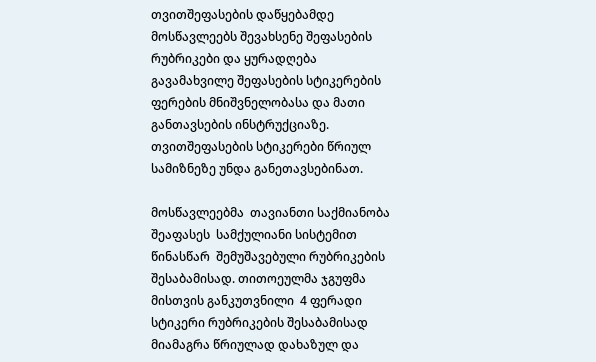თვითშეფასების დაწყებამდე მოსწავლეებს შევახსენე შეფასების რუბრიკები და ყურადღება გავამახვილე შეფასების სტიკერების ფერების მნიშვნელობასა და მათი განთავსების ინსტრუქციაზე. თვითშეფასების სტიკერები წრიულ სამიზნეზე უნდა განეთავსებინათ.

მოსწავლეებმა  თავიანთი საქმიანობა შეაფასეს  სამქულიანი სისტემით წინასწარ  შემუშავებული რუბრიკების შესაბამისად. თითოეულმა ჯგუფმა მისთვის განკუთვნილი  4 ფერადი სტიკერი რუბრიკების შესაბამისად მიამაგრა წრიულად დახაზულ და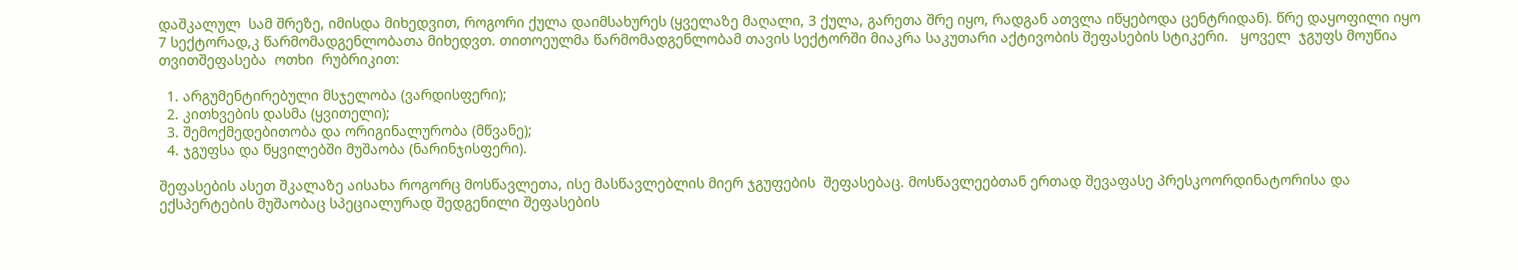დაშკალულ  სამ შრეზე, იმისდა მიხედვით, როგორი ქულა დაიმსახურეს (ყველაზე მაღალი, 3 ქულა, გარეთა შრე იყო, რადგან ათვლა იწყებოდა ცენტრიდან). წრე დაყოფილი იყო 7 სექტორად,კ წარმომადგენლობათა მიხედვთ. თითოეულმა წარმომადგენლობამ თავის სექტორში მიაკრა საკუთარი აქტივობის შეფასების სტიკერი.   ყოველ  ჯგუფს მოუწია თვითშეფასება  ოთხი  რუბრიკით:

  1. არგუმენტირებული მსჯელობა (ვარდისფერი);
  2. კითხვების დასმა (ყვითელი);
  3. შემოქმედებითობა და ორიგინალურობა (მწვანე);
  4. ჯგუფსა და წყვილებში მუშაობა (ნარინჯისფერი).

შეფასების ასეთ შკალაზე აისახა როგორც მოსწავლეთა, ისე მასწავლებლის მიერ ჯგუფების  შეფასებაც. მოსწავლეებთან ერთად შევაფასე პრესკოორდინატორისა და ექსპერტების მუშაობაც სპეციალურად შედგენილი შეფასების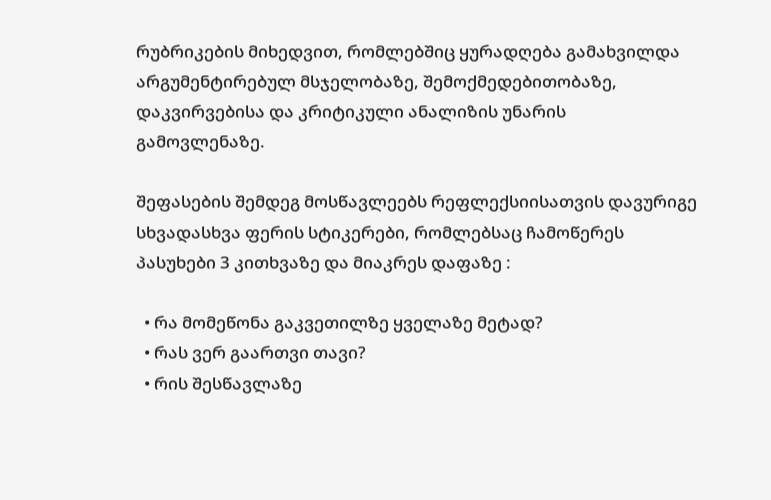რუბრიკების მიხედვით, რომლებშიც ყურადღება გამახვილდა არგუმენტირებულ მსჯელობაზე, შემოქმედებითობაზე, დაკვირვებისა და კრიტიკული ანალიზის უნარის გამოვლენაზე.

შეფასების შემდეგ მოსწავლეებს რეფლექსიისათვის დავურიგე სხვადასხვა ფერის სტიკერები, რომლებსაც ჩამოწერეს პასუხები 3 კითხვაზე და მიაკრეს დაფაზე :

  • რა მომეწონა გაკვეთილზე ყველაზე მეტად?
  • რას ვერ გაართვი თავი?
  • რის შესწავლაზე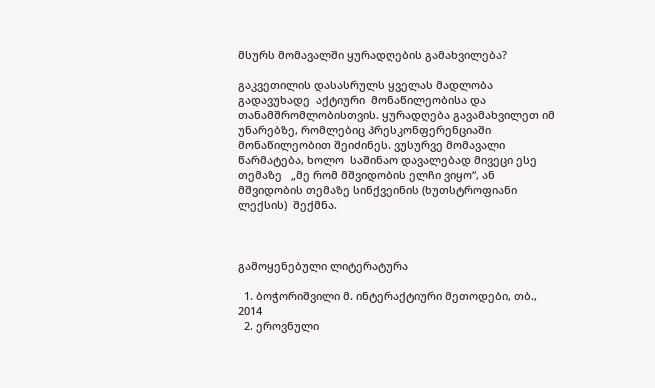მსურს მომავალში ყურადღების გამახვილება?

გაკვეთილის დასასრულს ყველას მადლობა გადავუხადე  აქტიური  მონაწილეობისა და  თანამშრომლობისთვის. ყურადღება გავამახვილეთ იმ უნარებზე, რომლებიც პრესკონფერენციაში მონაწილეობით შეიძინეს. ვუსურვე მომავალი წარმატება, ხოლო  საშინაო დავალებად მივეცი ესე თემაზე   „მე რომ მშვიდობის ელჩი ვიყო“, ან მშვიდობის თემაზე სინქვეინის (ხუთსტროფიანი ლექსის)  შექმნა.



გამოყენებული ლიტერატურა

  1. ბოჭორიშვილი მ. ინტერაქტიური მეთოდები, თბ., 2014
  2. ეროვნული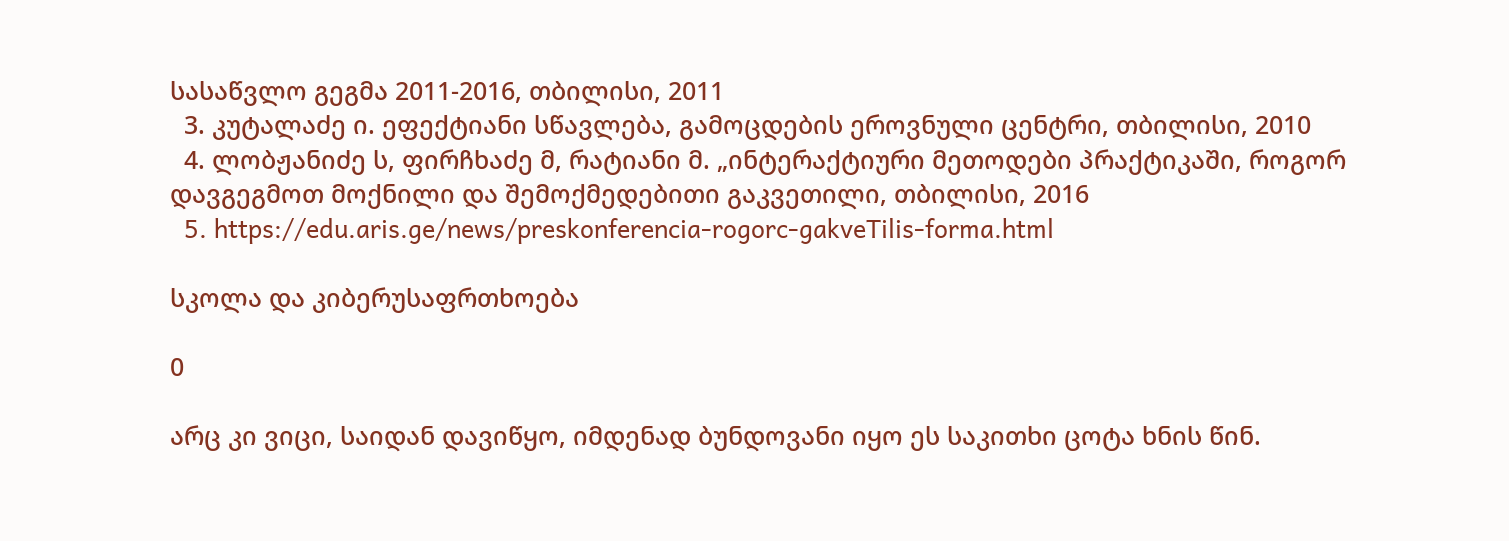სასაწვლო გეგმა 2011-2016, თბილისი, 2011
  3. კუტალაძე ი. ეფექტიანი სწავლება, გამოცდების ეროვნული ცენტრი, თბილისი, 2010
  4. ლობჟანიძე ს, ფირჩხაძე მ, რატიანი მ. „ინტერაქტიური მეთოდები პრაქტიკაში, როგორ დავგეგმოთ მოქნილი და შემოქმედებითი გაკვეთილი, თბილისი, 2016
  5. https://edu.aris.ge/news/preskonferencia-rogorc-gakveTilis-forma.html

სკოლა და კიბერუსაფრთხოება

0

არც კი ვიცი, საიდან დავიწყო, იმდენად ბუნდოვანი იყო ეს საკითხი ცოტა ხნის წინ.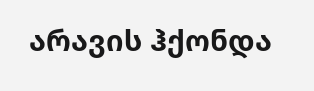არავის ჰქონდა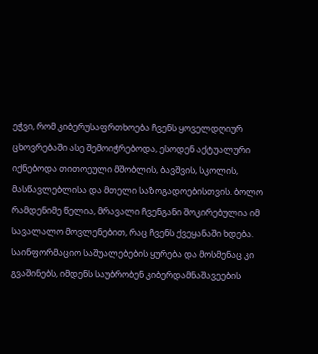ეჭვი, რომ კიბერუსაფრთხოება ჩვენს ყოველდღიურ ცხოვრებაში ასე შემოიჭრებოდა, ესოდენ აქტუალური იქნებოდა თითოეული მშობლის, ბავშვის, სკოლის, მასწავლებლისა და მთელი საზოგადოებისთვის. ბოლო რამდენიმე წელია, მრავალი ჩვენგანი შოკირებულია იმ სავალალო მოვლენებით, რაც ჩვენს ქვეყანაში ხდება. საინფორმაციო საშუალებების ყურება და მოსმენაც კი გვაშინებს, იმდენს საუბრობენ კიბერდამნაშავეების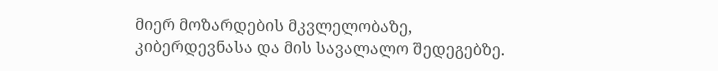მიერ მოზარდების მკვლელობაზე, კიბერდევნასა და მის სავალალო შედეგებზე.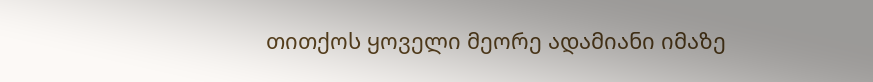თითქოს ყოველი მეორე ადამიანი იმაზე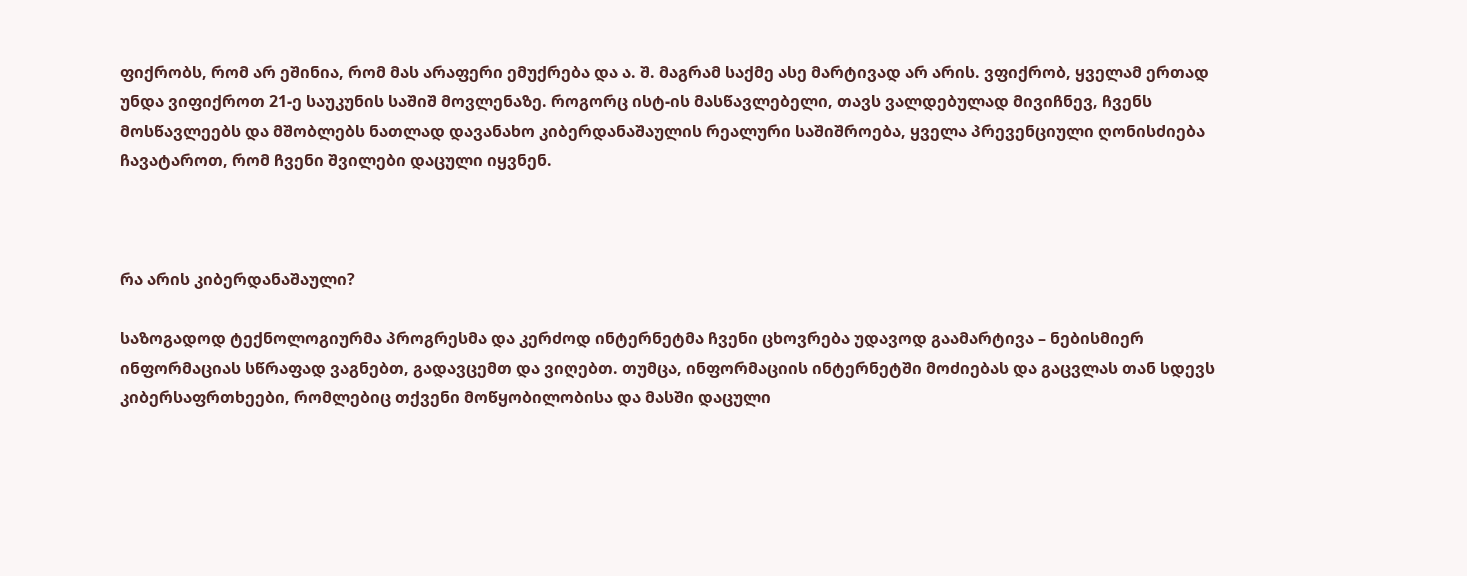ფიქრობს, რომ არ ეშინია, რომ მას არაფერი ემუქრება და ა. შ. მაგრამ საქმე ასე მარტივად არ არის. ვფიქრობ, ყველამ ერთად უნდა ვიფიქროთ 21-ე საუკუნის საშიშ მოვლენაზე. როგორც ისტ-ის მასწავლებელი, თავს ვალდებულად მივიჩნევ, ჩვენს მოსწავლეებს და მშობლებს ნათლად დავანახო კიბერდანაშაულის რეალური საშიშროება, ყველა პრევენციული ღონისძიება ჩავატაროთ, რომ ჩვენი შვილები დაცული იყვნენ.



რა არის კიბერდანაშაული?

საზოგადოდ ტექნოლოგიურმა პროგრესმა და კერძოდ ინტერნეტმა ჩვენი ცხოვრება უდავოდ გაამარტივა – ნებისმიერ ინფორმაციას სწრაფად ვაგნებთ, გადავცემთ და ვიღებთ. თუმცა, ინფორმაციის ინტერნეტში მოძიებას და გაცვლას თან სდევს კიბერსაფრთხეები, რომლებიც თქვენი მოწყობილობისა და მასში დაცული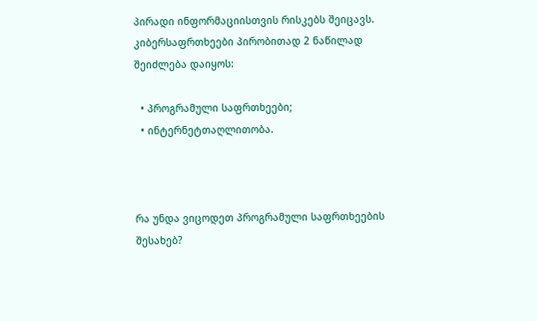პირადი ინფორმაციისთვის რისკებს შეიცავს. კიბერსაფრთხეები პირობითად 2 ნაწილად შეიძლება დაიყოს:

  • პროგრამული საფრთხეები;
  • ინტერნეტთაღლითობა.



რა უნდა ვიცოდეთ პროგრამული საფრთხეების შესახებ?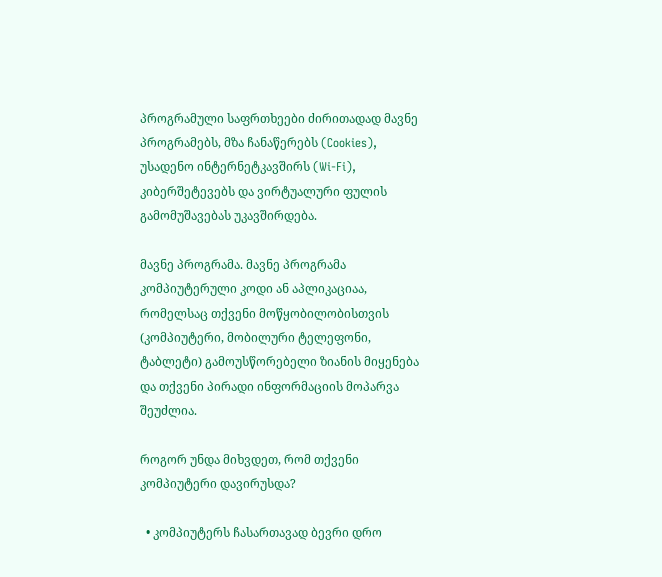პროგრამული საფრთხეები ძირითადად მავნე პროგრამებს, მზა ჩანაწერებს (Cookies), უსადენო ინტერნეტკავშირს (Wi-Fi), კიბერშეტევებს და ვირტუალური ფულის გამომუშავებას უკავშირდება.

მავნე პროგრამა. მავნე პროგრამა კომპიუტერული კოდი ან აპლიკაციაა, რომელსაც თქვენი მოწყობილობისთვის (კომპიუტერი, მობილური ტელეფონი, ტაბლეტი) გამოუსწორებელი ზიანის მიყენება და თქვენი პირადი ინფორმაციის მოპარვა შეუძლია.

როგორ უნდა მიხვდეთ, რომ თქვენი კომპიუტერი დავირუსდა?

  • კომპიუტერს ჩასართავად ბევრი დრო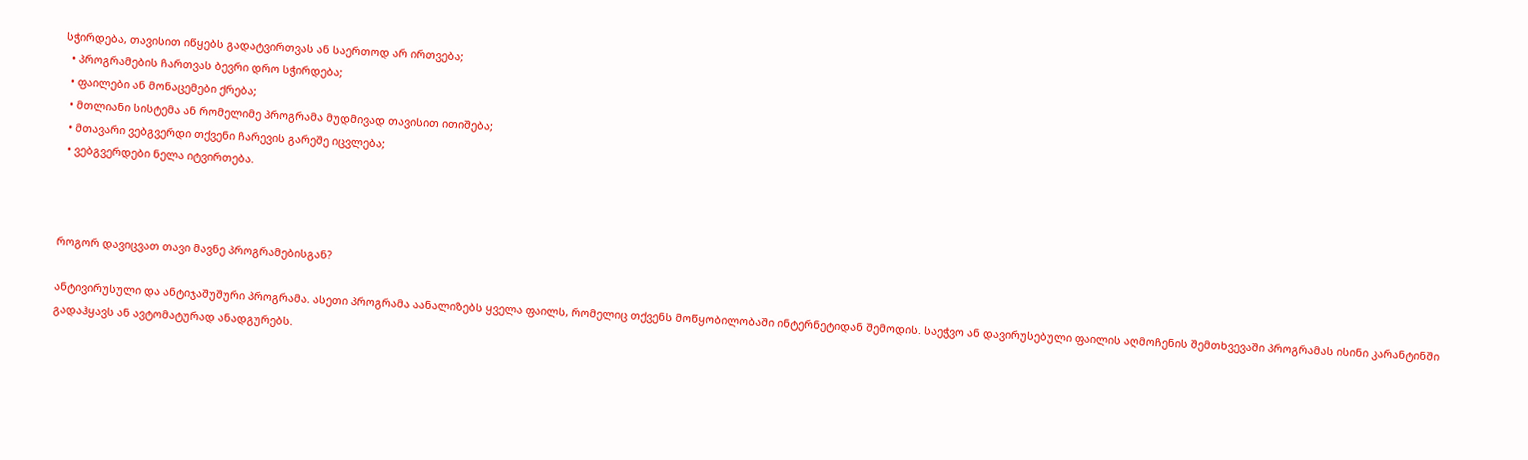სჭირდება, თავისით იწყებს გადატვირთვას ან საერთოდ არ ირთვება;
  • პროგრამების ჩართვას ბევრი დრო სჭირდება;
  • ფაილები ან მონაცემები ქრება;
  • მთლიანი სისტემა ან რომელიმე პროგრამა მუდმივად თავისით ითიშება;
  • მთავარი ვებგვერდი თქვენი ჩარევის გარეშე იცვლება;
  • ვებგვერდები ნელა იტვირთება.



როგორ დავიცვათ თავი მავნე პროგრამებისგან?

ანტივირუსული და ანტიჯაშუშური პროგრამა. ასეთი პროგრამა აანალიზებს ყველა ფაილს, რომელიც თქვენს მოწყობილობაში ინტერნეტიდან შემოდის. საეჭვო ან დავირუსებული ფაილის აღმოჩენის შემთხვევაში პროგრამას ისინი კარანტინში გადაჰყავს ან ავტომატურად ანადგურებს.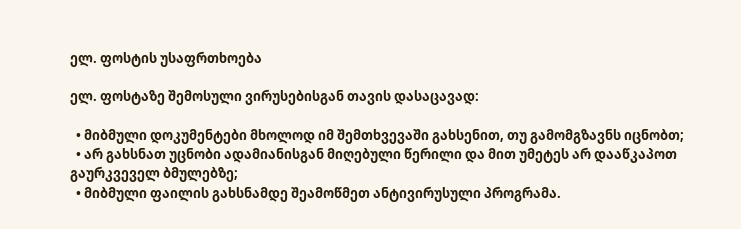ელ. ფოსტის უსაფრთხოება

ელ. ფოსტაზე შემოსული ვირუსებისგან თავის დასაცავად:

  • მიბმული დოკუმენტები მხოლოდ იმ შემთხვევაში გახსენით, თუ გამომგზავნს იცნობთ;
  • არ გახსნათ უცნობი ადამიანისგან მიღებული წერილი და მით უმეტეს არ დააწკაპოთ გაურკვეველ ბმულებზე;
  • მიბმული ფაილის გახსნამდე შეამოწმეთ ანტივირუსული პროგრამა.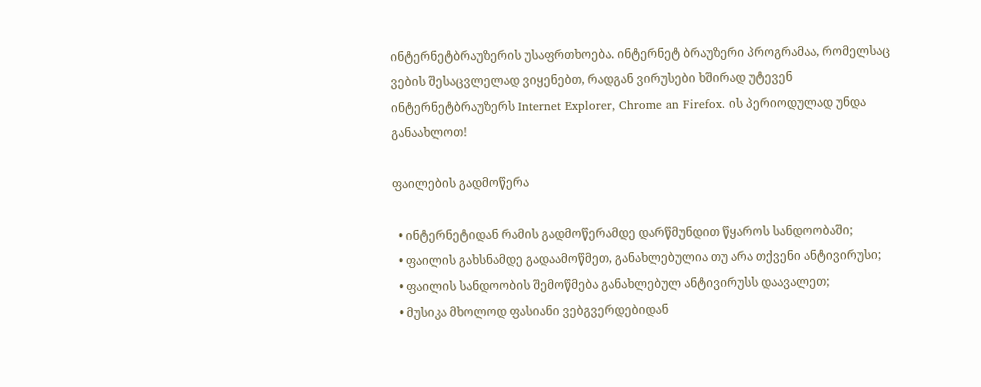ინტერნეტბრაუზერის უსაფრთხოება. ინტერნეტ ბრაუზერი პროგრამაა, რომელსაც ვების შესაცვლელად ვიყენებთ, რადგან ვირუსები ხშირად უტევენ ინტერნეტბრაუზერს Internet Explorer, Chrome an Firefox. ის პერიოდულად უნდა განაახლოთ!

ფაილების გადმოწერა

  • ინტერნეტიდან რამის გადმოწერამდე დარწმუნდით წყაროს სანდოობაში;
  • ფაილის გახსნამდე გადაამოწმეთ, განახლებულია თუ არა თქვენი ანტივირუსი;
  • ფაილის სანდოობის შემოწმება განახლებულ ანტივირუსს დაავალეთ;
  • მუსიკა მხოლოდ ფასიანი ვებგვერდებიდან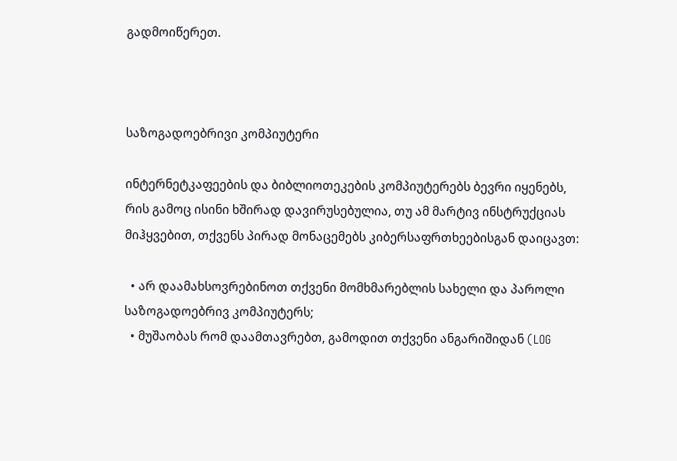გადმოიწერეთ.



საზოგადოებრივი კომპიუტერი

ინტერნეტკაფეების და ბიბლიოთეკების კომპიუტერებს ბევრი იყენებს, რის გამოც ისინი ხშირად დავირუსებულია, თუ ამ მარტივ ინსტრუქციას მიჰყვებით, თქვენს პირად მონაცემებს კიბერსაფრთხეებისგან დაიცავთ:

  • არ დაამახსოვრებინოთ თქვენი მომხმარებლის სახელი და პაროლი საზოგადოებრივ კომპიუტერს;
  • მუშაობას რომ დაამთავრებთ, გამოდით თქვენი ანგარიშიდან (LOG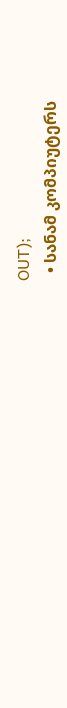OUT);
  • სანამ კომპიუტერს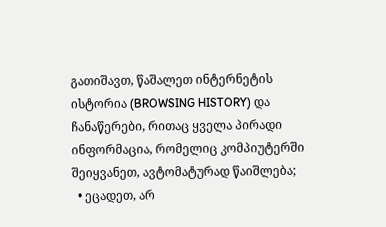გათიშავთ, წაშალეთ ინტერნეტის ისტორია (BROWSING HISTORY) და ჩანაწერები, რითაც ყველა პირადი ინფორმაცია, რომელიც კომპიუტერში შეიყვანეთ, ავტომატურად წაიშლება;
  • ეცადეთ, არ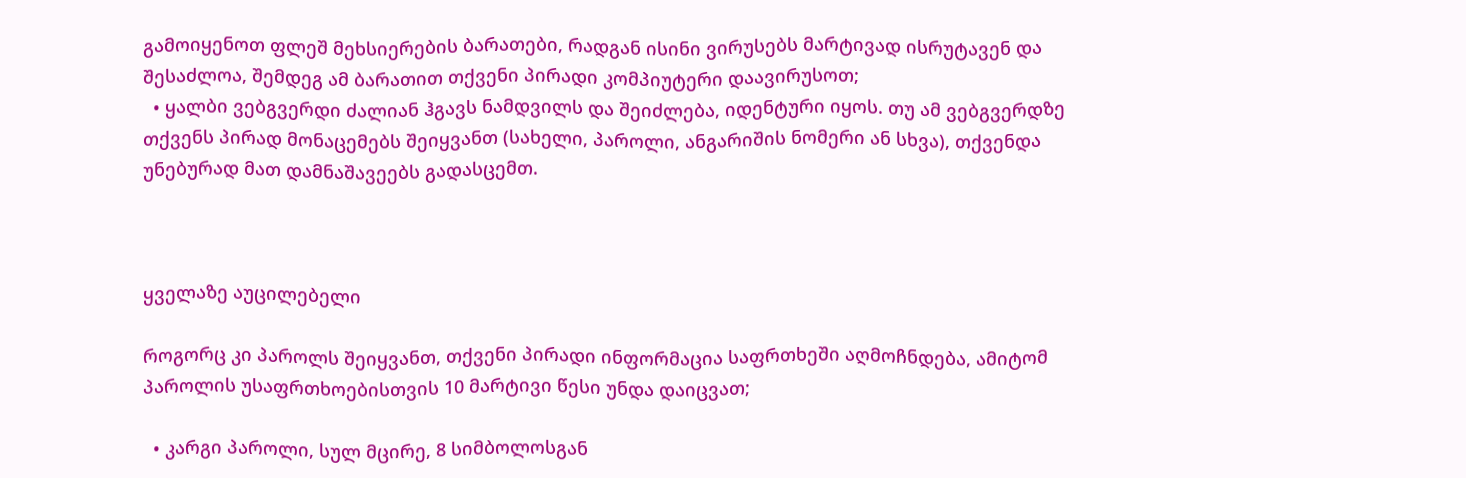გამოიყენოთ ფლეშ მეხსიერების ბარათები, რადგან ისინი ვირუსებს მარტივად ისრუტავენ და შესაძლოა, შემდეგ ამ ბარათით თქვენი პირადი კომპიუტერი დაავირუსოთ;
  • ყალბი ვებგვერდი ძალიან ჰგავს ნამდვილს და შეიძლება, იდენტური იყოს. თუ ამ ვებგვერდზე თქვენს პირად მონაცემებს შეიყვანთ (სახელი, პაროლი, ანგარიშის ნომერი ან სხვა), თქვენდა უნებურად მათ დამნაშავეებს გადასცემთ.



ყველაზე აუცილებელი

როგორც კი პაროლს შეიყვანთ, თქვენი პირადი ინფორმაცია საფრთხეში აღმოჩნდება, ამიტომ პაროლის უსაფრთხოებისთვის 10 მარტივი წესი უნდა დაიცვათ;

  • კარგი პაროლი, სულ მცირე, 8 სიმბოლოსგან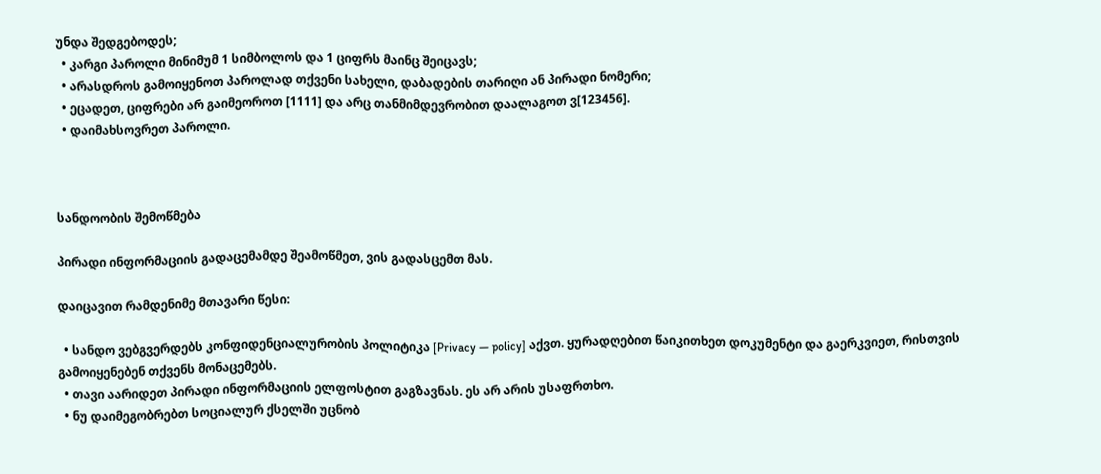უნდა შედგებოდეს;
  • კარგი პაროლი მინიმუმ 1 სიმბოლოს და 1 ციფრს მაინც შეიცავს;
  • არასდროს გამოიყენოთ პაროლად თქვენი სახელი, დაბადების თარიღი ან პირადი ნომერი;
  • ეცადეთ, ციფრები არ გაიმეოროთ [1111] და არც თანმიმდევრობით დაალაგოთ ვ[123456].
  • დაიმახსოვრეთ პაროლი.



სანდოობის შემოწმება

პირადი ინფორმაციის გადაცემამდე შეამოწმეთ, ვის გადასცემთ მას.

დაიცავით რამდენიმე მთავარი წესი:

  • სანდო ვებგვერდებს კონფიდენციალურობის პოლიტიკა [Privacy — policy] აქვთ. ყურადღებით წაიკითხეთ დოკუმენტი და გაერკვიეთ, რისთვის გამოიყენებენ თქვენს მონაცემებს.
  • თავი აარიდეთ პირადი ინფორმაციის ელფოსტით გაგზავნას. ეს არ არის უსაფრთხო.
  • ნუ დაიმეგობრებთ სოციალურ ქსელში უცნობ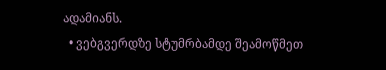ადამიანს.
  • ვებგვერდზე სტუმრბამდე შეამოწმეთ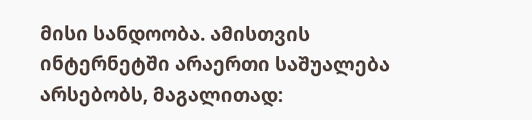მისი სანდოობა. ამისთვის ინტერნეტში არაერთი საშუალება არსებობს, მაგალითად: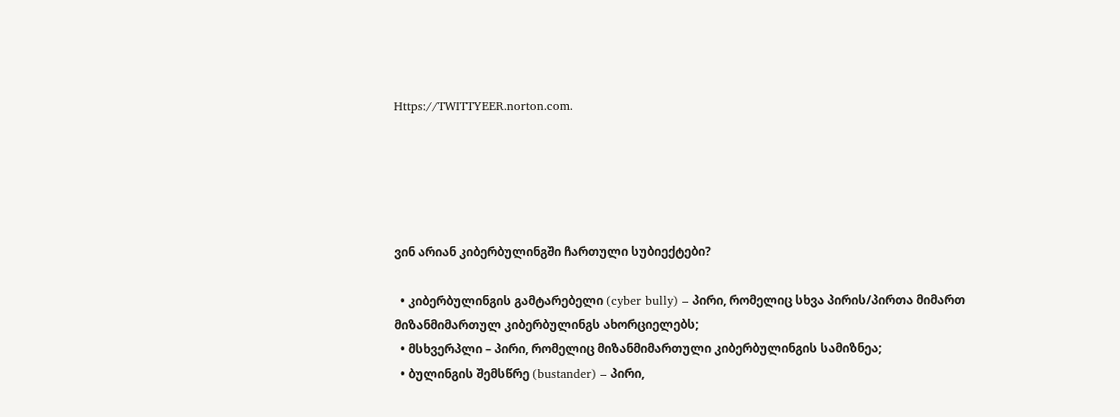Https://TWITTYEER.norton.com.





ვინ არიან კიბერბულინგში ჩართული სუბიექტები?

  • კიბერბულინგის გამტარებელი (cyber bully) – პირი, რომელიც სხვა პირის/პირთა მიმართ მიზანმიმართულ კიბერბულინგს ახორციელებს;
  • მსხვერპლი – პირი, რომელიც მიზანმიმართული კიბერბულინგის სამიზნეა;
  • ბულინგის შემსწრე (bustander) – პირი,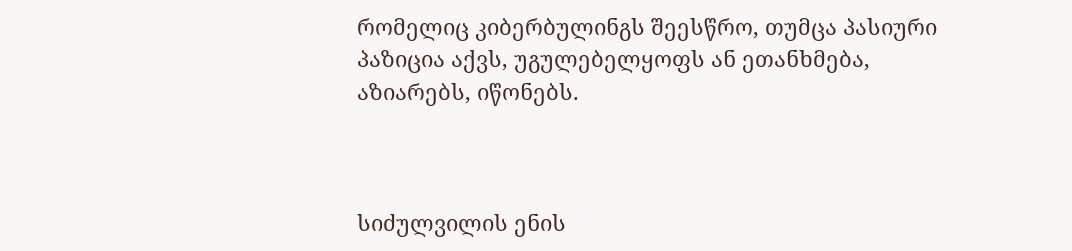რომელიც კიბერბულინგს შეესწრო, თუმცა პასიური პაზიცია აქვს, უგულებელყოფს ან ეთანხმება, აზიარებს, იწონებს.



სიძულვილის ენის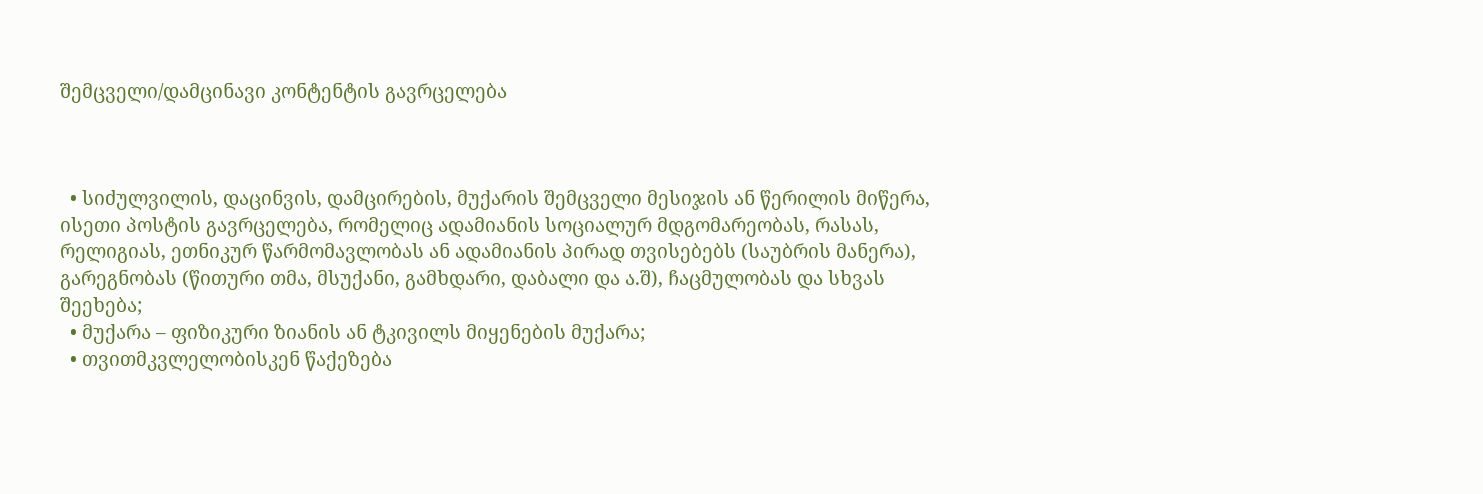შემცველი/დამცინავი კონტენტის გავრცელება



  • სიძულვილის, დაცინვის, დამცირების, მუქარის შემცველი მესიჯის ან წერილის მიწერა, ისეთი პოსტის გავრცელება, რომელიც ადამიანის სოციალურ მდგომარეობას, რასას, რელიგიას, ეთნიკურ წარმომავლობას ან ადამიანის პირად თვისებებს (საუბრის მანერა), გარეგნობას (წითური თმა, მსუქანი, გამხდარი, დაბალი და ა.შ), ჩაცმულობას და სხვას შეეხება;
  • მუქარა – ფიზიკური ზიანის ან ტკივილს მიყენების მუქარა;
  • თვითმკვლელობისკენ წაქეზება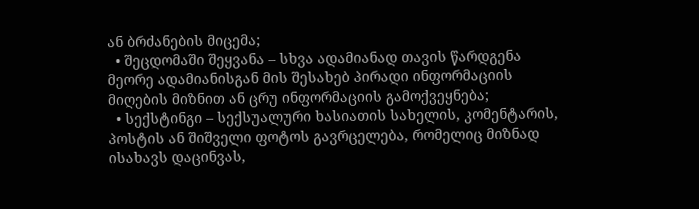ან ბრძანების მიცემა;
  • შეცდომაში შეყვანა – სხვა ადამიანად თავის წარდგენა მეორე ადამიანისგან მის შესახებ პირადი ინფორმაციის მიღების მიზნით ან ცრუ ინფორმაციის გამოქვეყნება;
  • სექსტინგი – სექსუალური ხასიათის სახელის, კომენტარის, პოსტის ან შიშველი ფოტოს გავრცელება, რომელიც მიზნად ისახავს დაცინვას,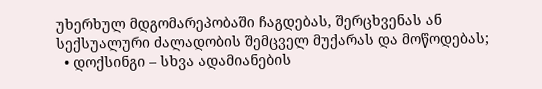უხერხულ მდგომარეპობაში ჩაგდებას, შერცხვენას ან სექსუალური ძალადობის შემცველ მუქარას და მოწოდებას;
  • დოქსინგი – სხვა ადამიანების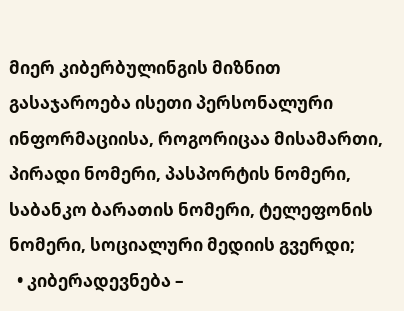მიერ კიბერბულინგის მიზნით გასაჯაროება ისეთი პერსონალური ინფორმაციისა, როგორიცაა მისამართი, პირადი ნომერი, პასპორტის ნომერი, საბანკო ბარათის ნომერი, ტელეფონის ნომერი, სოციალური მედიის გვერდი;
  • კიბერადევნება –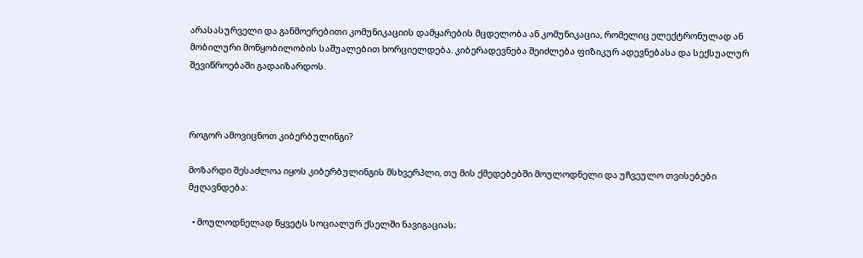არასასურველი და განმოერებითი კომუნიკაციის დამყარების მცდელობა ან კომუნიკაცია, რომელიც ელექტრონულად ან მობილური მოწყობილობის საშუალებით ხორციელდება. კიბერადევნება შეიძლება ფიზიკურ ადევნებასა და სექსუალურ შევიწროებაში გადაიზარდოს.



როგორ ამოვიცნოთ კიბერბულინგი?

მოზარდი შესაძლოა იყოს კიბერბულინგის მსხვერპლი, თუ მის ქმედებებში მოულოდნელი და უჩვეულო თვისებები მჟღავნდება:

  • მოულოდნელად წყვეტს სოციალურ ქსელში ნავიგაციას;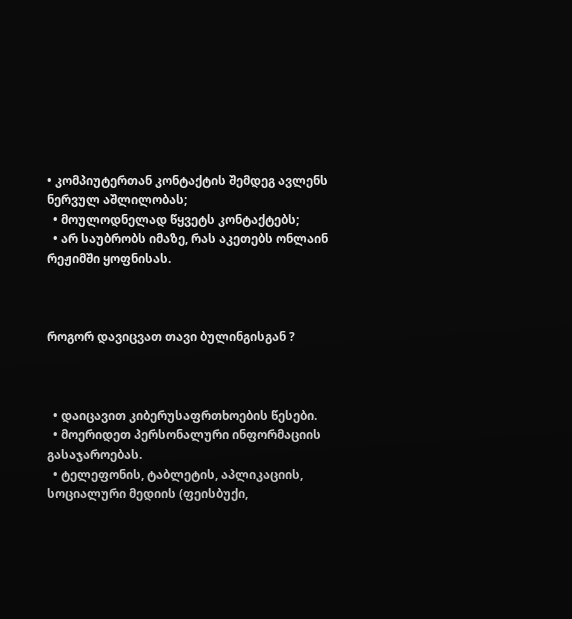• კომპიუტერთან კონტაქტის შემდეგ ავლენს ნერვულ აშლილობას;
  • მოულოდნელად წყვეტს კონტაქტებს;
  • არ საუბრობს იმაზე, რას აკეთებს ონლაინ რეჟიმში ყოფნისას.



როგორ დავიცვათ თავი ბულინგისგან ?



  • დაიცავით კიბერუსაფრთხოების წესები.
  • მოერიდეთ პერსონალური ინფორმაციის გასაჯაროებას.
  • ტელეფონის, ტაბლეტის, აპლიკაციის, სოციალური მედიის (ფეისბუქი,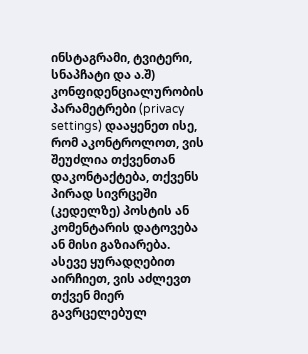ინსტაგრამი, ტვიტერი, სნაპჩატი და ა.შ) კონფიდენციალურობის პარამეტრები (privacy settings) დააყენეთ ისე, რომ აკონტროლოთ, ვის შეუძლია თქვენთან დაკონტაქტება, თქვენს პირად სივრცეში (კედელზე) პოსტის ან კომენტარის დატოვება ან მისი გაზიარება. ასევე ყურადღებით აირჩიეთ, ვის აძლევთ თქვენ მიერ გავრცელებულ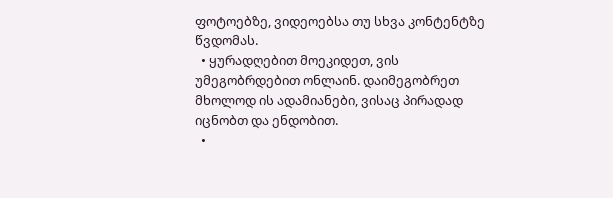ფოტოებზე, ვიდეოებსა თუ სხვა კონტენტზე წვდომას.
  • ყურადღებით მოეკიდეთ, ვის უმეგობრდებით ონლაინ. დაიმეგობრეთ მხოლოდ ის ადამიანები, ვისაც პირადად იცნობთ და ენდობით.
  •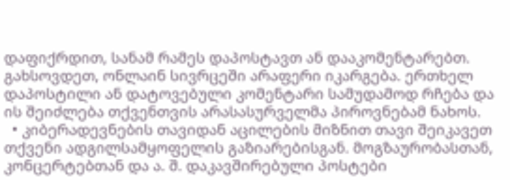დაფიქრდით, სანამ რამეს დაპოსტავთ ან დააკომენტარებთ. გახსოვდეთ, ონლაინ სივრცეში არაფერი იკარგება. ერთხელ დაპოსტილი ან დატოვებული კომენტარი სამუდამოდ რჩება და ის შეიძლება თქვენთვის არასასურველმა პიროვნებამ ნახოს.
  • კიბერადევნების თავიდან აცილების მიზნით თავი შეიკავეთ თქვენი ადგილსამყოფელის გაზიარებისგან. მოგზაურობასთან, კონცერტებთან და ა. შ. დაკავშირებული პოსტები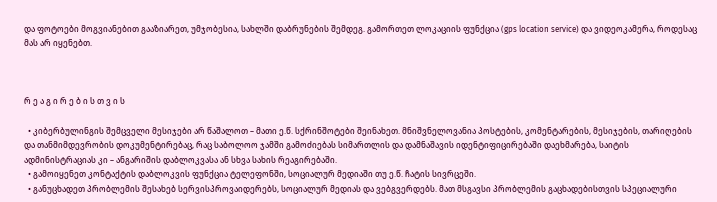და ფოტოები მოგვიანებით გააზიარეთ, უმჯობესია, სახლში დაბრუნების შემდეგ. გამორთეთ ლოკაციის ფუნქცია (gps location service) და ვიდეოკამერა, როდესაც მას არ იყენებთ.



რ ე ა გ ი რ ე ბ ი ს თ ვ ი ს

  • კიბერბულინგის შემცველი მესიჯები არ წაშალოთ – მათი ე.წ. სქრინშოტები შეინახეთ. მნიშვნელოვანია პოსტების, კომენტარების, მესიჯების, თარიღების და თანმიმდევრობის დოკუმენტირებაც, რაც საბოლოო ჯამში გამოძიებას სიმართლის და დამნაშავის იდენტიფიცირებაში დაეხმარება, საიტის ადმინისტრაციას კი – ანგარიშის დაბლოკვასა ან სხვა სახის რეაგირებაში.
  • გამოიყენეთ კონტაქტის დაბლოკვის ფუნქცია ტელეფონში, სოციალურ მედიაში თუ ე.წ. ჩატის სივრცეში.
  • განუცხადეთ პრობლემის შესახებ სერვისპროვაიდერებს, სოციალურ მედიას და ვებგვერდებს. მათ მსგავსი პრობლემის გაცხადებისთვის სპეციალური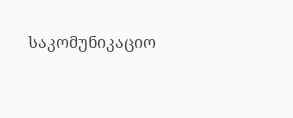საკომუნიკაციო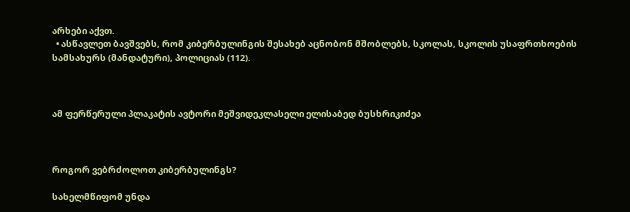არხები აქვთ.
  • ასწავლეთ ბავშვებს, რომ კიბერბულინგის შესახებ აცნობონ მშობლებს, სკოლას, სკოლის უსაფრთხოების სამსახურს (მანდატური), პოლიციას (112).



ამ ფერწერული პლაკატის ავტორი მეშვიდეკლასელი ელისაბედ ბუსხრიკიძეა



როგორ ვებრძოლოთ კიბერბულინგს?

სახელმწიფომ უნდა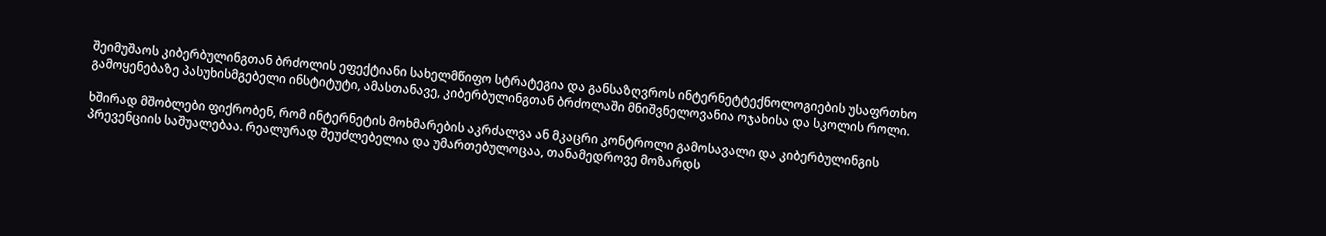შეიმუშაოს კიბერბულინგთან ბრძოლის ეფექტიანი სახელმწიფო სტრატეგია და განსაზღვროს ინტერნეტტექნოლოგიების უსაფრთხო გამოყენებაზე პასუხისმგებელი ინსტიტუტი, ამასთანავე, კიბერბულინგთან ბრძოლაში მნიშვნელოვანია ოჯახისა და სკოლის როლი.

ხშირად მშობლები ფიქრობენ, რომ ინტერნეტის მოხმარების აკრძალვა ან მკაცრი კონტროლი გამოსავალი და კიბერბულინგის პრევენციის საშუალებაა. რეალურად შეუძლებელია და უმართებულოცაა, თანამედროვე მოზარდს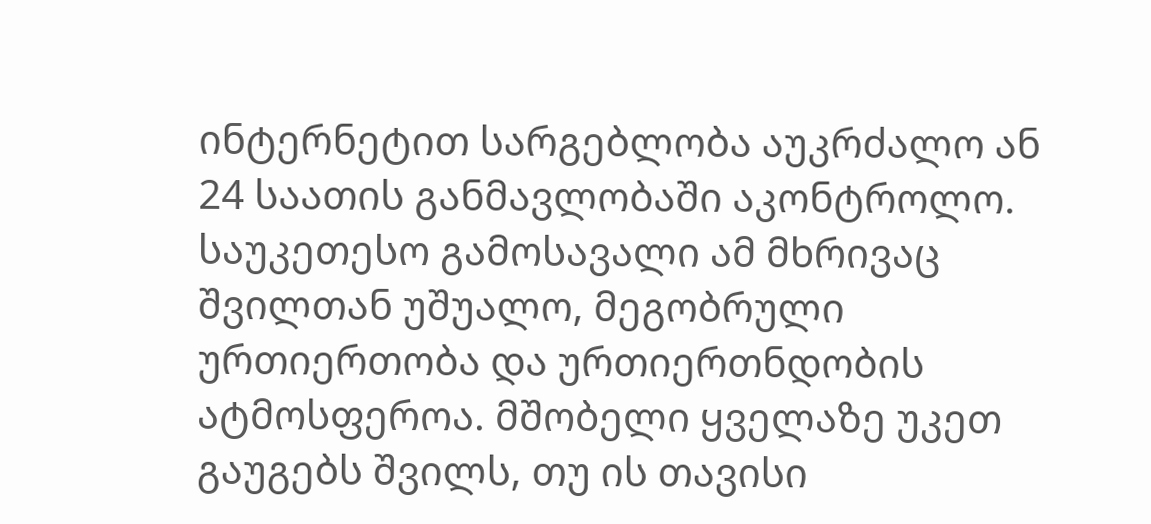ინტერნეტით სარგებლობა აუკრძალო ან 24 საათის განმავლობაში აკონტროლო. საუკეთესო გამოსავალი ამ მხრივაც შვილთან უშუალო, მეგობრული ურთიერთობა და ურთიერთნდობის ატმოსფეროა. მშობელი ყველაზე უკეთ გაუგებს შვილს, თუ ის თავისი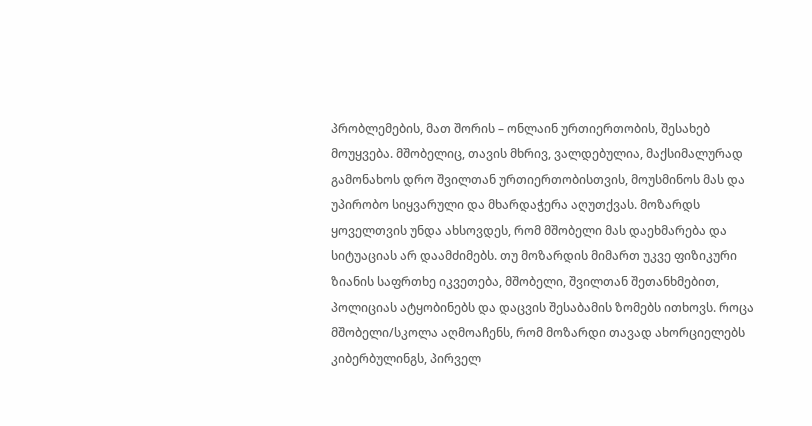პრობლემების, მათ შორის – ონლაინ ურთიერთობის, შესახებ მოუყვება. მშობელიც, თავის მხრივ, ვალდებულია, მაქსიმალურად გამონახოს დრო შვილთან ურთიერთობისთვის, მოუსმინოს მას და უპირობო სიყვარული და მხარდაჭერა აღუთქვას. მოზარდს ყოველთვის უნდა ახსოვდეს, რომ მშობელი მას დაეხმარება და სიტუაციას არ დაამძიმებს. თუ მოზარდის მიმართ უკვე ფიზიკური ზიანის საფრთხე იკვეთება, მშობელი, შვილთან შეთანხმებით, პოლიციას ატყობინებს და დაცვის შესაბამის ზომებს ითხოვს. როცა მშობელი/სკოლა აღმოაჩენს, რომ მოზარდი თავად ახორციელებს კიბერბულინგს, პირველ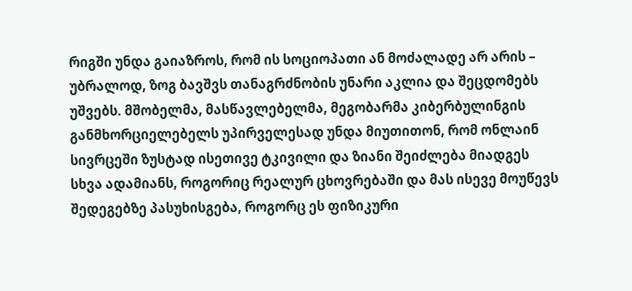რიგში უნდა გაიაზროს, რომ ის სოციოპათი ან მოძალადე არ არის – უბრალოდ, ზოგ ბავშვს თანაგრძნობის უნარი აკლია და შეცდომებს უშვებს. მშობელმა, მასწავლებელმა, მეგობარმა კიბერბულინგის განმხორციელებელს უპირველესად უნდა მიუთითონ, რომ ონლაინ სივრცეში ზუსტად ისეთივე ტკივილი და ზიანი შეიძლება მიადგეს სხვა ადამიანს, როგორიც რეალურ ცხოვრებაში და მას ისევე მოუწევს შედეგებზე პასუხისგება, როგორც ეს ფიზიკური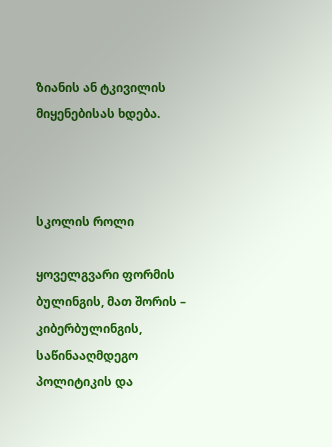ზიანის ან ტკივილის მიყენებისას ხდება.



სკოლის როლი

ყოველგვარი ფორმის ბულინგის, მათ შორის – კიბერბულინგის, საწინააღმდეგო პოლიტიკის და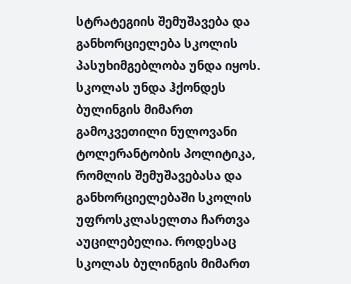სტრატეგიის შემუშავება და განხორციელება სკოლის პასუხიმგებლობა უნდა იყოს. სკოლას უნდა ჰქონდეს ბულინგის მიმართ გამოკვეთილი ნულოვანი ტოლერანტობის პოლიტიკა, რომლის შემუშავებასა და განხორციელებაში სკოლის უფროსკლასელთა ჩართვა აუცილებელია. როდესაც სკოლას ბულინგის მიმართ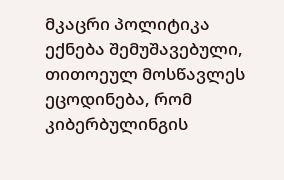მკაცრი პოლიტიკა ექნება შემუშავებული, თითოეულ მოსწავლეს ეცოდინება, რომ კიბერბულინგის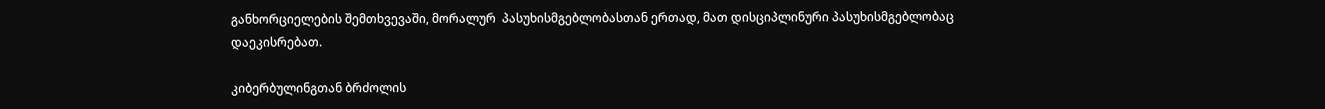განხორციელების შემთხვევაში, მორალურ  პასუხისმგებლობასთან ერთად, მათ დისციპლინური პასუხისმგებლობაც დაეკისრებათ.

კიბერბულინგთან ბრძოლის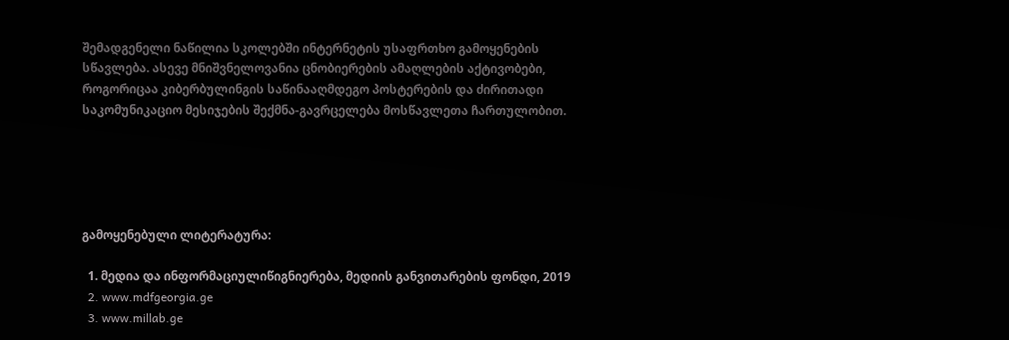შემადგენელი ნაწილია სკოლებში ინტერნეტის უსაფრთხო გამოყენების სწავლება. ასევე მნიშვნელოვანია ცნობიერების ამაღლების აქტივობები, როგორიცაა კიბერბულინგის საწინააღმდეგო პოსტერების და ძირითადი საკომუნიკაციო მესიჯების შექმნა-გავრცელება მოსწავლეთა ჩართულობით.





გამოყენებული ლიტერატურა:

  1. მედია და ინფორმაციულიწიგნიერება, მედიის განვითარების ფონდი, 2019
  2. www.mdfgeorgia.ge
  3. www.millab.ge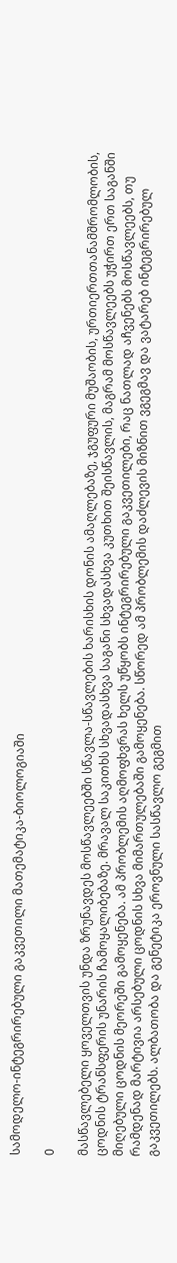სამოდელო-ინტეგრირებული გაკვეთილი მათემატიკა-ბიოლოგიაში

0

მასწავლებელი ყოველთვის უნდა ზრუნავდეს მოსწავლეებში სწავლა-სწავლების ხარისხის დონის ამაღლებაზე, ჯგუფური მუშაობის, ურთიერთთანამშრომლობის, ცოდნის ტრანსფერის უნარის ჩამოყალიბებაზე. მრავალ საკითხს სხვადასხვა საგანი სხვადასხვა კუთხით შეისწავლის, მაგრამ მოსწავლეებს უჭირთ ერთ საგანში მიღებული ცოდნის მეორეში გამოყენება. ამ პრობლემის აღმოფხვრას ხელს უწყობს ინტეგრირებული გაკვეთილები, რაც ნათლად აჩვენებს მოსწავლეებს, თუ რამდენად მარტივია არსებული ცოდნის სხვა მიმართულებაში გამოყენება. სწორედ ამ პრობლემის დაძლევის მიზნით ვგეგმავ და ვატარებ ინტეგრირებულ გაკვეთილებს. ალბათობა და გენეტიკა ეროვნული სასწავლო გეგმით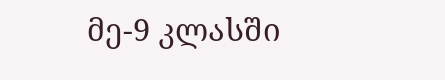მე-9 კლასში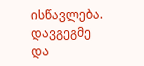ისწავლება. დავგეგმე და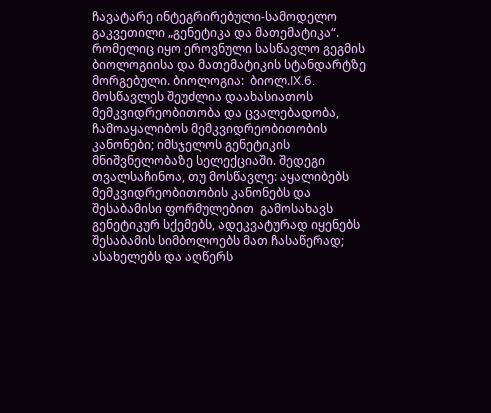ჩავატარე ინტეგრირებული-სამოდელო გაკვეთილი „გენეტიკა და მათემატიკა“. რომელიც იყო ეროვნული სასწავლო გეგმის ბიოლოგიისა და მათემატიკის სტანდარტზე მორგებული. ბიოლოგია:  ბიოლ.IX.6. მოსწავლეს შეუძლია დაახასიათოს მემკვიდრეობითობა და ცვალებადობა, ჩამოაყალიბოს მემკვიდრეობითობის კანონები; იმსჯელოს გენეტიკის მნიშვნელობაზე სელექციაში. შედეგი თვალსაჩინოა, თუ მოსწავლე: აყალიბებს მემკვიდრეობითობის კანონებს და შესაბამისი ფორმულებით  გამოსახავს გენეტიკურ სქემებს, ადეკვატურად იყენებს შესაბამის სიმბოლოებს მათ ჩასაწერად; ასახელებს და აღწერს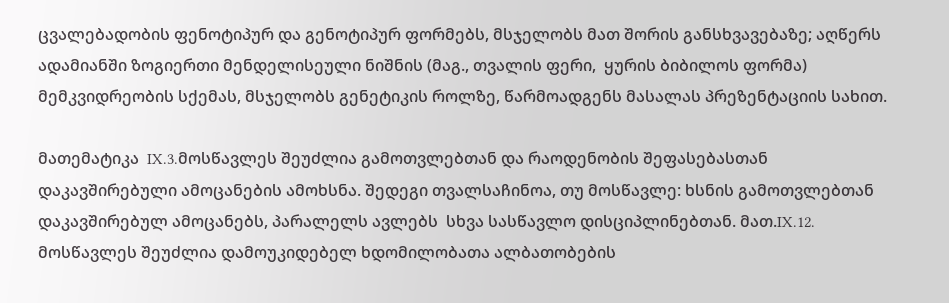ცვალებადობის ფენოტიპურ და გენოტიპურ ფორმებს, მსჯელობს მათ შორის განსხვავებაზე; აღწერს ადამიანში ზოგიერთი მენდელისეული ნიშნის (მაგ., თვალის ფერი,  ყურის ბიბილოს ფორმა) მემკვიდრეობის სქემას, მსჯელობს გენეტიკის როლზე, წარმოადგენს მასალას პრეზენტაციის სახით.

მათემატიკა  IX.3.მოსწავლეს შეუძლია გამოთვლებთან და რაოდენობის შეფასებასთან დაკავშირებული ამოცანების ამოხსნა. შედეგი თვალსაჩინოა, თუ მოსწავლე: ხსნის გამოთვლებთან დაკავშირებულ ამოცანებს, პარალელს ავლებს  სხვა სასწავლო დისციპლინებთან. მათ.IX.12. მოსწავლეს შეუძლია დამოუკიდებელ ხდომილობათა ალბათობების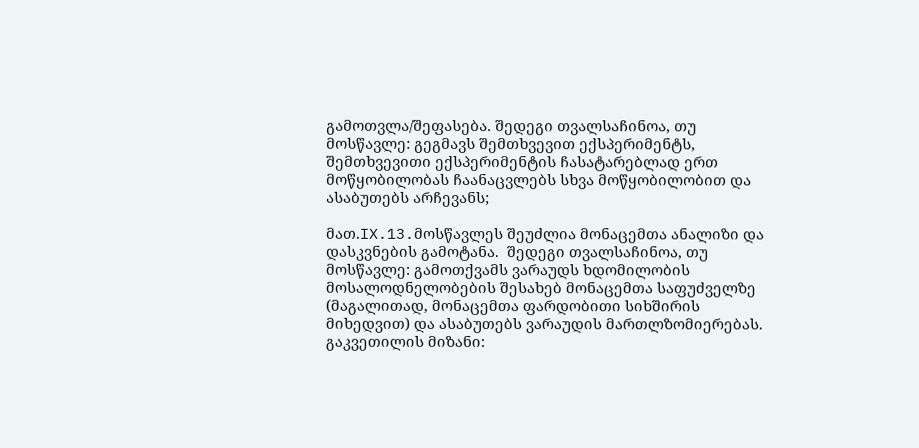გამოთვლა/შეფასება. შედეგი თვალსაჩინოა, თუ მოსწავლე: გეგმავს შემთხვევით ექსპერიმენტს, შემთხვევითი ექსპერიმენტის ჩასატარებლად ერთ მოწყობილობას ჩაანაცვლებს სხვა მოწყობილობით და ასაბუთებს არჩევანს;

მათ.IX.13.მოსწავლეს შეუძლია მონაცემთა ანალიზი და დასკვნების გამოტანა.  შედეგი თვალსაჩინოა, თუ მოსწავლე: გამოთქვამს ვარაუდს ხდომილობის მოსალოდნელობების შესახებ მონაცემთა საფუძველზე (მაგალითად, მონაცემთა ფარდობითი სიხშირის მიხედვით) და ასაბუთებს ვარაუდის მართლზომიერებას. გაკვეთილის მიზანი: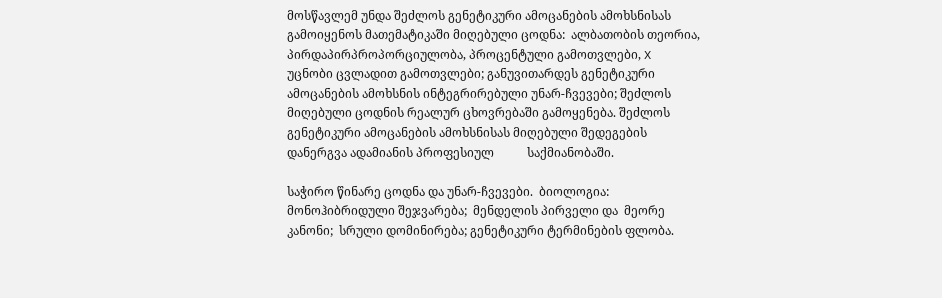მოსწავლემ უნდა შეძლოს გენეტიკური ამოცანების ამოხსნისას გამოიყენოს მათემატიკაში მიღებული ცოდნა:  ალბათობის თეორია, პირდაპირპროპორციულობა, პროცენტული გამოთვლები, X უცნობი ცვლადით გამოთვლები; განუვითარდეს გენეტიკური ამოცანების ამოხსნის ინტეგრირებული უნარ-ჩვევები; შეძლოს მიღებული ცოდნის რეალურ ცხოვრებაში გამოყენება. შეძლოს გენეტიკური ამოცანების ამოხსნისას მიღებული შედეგების დანერგვა ადამიანის პროფესიულ           საქმიანობაში.

საჭირო წინარე ცოდნა და უნარ-ჩვევები.  ბიოლოგია:  მონოჰიბრიდული შეჯვარება;  მენდელის პირველი და  მეორე კანონი;  სრული დომინირება; გენეტიკური ტერმინების ფლობა.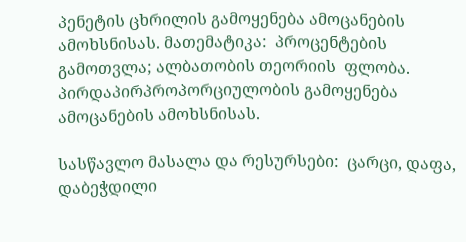პენეტის ცხრილის გამოყენება ამოცანების ამოხსნისას. მათემატიკა:  პროცენტების გამოთვლა; ალბათობის თეორიის  ფლობა. პირდაპირპროპორციულობის გამოყენება ამოცანების ამოხსნისას.

სასწავლო მასალა და რესურსები:  ცარცი, დაფა, დაბეჭდილი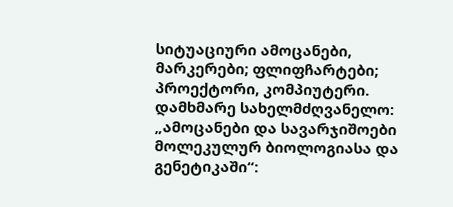სიტუაციური ამოცანები, მარკერები; ფლიფჩარტები; პროექტორი, კომპიუტერი. დამხმარე სახელმძღვანელო: „ამოცანები და სავარჯიშოები მოლეკულურ ბიოლოგიასა და გენეტიკაში“: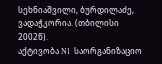სეხნიაშვილი, ბურდილაძე, ვადაჭკორია. (თბილისი 2002წ).                                                                                                                                                                                            აქტივობა N1  საორგანიზაციო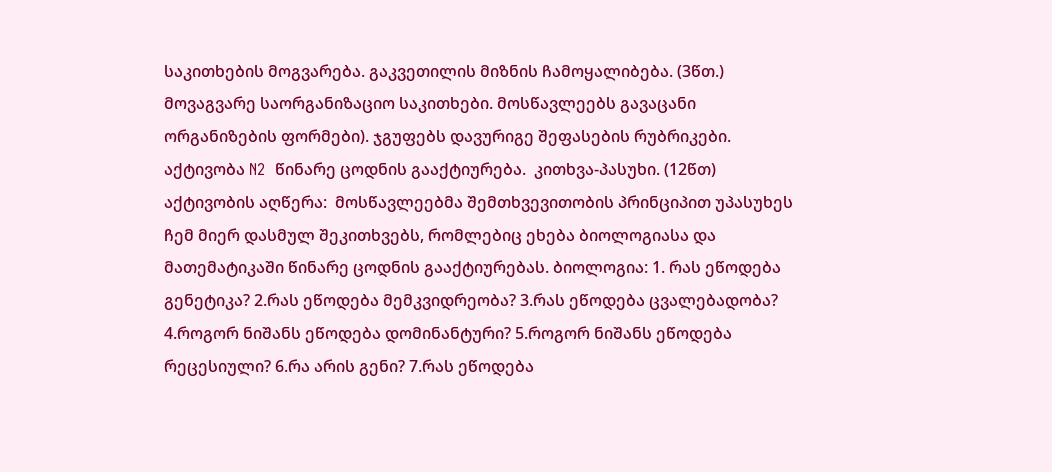საკითხების მოგვარება. გაკვეთილის მიზნის ჩამოყალიბება. (3წთ.)  მოვაგვარე საორგანიზაციო საკითხები. მოსწავლეებს გავაცანი ორგანიზების ფორმები). ჯგუფებს დავურიგე შეფასების რუბრიკები.                                                                                                                                                                                                                  აქტივობა N2  წინარე ცოდნის გააქტიურება.  კითხვა-პასუხი. (12წთ)  აქტივობის აღწერა:  მოსწავლეებმა შემთხვევითობის პრინციპით უპასუხეს ჩემ მიერ დასმულ შეკითხვებს, რომლებიც ეხება ბიოლოგიასა და მათემატიკაში წინარე ცოდნის გააქტიურებას. ბიოლოგია: 1. რას ეწოდება გენეტიკა? 2.რას ეწოდება მემკვიდრეობა? 3.რას ეწოდება ცვალებადობა? 4.როგორ ნიშანს ეწოდება დომინანტური? 5.როგორ ნიშანს ეწოდება რეცესიული? 6.რა არის გენი? 7.რას ეწოდება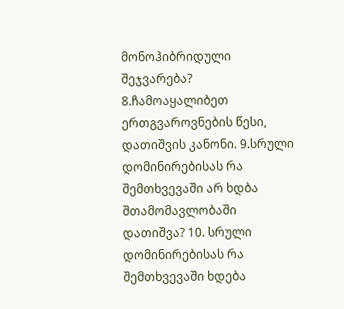მონოჰიბრიდული შეჯვარება? 8.ჩამოაყალიბეთ ერთგვაროვნების წესი, დათიშვის კანონი. 9.სრული დომინირებისას რა შემთხვევაში არ ხდბა შთამომავლობაში დათიშვა? 10. სრული დომინირებისას რა შემთხვევაში ხდება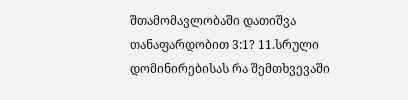შთამომავლობაში დათიშვა თანაფარდობით 3:1? 11.სრული დომინირებისას რა შემთხვევაში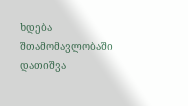ხდება შთამომავლობაში დათიშვა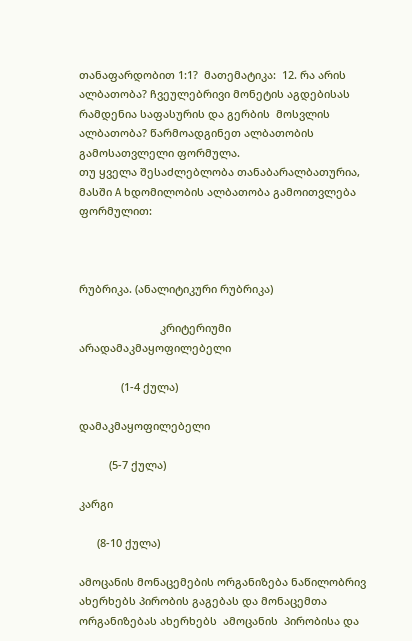თანაფარდობით 1:1?  მათემატიკა:  12. რა არის ალბათობა? ჩვეულებრივი მონეტის აგდებისას რამდენია საფასურის და გერბის  მოსვლის ალბათობა? წარმოადგინეთ ალბათობის გამოსათვლელი ფორმულა.                                                                          თუ ყველა შესაძლებლობა თანაბარალბათურია, მასში A ხდომილობის ალბათობა გამოითვლება ფორმულით:



რუბრიკა. (ანალიტიკური რუბრიკა)

                           კრიტერიუმი არადამაკმაყოფილებელი

              (1-4 ქულა)

დამაკმაყოფილებელი

          (5-7 ქულა)

კარგი

      (8-10 ქულა)

ამოცანის მონაცემების ორგანიზება ნაწილობრივ  ახერხებს პირობის გაგებას და მონაცემთა ორგანიზებას ახერხებს  ამოცანის  პირობისა და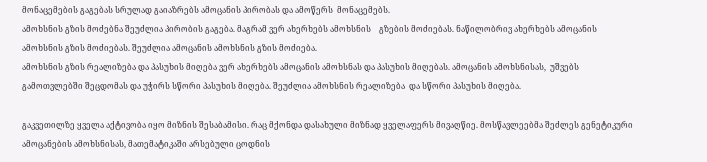მონაცემების გაგებას სრულად გაიაზრებს ამოცანის პირობას და ამოწერს  მონაცემებს.
ამოხსნის გზის მოძებნა შეუძლია პირობის გაგება. მაგრამ ვერ ახერხებს ამოხსნის    გზების მოძიებას. ნაწილობრივ ახერხებს ამოცანის ამოხსნის გზის მოძიებას. შეუძლია ამოცანის ამოხსნის გზის მოძიება.
ამოხსნის გზის რეალიზება და პასუხის მიღება ვერ ახერხებს ამოცანის ამოხსნას და პასუხის მიღებას. ამოცანის ამოხსნისას,  უშვებს გამოთვლებში შეცდომას და უჭირს სწორი პასუხის მიღება. შეუძლია ამოხსნის რეალიზება  და სწორი პასუხის მიღება.

გაკვეთილზე ყველა აქტივობა იყო მიზნის შესაბამისი. რაც მქონდა დასახული მიზნად ყველაფერს მივაღწიე. მოსწავლეებმა შეძლეს გენეტიკური ამოცანების ამოხსნისას, მათემატიკაში არსებული ცოდნის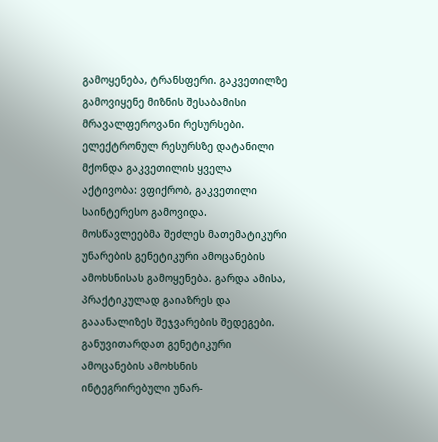გამოყენება, ტრანსფერი. გაკვეთილზე  გამოვიყენე მიზნის შესაბამისი მრავალფეროვანი რესურსები. ელექტრონულ რესურსზე დატანილი მქონდა გაკვეთილის ყველა აქტივობა: ვფიქრობ, გაკვეთილი საინტერესო გამოვიდა. მოსწავლეებმა შეძლეს მათემატიკური უნარების გენეტიკური ამოცანების ამოხსნისას გამოყენება. გარდა ამისა, პრაქტიკულად გაიაზრეს და გააანალიზეს შეჯვარების შედეგები. განუვითარდათ გენეტიკური ამოცანების ამოხსნის ინტეგრირებული უნარ-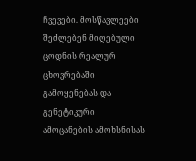ჩვევები. მოსწავლეები შეძლებენ მიღებული ცოდნის რეალურ ცხოვრებაში გამოყენებას და  გენეტიკური ამოცანების ამოხსნისას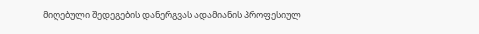მიღებული შედეგების დანერგვას ადამიანის პროფესიულ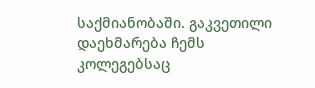საქმიანობაში. გაკვეთილი დაეხმარება ჩემს კოლეგებსაც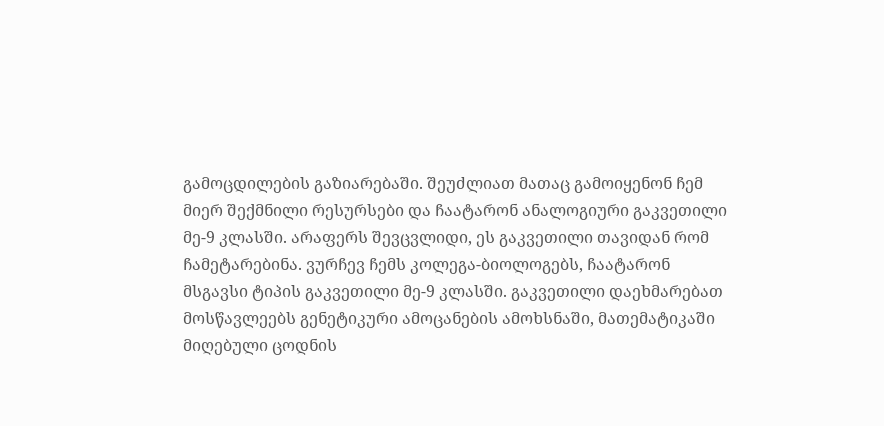გამოცდილების გაზიარებაში. შეუძლიათ მათაც გამოიყენონ ჩემ მიერ შექმნილი რესურსები და ჩაატარონ ანალოგიური გაკვეთილი მე-9 კლასში. არაფერს შევცვლიდი, ეს გაკვეთილი თავიდან რომ ჩამეტარებინა. ვურჩევ ჩემს კოლეგა-ბიოლოგებს, ჩაატარონ მსგავსი ტიპის გაკვეთილი მე-9 კლასში. გაკვეთილი დაეხმარებათ მოსწავლეებს გენეტიკური ამოცანების ამოხსნაში, მათემატიკაში მიღებული ცოდნის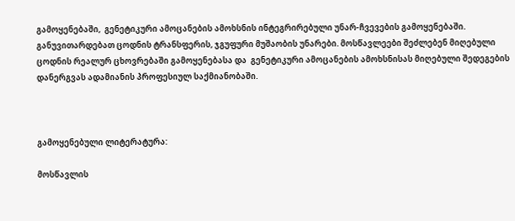გამოყენებაში,  გენეტიკური ამოცანების ამოხსნის ინტეგრირებული უნარ-ჩვევების გამოყენებაში. განუვითარდებათ ცოდნის ტრანსფერის, ჯგუფური მუშაობის უნარები. მოსწავლეები შეძლებენ მიღებული ცოდნის რეალურ ცხოვრებაში გამოყენებასა და  გენეტიკური ამოცანების ამოხსნისას მიღებული შედეგების დანერგვას ადამიანის პროფესიულ საქმიანობაში.



გამოყენებული ლიტერატურა:

მოსწავლის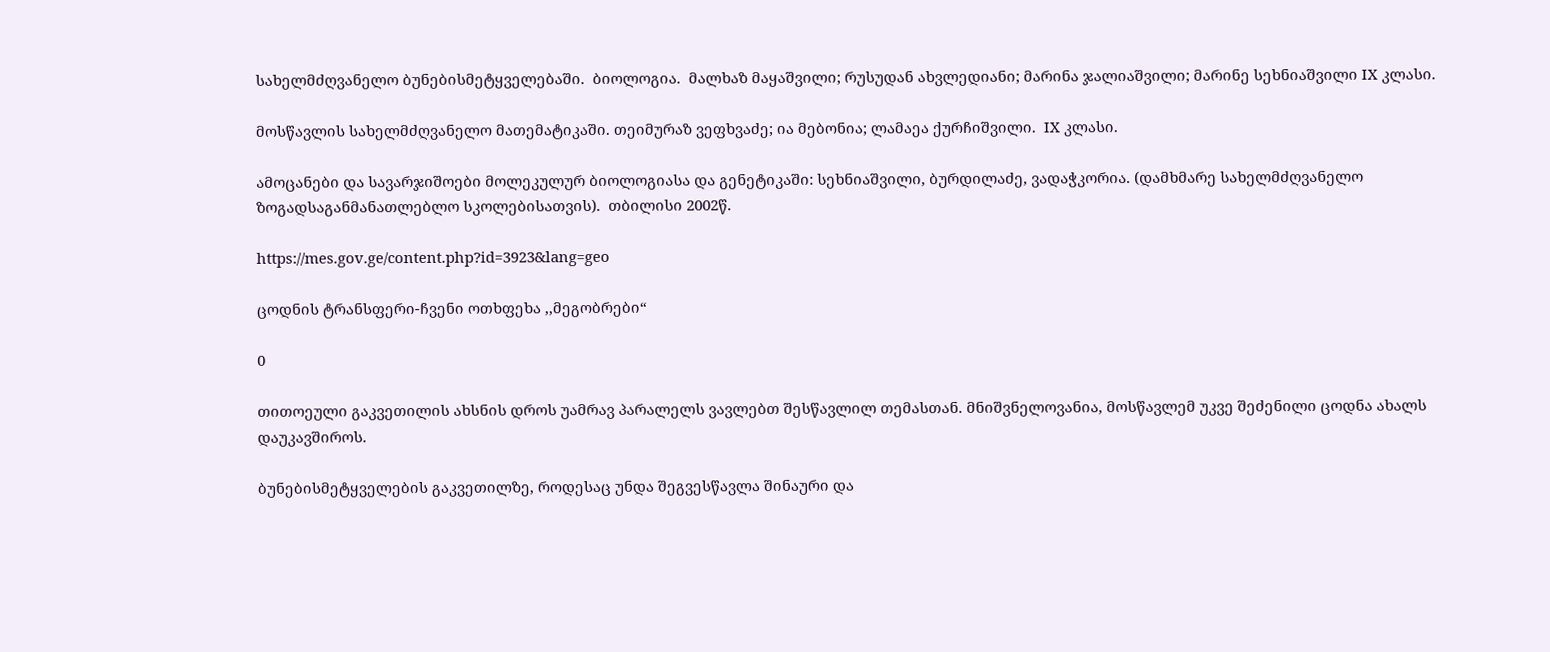სახელმძღვანელო ბუნებისმეტყველებაში.  ბიოლოგია.  მალხაზ მაყაშვილი; რუსუდან ახვლედიანი; მარინა ჯალიაშვილი; მარინე სეხნიაშვილი IX კლასი.

მოსწავლის სახელმძღვანელო მათემატიკაში. თეიმურაზ ვეფხვაძე; ია მებონია; ლამაეა ქურჩიშვილი.  IX კლასი.

ამოცანები და სავარჯიშოები მოლეკულურ ბიოლოგიასა და გენეტიკაში: სეხნიაშვილი, ბურდილაძე, ვადაჭკორია. (დამხმარე სახელმძღვანელო ზოგადსაგანმანათლებლო სკოლებისათვის).  თბილისი 2002წ.

https://mes.gov.ge/content.php?id=3923&lang=geo

ცოდნის ტრანსფერი-ჩვენი ოთხფეხა ,,მეგობრები“

0

თითოეული გაკვეთილის ახსნის დროს უამრავ პარალელს ვავლებთ შესწავლილ თემასთან. მნიშვნელოვანია, მოსწავლემ უკვე შეძენილი ცოდნა ახალს დაუკავშიროს.

ბუნებისმეტყველების გაკვეთილზე, როდესაც უნდა შეგვესწავლა შინაური და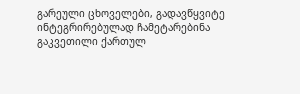გარეული ცხოველები, გადავწყვიტე ინტეგრირებულად ჩამეტარებინა გაკვეთილი ქართულ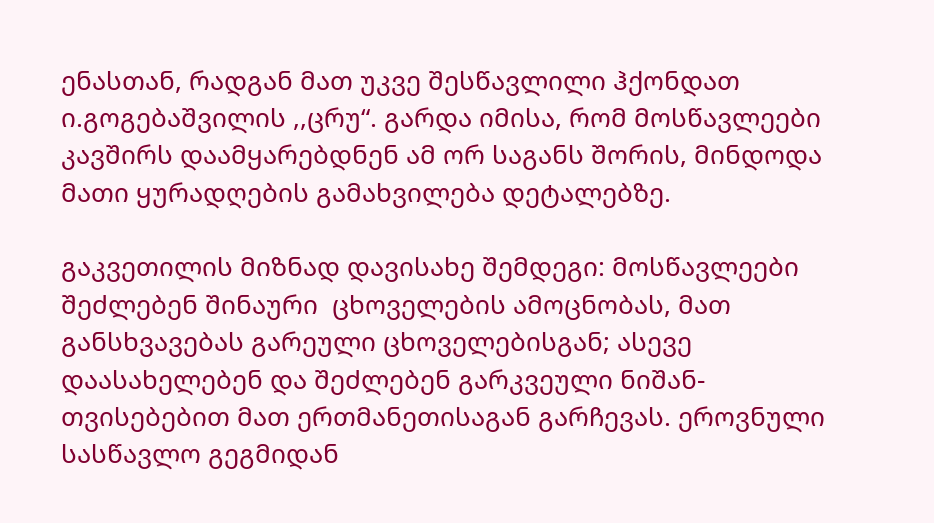ენასთან, რადგან მათ უკვე შესწავლილი ჰქონდათ ი.გოგებაშვილის ,,ცრუ“. გარდა იმისა, რომ მოსწავლეები კავშირს დაამყარებდნენ ამ ორ საგანს შორის, მინდოდა მათი ყურადღების გამახვილება დეტალებზე.

გაკვეთილის მიზნად დავისახე შემდეგი: მოსწავლეები შეძლებენ შინაური  ცხოველების ამოცნობას, მათ განსხვავებას გარეული ცხოველებისგან; ასევე დაასახელებენ და შეძლებენ გარკვეული ნიშან-თვისებებით მათ ერთმანეთისაგან გარჩევას. ეროვნული სასწავლო გეგმიდან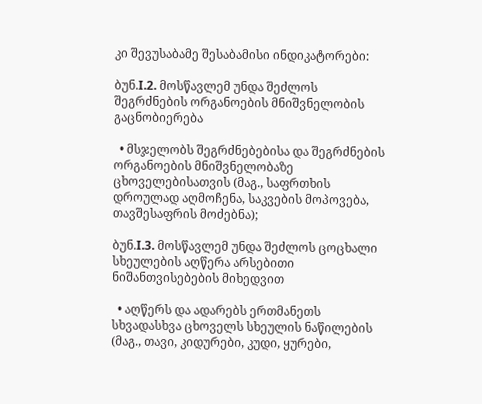კი შევუსაბამე შესაბამისი ინდიკატორები:

ბუნ.I.2. მოსწავლემ უნდა შეძლოს შეგრძნების ორგანოების მნიშვნელობის გაცნობიერება

  • მსჯელობს შეგრძნებებისა და შეგრძნების ორგანოების მნიშვნელობაზე ცხოველებისათვის (მაგ., საფრთხის დროულად აღმოჩენა, საკვების მოპოვება, თავშესაფრის მოძებნა);

ბუნ.I.3. მოსწავლემ უნდა შეძლოს ცოცხალი სხეულების აღწერა არსებითი ნიშანთვისებების მიხედვით

  • აღწერს და ადარებს ერთმანეთს სხვადასხვა ცხოველს სხეულის ნაწილების (მაგ., თავი, კიდურები, კუდი, ყურები,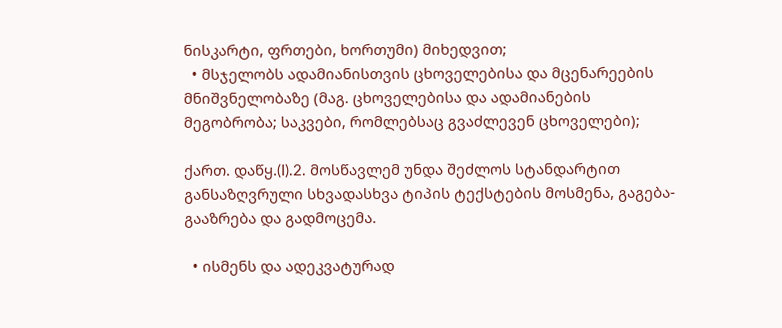ნისკარტი, ფრთები, ხორთუმი) მიხედვით;
  • მსჯელობს ადამიანისთვის ცხოველებისა და მცენარეების მნიშვნელობაზე (მაგ. ცხოველებისა და ადამიანების მეგობრობა; საკვები, რომლებსაც გვაძლევენ ცხოველები);

ქართ. დაწყ.(I).2. მოსწავლემ უნდა შეძლოს სტანდარტით განსაზღვრული სხვადასხვა ტიპის ტექსტების მოსმენა, გაგება-გააზრება და გადმოცემა.

  • ისმენს და ადეკვატურად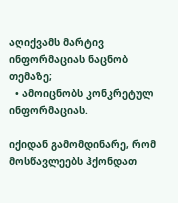აღიქვამს მარტივ ინფორმაციას ნაცნობ თემაზე;
  • ამოიცნობს კონკრეტულ ინფორმაციას.

იქიდან გამომდინარე, რომ მოსწავლეებს ჰქონდათ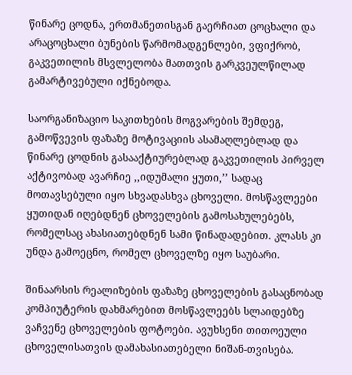წინარე ცოდნა, ერთმანეთისგან გაერჩიათ ცოცხალი და არაცოცხალი ბუნების წარმომადგენლები, ვფიქრობ, გაკვეთილის მსვლელობა მათთვის გარკვეულწილად გამარტივებული იქნებოდა.

საორგანიზაციო საკითხების მოგვარების შემდეგ, გამოწვევის ფაზაზე მოტივაციის ასამაღლებლად და წინარე ცოდნის გასააქტიურებლად გაკვეთილის პირველ აქტივობად ავარჩიე ,,იდუმალი ყუთი,’’ სადაც მოთავსებული იყო სხვადასხვა ცხოველი. მოსწავლეები ყუთიდან იღებდნენ ცხოველების გამოსახულებებს, რომელსაც ახასიათებდნენ სამი წინადადებით. კლასს კი უნდა გამოეცნო, რომელ ცხოველზე იყო საუბარი.

შინაარსის რეალიზების ფაზაზე ცხოველების გასაცნობად კომპიუტერის დახმარებით მოსწავლეებს სლაიდებზე ვაჩვენე ცხოველების ფოტოები. ავუხსენი თითოეული ცხოველისათვის დამახასიათებელი ნიშან-თვისება.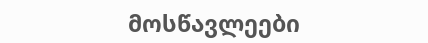მოსწავლეები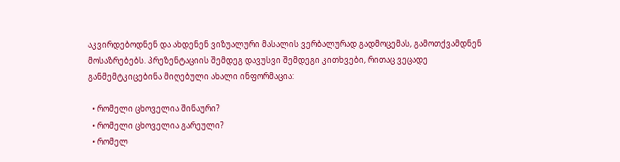აკვირდებოდნენ და ახდენენ ვიზუალური მასალის ვერბალურად გადმოცემას, გამოთქვამდნენ მოსაზრებებს. პრეზენტაციის შემდეგ დავუსვი შემდეგი კითხვები, რითაც ვეცადე განმემტკიცებინა მიღებული ახალი ინფორმაცია:

  • რომელი ცხოველია შინაური?
  • რომელი ცხოველია გარეული?
  • რომელ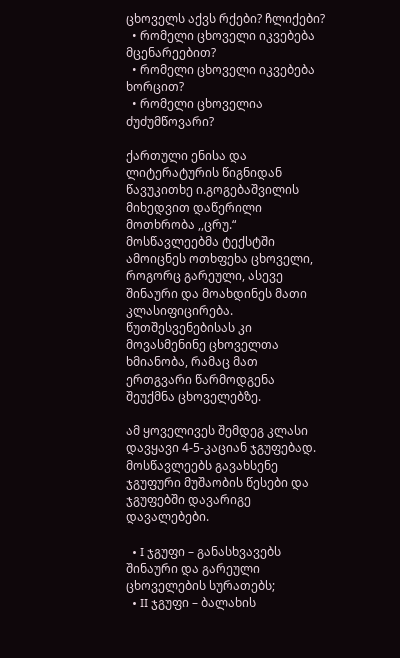ცხოველს აქვს რქები? ჩლიქები?
  • რომელი ცხოველი იკვებება მცენარეებით?
  • რომელი ცხოველი იკვებება ხორცით?
  • რომელი ცხოველია ძუძუმწოვარი?

ქართული ენისა და ლიტერატურის წიგნიდან წავუკითხე ი.გოგებაშვილის მიხედვით დაწერილი მოთხრობა ,,ცრუ.“ მოსწავლეებმა ტექსტში ამოიცნეს ოთხფეხა ცხოველი, როგორც გარეული, ასევე შინაური და მოახდინეს მათი კლასიფიცირება. წუთშესვენებისას კი მოვასმენინე ცხოველთა ხმიანობა, რამაც მათ ერთგვარი წარმოდგენა შეუქმნა ცხოველებზე.

ამ ყოველივეს შემდეგ კლასი დავყავი 4-5-კაციან ჯგუფებად. მოსწავლეებს გავახსენე ჯგუფური მუშაობის წესები და ჯგუფებში დავარიგე დავალებები.

  • I ჯგუფი – განასხვავებს შინაური და გარეული ცხოველების სურათებს;
  • II ჯგუფი – ბალახის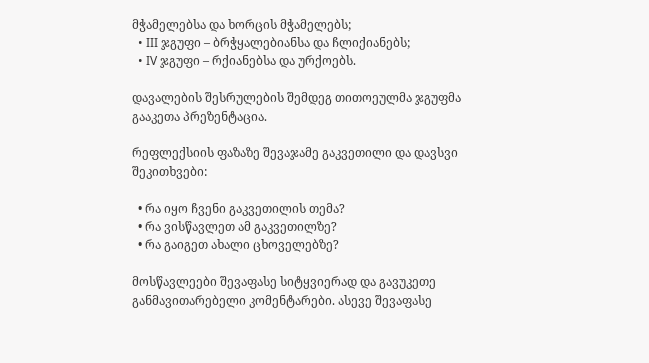მჭამელებსა და ხორცის მჭამელებს;
  • III ჯგუფი – ბრჭყალებიანსა და ჩლიქიანებს;
  • IV ჯგუფი – რქიანებსა და ურქოებს.

დავალების შესრულების შემდეგ თითოეულმა ჯგუფმა გააკეთა პრეზენტაცია.

რეფლექსიის ფაზაზე შევაჯამე გაკვეთილი და დავსვი შეკითხვები:

  • რა იყო ჩვენი გაკვეთილის თემა?
  • რა ვისწავლეთ ამ გაკვეთილზე?
  • რა გაიგეთ ახალი ცხოველებზე?

მოსწავლეები შევაფასე სიტყვიერად და გავუკეთე განმავითარებელი კომენტარები. ასევე შევაფასე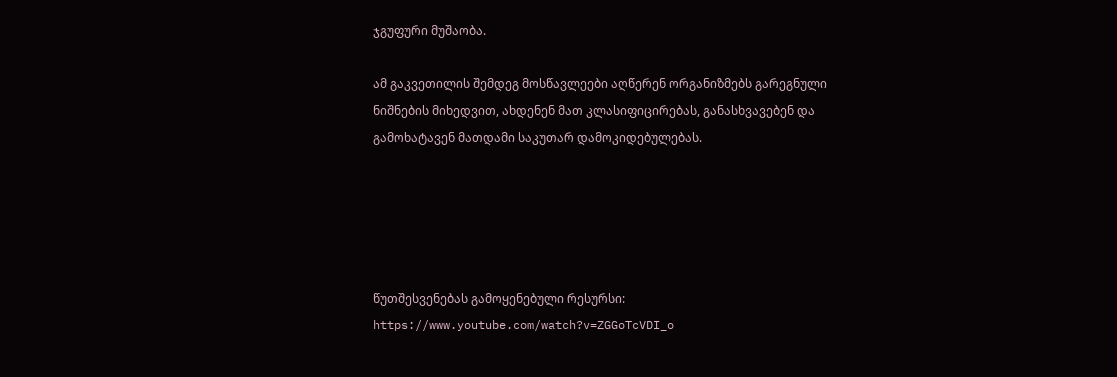ჯგუფური მუშაობა.

ამ გაკვეთილის შემდეგ მოსწავლეები აღწერენ ორგანიზმებს გარეგნული ნიშნების მიხედვით, ახდენენ მათ კლასიფიცირებას, განასხვავებენ და გამოხატავენ მათდამი საკუთარ დამოკიდებულებას.





წუთშესვენებას გამოყენებული რესურსი: https://www.youtube.com/watch?v=ZGGoTcVDI_o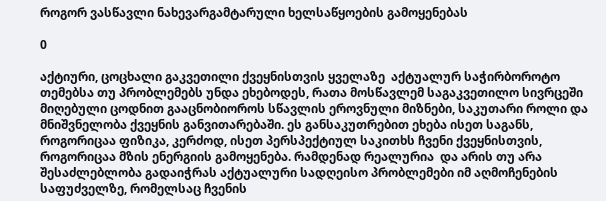როგორ ვასწავლი ნახევარგამტარული ხელსაწყოების გამოყენებას

0

აქტიური, ცოცხალი გაკვეთილი ქვეყნისთვის ყველაზე  აქტუალურ საჭირბოროტო თემებსა თუ პრობლემებს უნდა ეხებოდეს, რათა მოსწავლემ საგაკვეთილო სივრცეში მიღებული ცოდნით გააცნობიოროს სწავლის ეროვნული მიზნები, საკუთარი როლი და მნიშვნელობა ქვეყნის განვითარებაში. ეს განსაკუთრებით ეხება ისეთ საგანს, როგორიცაა ფიზიკა, კერძოდ, ისეთ პერსპექტიულ საკითხს ჩვენი ქვეყნისთვის,  როგორიცაა მზის ენერგიის გამოყენება. რამდენად რეალურია  და არის თუ არა შესაძლებლობა გადაიჭრას აქტუალური სადღეისო პრობლემები იმ აღმოჩენების  საფუძველზე, რომელსაც ჩვენის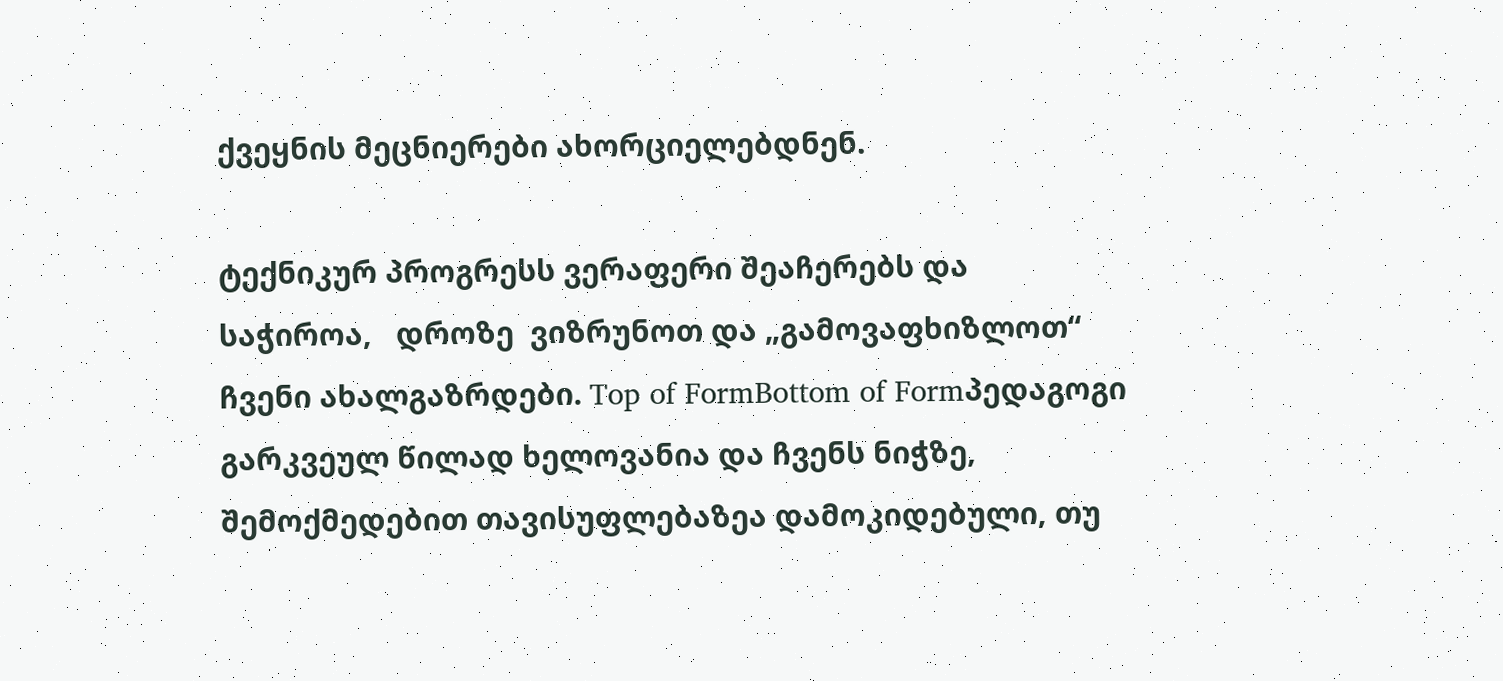ქვეყნის მეცნიერები ახორციელებდნენ.

ტექნიკურ პროგრესს ვერაფერი შეაჩერებს და საჭიროა,   დროზე  ვიზრუნოთ და „გამოვაფხიზლოთ“ ჩვენი ახალგაზრდები. Top of FormBottom of Formპედაგოგი გარკვეულ წილად ხელოვანია და ჩვენს ნიჭზე, შემოქმედებით თავისუფლებაზეა დამოკიდებული, თუ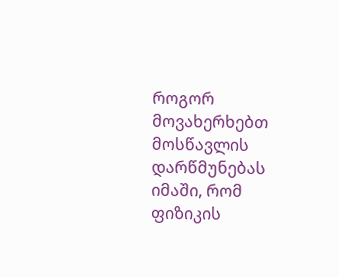როგორ მოვახერხებთ მოსწავლის დარწმუნებას იმაში, რომ ფიზიკის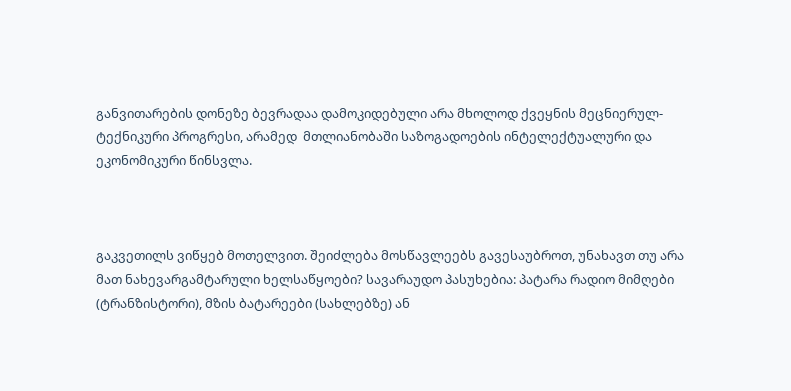განვითარების დონეზე ბევრადაა დამოკიდებული არა მხოლოდ ქვეყნის მეცნიერულ-ტექნიკური პროგრესი, არამედ  მთლიანობაში საზოგადოების ინტელექტუალური და ეკონომიკური წინსვლა.



გაკვეთილს ვიწყებ მოთელვით. შეიძლება მოსწავლეებს გავესაუბროთ, უნახავთ თუ არა მათ ნახევარგამტარული ხელსაწყოები? სავარაუდო პასუხებია: პატარა რადიო მიმღები (ტრანზისტორი), მზის ბატარეები (სახლებზე) ან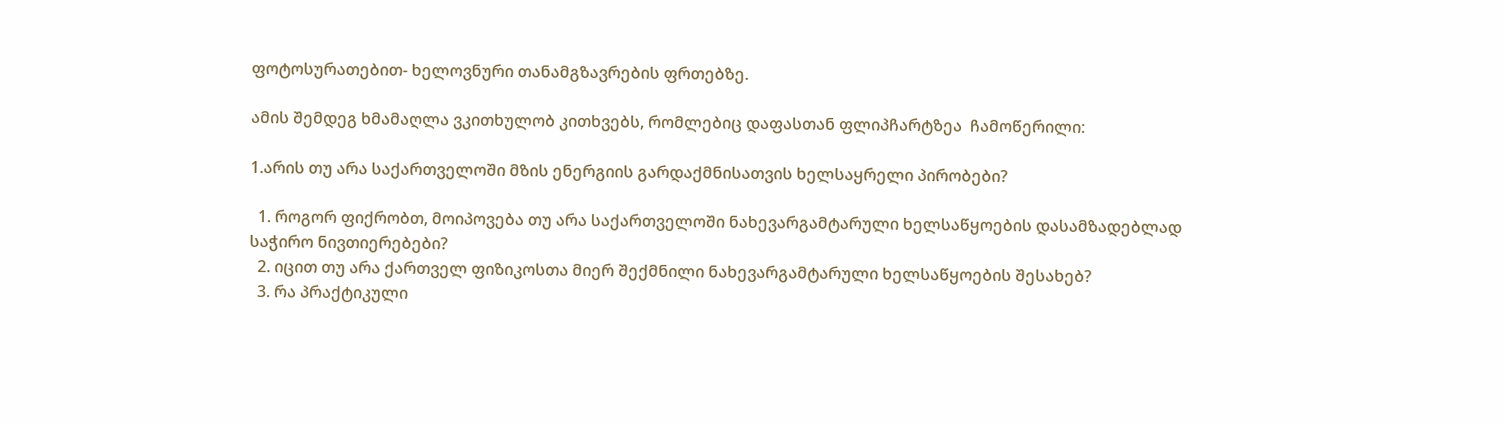ფოტოსურათებით- ხელოვნური თანამგზავრების ფრთებზე.

ამის შემდეგ ხმამაღლა ვკითხულობ კითხვებს, რომლებიც დაფასთან ფლიპჩარტზეა  ჩამოწერილი:

1.არის თუ არა საქართველოში მზის ენერგიის გარდაქმნისათვის ხელსაყრელი პირობები?

  1. როგორ ფიქრობთ, მოიპოვება თუ არა საქართველოში ნახევარგამტარული ხელსაწყოების დასამზადებლად საჭირო ნივთიერებები?
  2. იცით თუ არა ქართველ ფიზიკოსთა მიერ შექმნილი ნახევარგამტარული ხელსაწყოების შესახებ?
  3. რა პრაქტიკული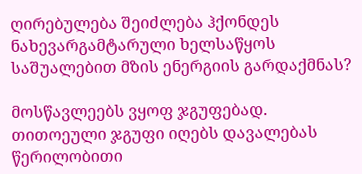ღირებულება შეიძლება ჰქონდეს ნახევარგამტარული ხელსაწყოს საშუალებით მზის ენერგიის გარდაქმნას?

მოსწავლეებს ვყოფ ჯგუფებად. თითოეული ჯგუფი იღებს დავალებას წერილობითი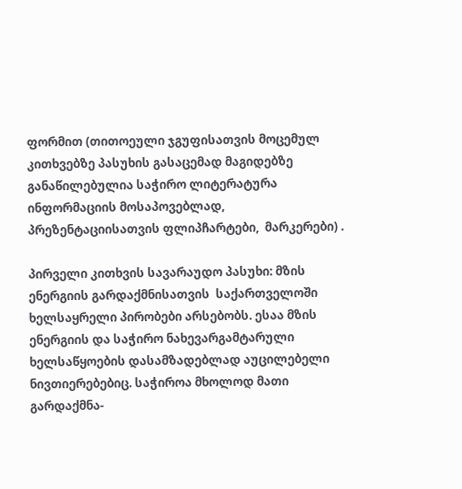ფორმით (თითოეული ჯგუფისათვის მოცემულ კითხვებზე პასუხის გასაცემად მაგიდებზე განაწილებულია საჭირო ლიტერატურა ინფორმაციის მოსაპოვებლად, პრეზენტაციისათვის ფლიპჩარტები,  მარკერები) .

პირველი კითხვის სავარაუდო პასუხი: მზის ენერგიის გარდაქმნისათვის  საქართველოში  ხელსაყრელი პირობები არსებობს. ესაა მზის ენერგიის და საჭირო ნახევარგამტარული ხელსაწყოების დასამზადებლად აუცილებელი ნივთიერებებიც. საჭიროა მხოლოდ მათი გარდაქმნა-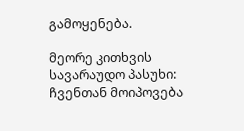გამოყენება.

მეორე კითხვის სავარაუდო პასუხი: ჩვენთან მოიპოვება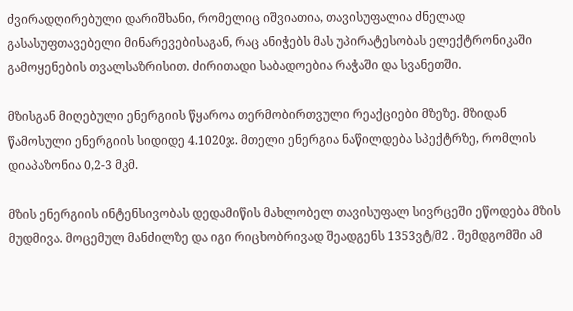ძვირადღირებული დარიშხანი, რომელიც იშვიათია, თავისუფალია ძნელად გასასუფთავებელი მინარევებისაგან, რაც ანიჭებს მას უპირატესობას ელექტრონიკაში გამოყენების თვალსაზრისით. ძირითადი საბადოებია რაჭაში და სვანეთში.

მზისგან მიღებული ენერგიის წყაროა თერმობირთვული რეაქციები მზეზე. მზიდან წამოსული ენერგიის სიდიდე 4.1020ჯ. მთელი ენერგია ნაწილდება სპექტრზე, რომლის დიაპაზონია 0,2-3 მკმ.

მზის ენერგიის ინტენსივობას დედამიწის მახლობელ თავისუფალ სივრცეში ეწოდება მზის მუდმივა. მოცემულ მანძილზე და იგი რიცხობრივად შეადგენს 1353ვტ/მ2 . შემდგომში ამ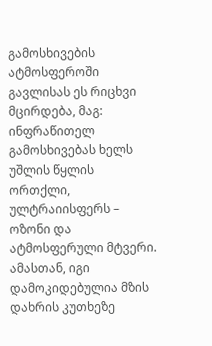გამოსხივების ატმოსფეროში გავლისას ეს რიცხვი მცირდება, მაგ: ინფრაწითელ გამოსხივებას ხელს უშლის წყლის ორთქლი, ულტრაიისფერს – ოზონი და ატმოსფერული მტვერი. ამასთან, იგი დამოკიდებულია მზის დახრის კუთხეზე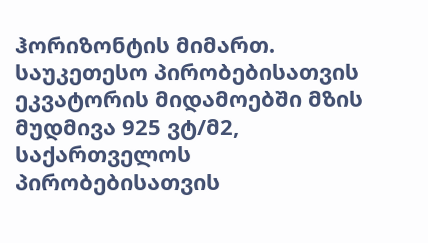ჰორიზონტის მიმართ. საუკეთესო პირობებისათვის ეკვატორის მიდამოებში მზის მუდმივა 925 ვტ/მ2, საქართველოს პირობებისათვის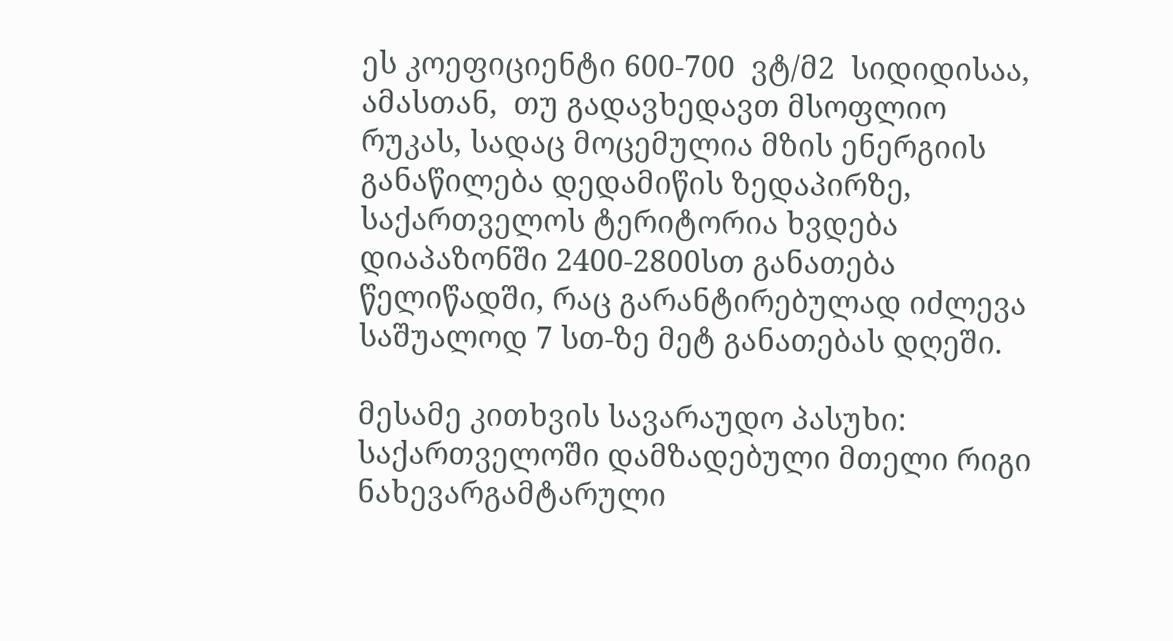ეს კოეფიციენტი 600-700  ვტ/მ2  სიდიდისაა, ამასთან,  თუ გადავხედავთ მსოფლიო რუკას, სადაც მოცემულია მზის ენერგიის განაწილება დედამიწის ზედაპირზე, საქართველოს ტერიტორია ხვდება დიაპაზონში 2400-2800სთ განათება წელიწადში, რაც გარანტირებულად იძლევა საშუალოდ 7 სთ-ზე მეტ განათებას დღეში.

მესამე კითხვის სავარაუდო პასუხი: საქართველოში დამზადებული მთელი რიგი ნახევარგამტარული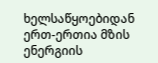ხელსაწყოებიდან ერთ-ერთია მზის ენერგიის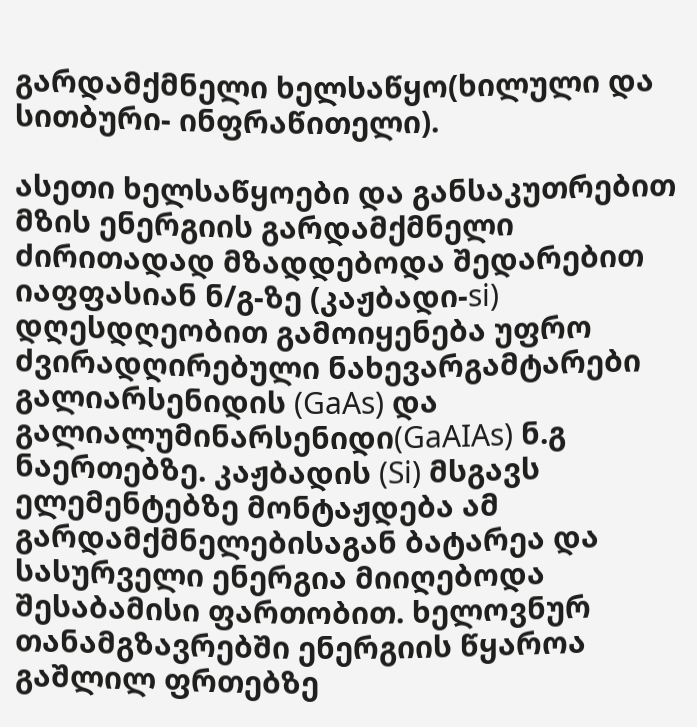გარდამქმნელი ხელსაწყო(ხილული და სითბური- ინფრაწითელი).

ასეთი ხელსაწყოები და განსაკუთრებით მზის ენერგიის გარდამქმნელი ძირითადად მზადდებოდა შედარებით იაფფასიან ნ/გ-ზე (კაჟბადი-si)  დღესდღეობით გამოიყენება უფრო ძვირადღირებული ნახევარგამტარები გალიარსენიდის (GaAs) და გალიალუმინარსენიდი(GaAIAs) ნ.გ ნაერთებზე. კაჟბადის (Si) მსგავს ელემენტებზე მონტაჟდება ამ გარდამქმნელებისაგან ბატარეა და სასურველი ენერგია მიიღებოდა შესაბამისი ფართობით. ხელოვნურ თანამგზავრებში ენერგიის წყაროა გაშლილ ფრთებზე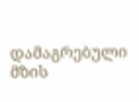დამაგრებული მზის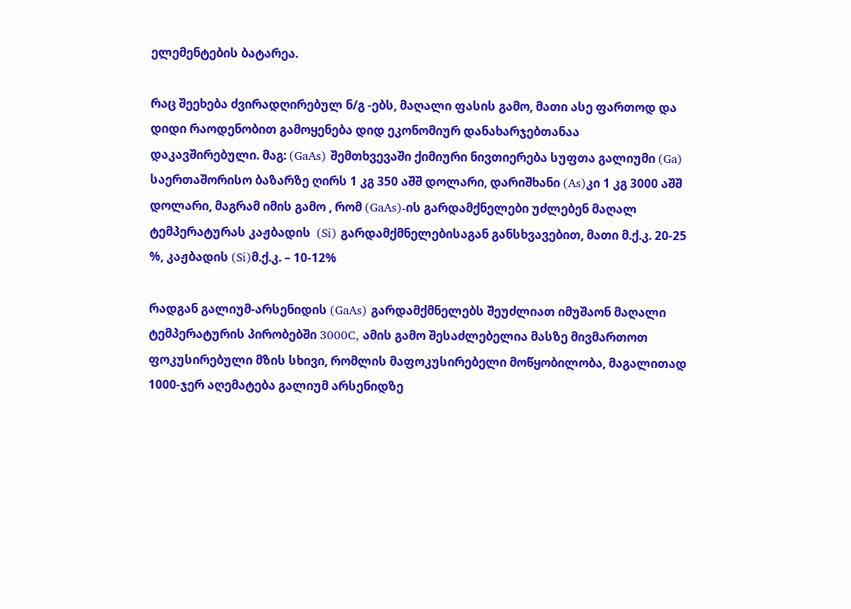ელემენტების ბატარეა.

რაც შეეხება ძვირადღირებულ ნ/გ -ებს, მაღალი ფასის გამო, მათი ასე ფართოდ და დიდი რაოდენობით გამოყენება დიდ ეკონომიურ დანახარჯებთანაა დაკავშირებული. მაგ: (GaAs) შემთხვევაში ქიმიური ნივთიერება სუფთა გალიუმი (Ga) საერთაშორისო ბაზარზე ღირს 1 კგ 350 აშშ დოლარი, დარიშხანი (As)კი 1 კგ 3000 აშშ დოლარი, მაგრამ იმის გამო , რომ (GaAs)-ის გარდამქნელები უძლებენ მაღალ ტემპერატურას კაჟბადის  (Si) გარდამქმნელებისაგან განსხვავებით, მათი მ.ქ.კ. 20-25 %, კაჟბადის (Si)მ.ქ.კ. – 10-12%

რადგან გალიუმ-არსენიდის (GaAs) გარდამქმნელებს შეუძლიათ იმუშაონ მაღალი ტემპერატურის პირობებში 3000C, ამის გამო შესაძლებელია მასზე მივმართოთ ფოკუსირებული მზის სხივი, რომლის მაფოკუსირებელი მოწყობილობა, მაგალითად 1000-ჯერ აღემატება გალიუმ არსენიდზე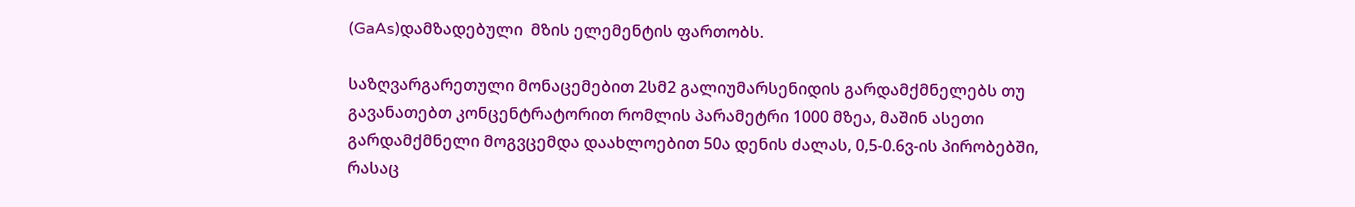(GaAs)დამზადებული  მზის ელემენტის ფართობს.

საზღვარგარეთული მონაცემებით 2სმ2 გალიუმარსენიდის გარდამქმნელებს თუ გავანათებთ კონცენტრატორით რომლის პარამეტრი 1000 მზეა, მაშინ ასეთი გარდამქმნელი მოგვცემდა დაახლოებით 50ა დენის ძალას, 0,5-0.6ვ-ის პირობებში, რასაც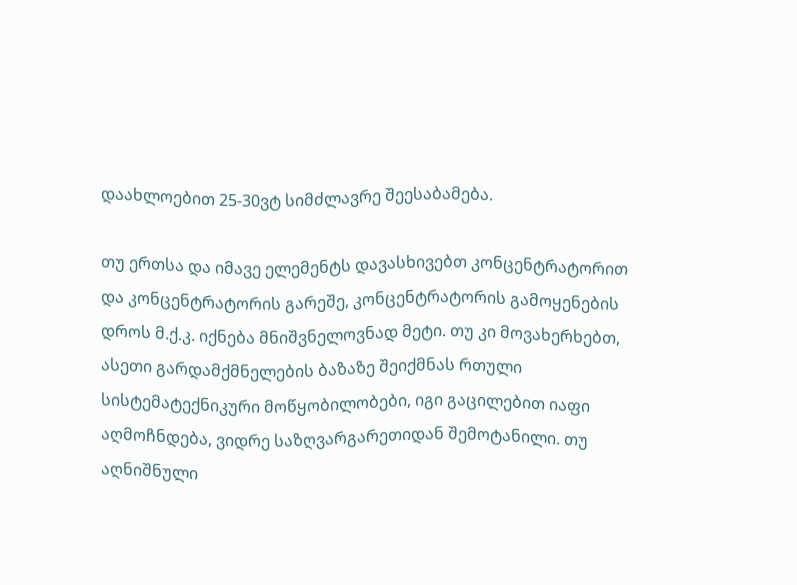დაახლოებით 25-30ვტ სიმძლავრე შეესაბამება.

თუ ერთსა და იმავე ელემენტს დავასხივებთ კონცენტრატორით და კონცენტრატორის გარეშე, კონცენტრატორის გამოყენების დროს მ.ქ.კ. იქნება მნიშვნელოვნად მეტი. თუ კი მოვახერხებთ, ასეთი გარდამქმნელების ბაზაზე შეიქმნას რთული სისტემატექნიკური მოწყობილობები, იგი გაცილებით იაფი აღმოჩნდება, ვიდრე საზღვარგარეთიდან შემოტანილი. თუ აღნიშნული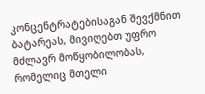კონცენტრატებისაგან შევქმნით ბატარეას, მივიღებთ უფრო მძლავრ მოწყობილობას, რომელიც მთელი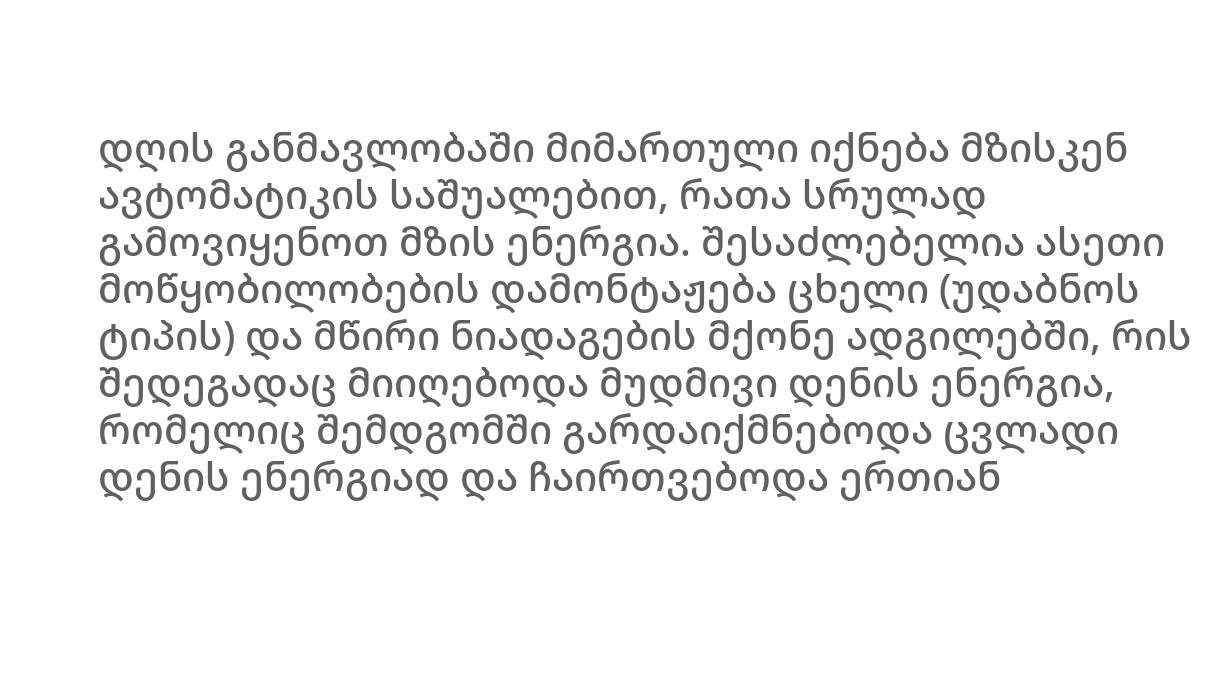დღის განმავლობაში მიმართული იქნება მზისკენ ავტომატიკის საშუალებით, რათა სრულად გამოვიყენოთ მზის ენერგია. შესაძლებელია ასეთი მოწყობილობების დამონტაჟება ცხელი (უდაბნოს ტიპის) და მწირი ნიადაგების მქონე ადგილებში, რის შედეგადაც მიიღებოდა მუდმივი დენის ენერგია, რომელიც შემდგომში გარდაიქმნებოდა ცვლადი დენის ენერგიად და ჩაირთვებოდა ერთიან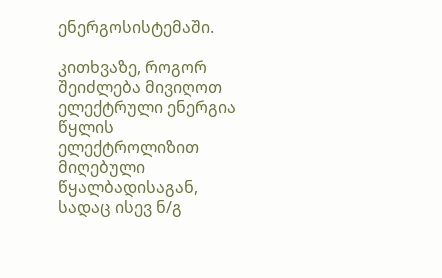ენერგოსისტემაში.

კითხვაზე, როგორ შეიძლება მივიღოთ ელექტრული ენერგია წყლის ელექტროლიზით მიღებული წყალბადისაგან, სადაც ისევ ნ/გ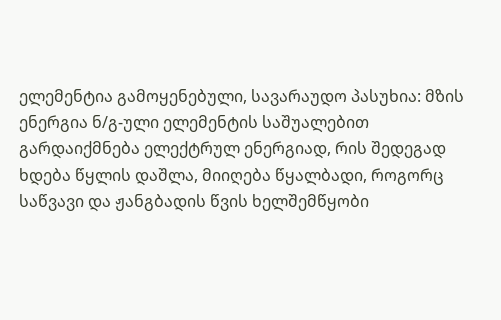ელემენტია გამოყენებული, სავარაუდო პასუხია: მზის ენერგია ნ/გ-ული ელემენტის საშუალებით გარდაიქმნება ელექტრულ ენერგიად, რის შედეგად ხდება წყლის დაშლა, მიიღება წყალბადი, როგორც საწვავი და ჟანგბადის წვის ხელშემწყობი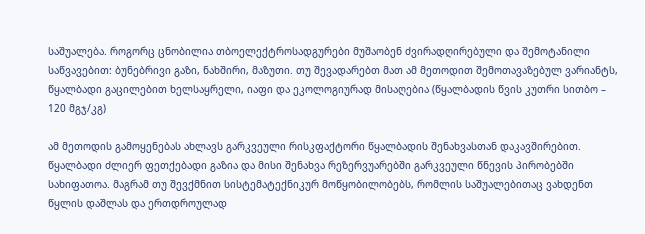საშუალება. როგორც ცნობილია თბოელექტროსადგურები მუშაობენ ძვირადღირებული და შემოტანილი საწვავებით: ბუნებრივი გაზი, ნახშირი, მაზუთი. თუ შევადარებთ მათ ამ მეთოდით შემოთავაზებულ ვარიანტს, წყალბადი გაცილებით ხელსაყრელი, იაფი და ეკოლოგიურად მისაღებია (წყალბადის წვის კუთრი სითბო –  120 მგჯ/კგ)

ამ მეთოდის გამოყენებას ახლავს გარკვეული რისკფაქტორი წყალბადის შენახვასთან დაკავშირებით. წყალბადი ძლიერ ფეთქებადი გაზია და მისი შენახვა რეზერვუარებში გარკვეული წნევის პირობებში სახიფათოა. მაგრამ თუ შევქმნით სისტემატექნიკურ მოწყობილობებს, რომლის საშუალებითაც ვახდენთ წყლის დაშლას და ერთდროულად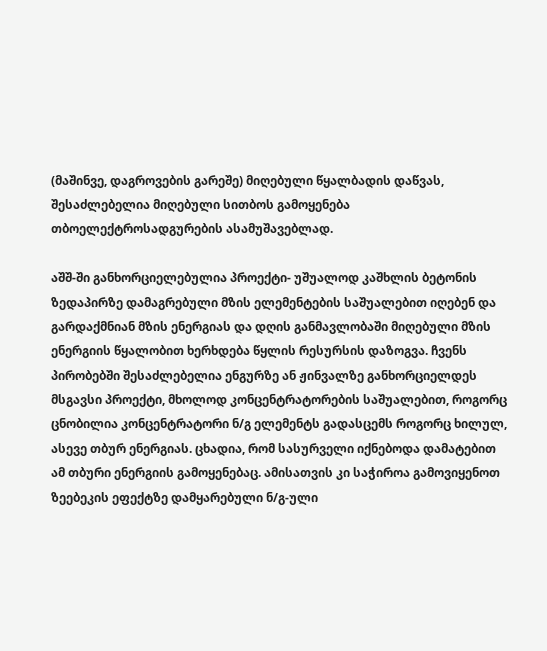(მაშინვე, დაგროვების გარეშე) მიღებული წყალბადის დაწვას, შესაძლებელია მიღებული სითბოს გამოყენება თბოელექტროსადგურების ასამუშავებლად.

აშშ-ში განხორციელებულია პროექტი- უშუალოდ კაშხლის ბეტონის ზედაპირზე დამაგრებული მზის ელემენტების საშუალებით იღებენ და გარდაქმნიან მზის ენერგიას და დღის განმავლობაში მიღებული მზის ენერგიის წყალობით ხერხდება წყლის რესურსის დაზოგვა. ჩვენს პირობებში შესაძლებელია ენგურზე ან ჟინვალზე განხორციელდეს მსგავსი პროექტი, მხოლოდ კონცენტრატორების საშუალებით, როგორც ცნობილია კონცენტრატორი ნ/გ ელემენტს გადასცემს როგორც ხილულ, ასევე თბურ ენერგიას. ცხადია, რომ სასურველი იქნებოდა დამატებით ამ თბური ენერგიის გამოყენებაც. ამისათვის კი საჭიროა გამოვიყენოთ ზეებეკის ეფექტზე დამყარებული ნ/გ-ული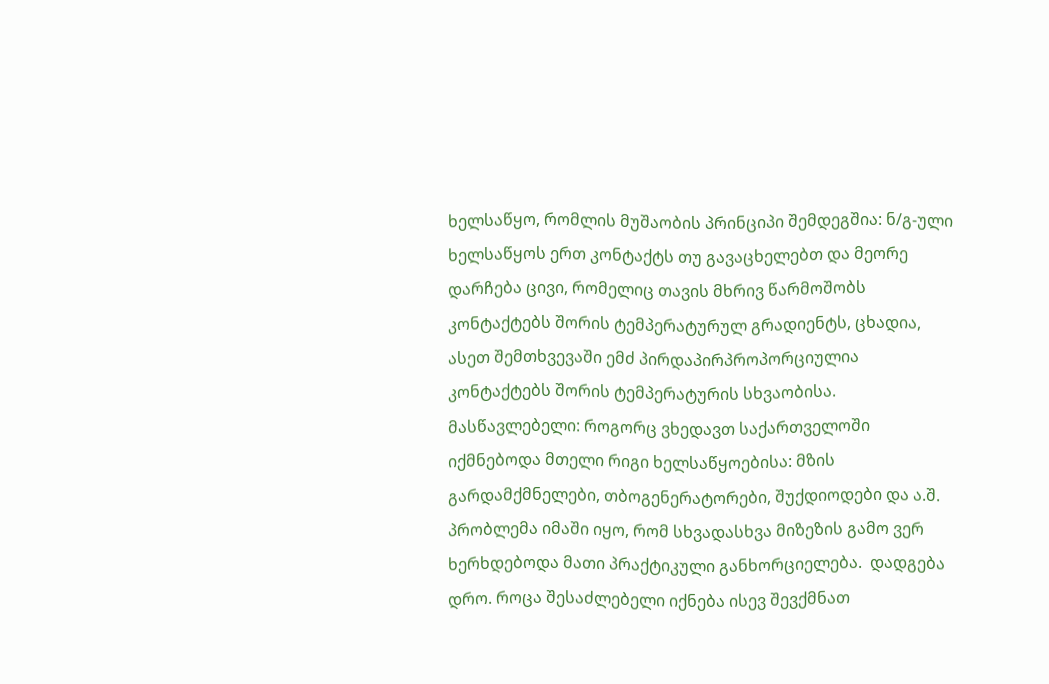ხელსაწყო, რომლის მუშაობის პრინციპი შემდეგშია: ნ/გ-ული ხელსაწყოს ერთ კონტაქტს თუ გავაცხელებთ და მეორე დარჩება ცივი, რომელიც თავის მხრივ წარმოშობს კონტაქტებს შორის ტემპერატურულ გრადიენტს, ცხადია, ასეთ შემთხვევაში ემძ პირდაპირპროპორციულია კონტაქტებს შორის ტემპერატურის სხვაობისა. მასწავლებელი: როგორც ვხედავთ საქართველოში იქმნებოდა მთელი რიგი ხელსაწყოებისა: მზის გარდამქმნელები, თბოგენერატორები, შუქდიოდები და ა.შ. პრობლემა იმაში იყო, რომ სხვადასხვა მიზეზის გამო ვერ ხერხდებოდა მათი პრაქტიკული განხორციელება.  დადგება დრო. როცა შესაძლებელი იქნება ისევ შევქმნათ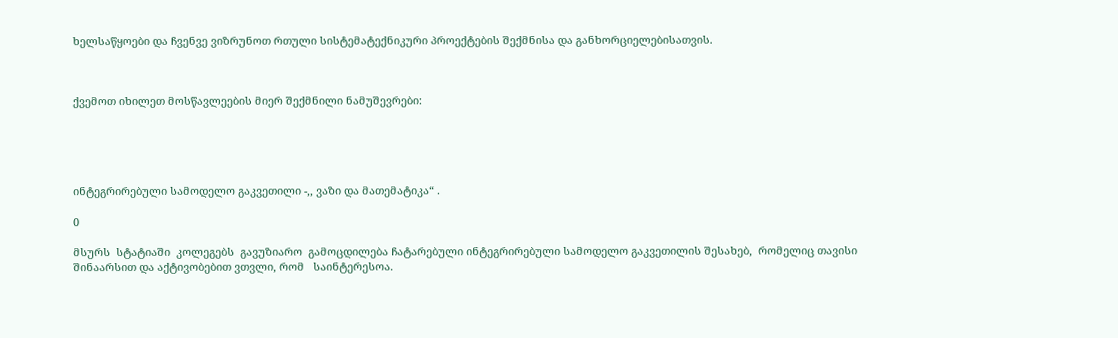ხელსაწყოები და ჩვენვე ვიზრუნოთ რთული სისტემატექნიკური პროექტების შექმნისა და განხორციელებისათვის.



ქვემოთ იხილეთ მოსწავლეების მიერ შექმნილი ნამუშევრები:





ინტეგრირებული სამოდელო გაკვეთილი -,, ვაზი და მათემატიკა“ .

0

მსურს  სტატიაში  კოლეგებს  გავუზიარო  გამოცდილება ჩატარებული ინტეგრირებული სამოდელო გაკვეთილის შესახებ,  რომელიც თავისი შინაარსით და აქტივობებით ვთვლი, რომ   საინტერესოა.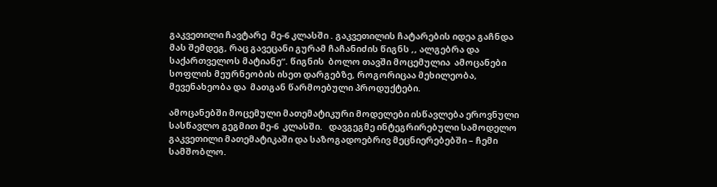გაკვეთილი ჩავტარე  მე-6 კლასში . გაკვეთილის ჩატარების იდეა გაჩნდა მას შემდეგ, რაც გავეცანი გურამ ჩაჩანიძის წიგნს ,, ალგებრა და საქართველოს მატიანე“. წიგნის  ბოლო თავში მოცემულია  ამოცანები სოფლის მეურნეობის ისეთ დარგებზე, როგორიცაა მეხილეობა, მევენახეობა და  მათგან წარმოებული პროდუქტები.

ამოცანებში მოცემული მათემატიკური მოდელები ისწავლება ეროვნული სასწავლო გეგმით მე-6  კლასში.   დავგეგმე ინტეგრირებული სამოდელო გაკვეთილი მათემატიკაში და საზოგადოებრივ მეცნიერებებში – ჩემი სამშობლო.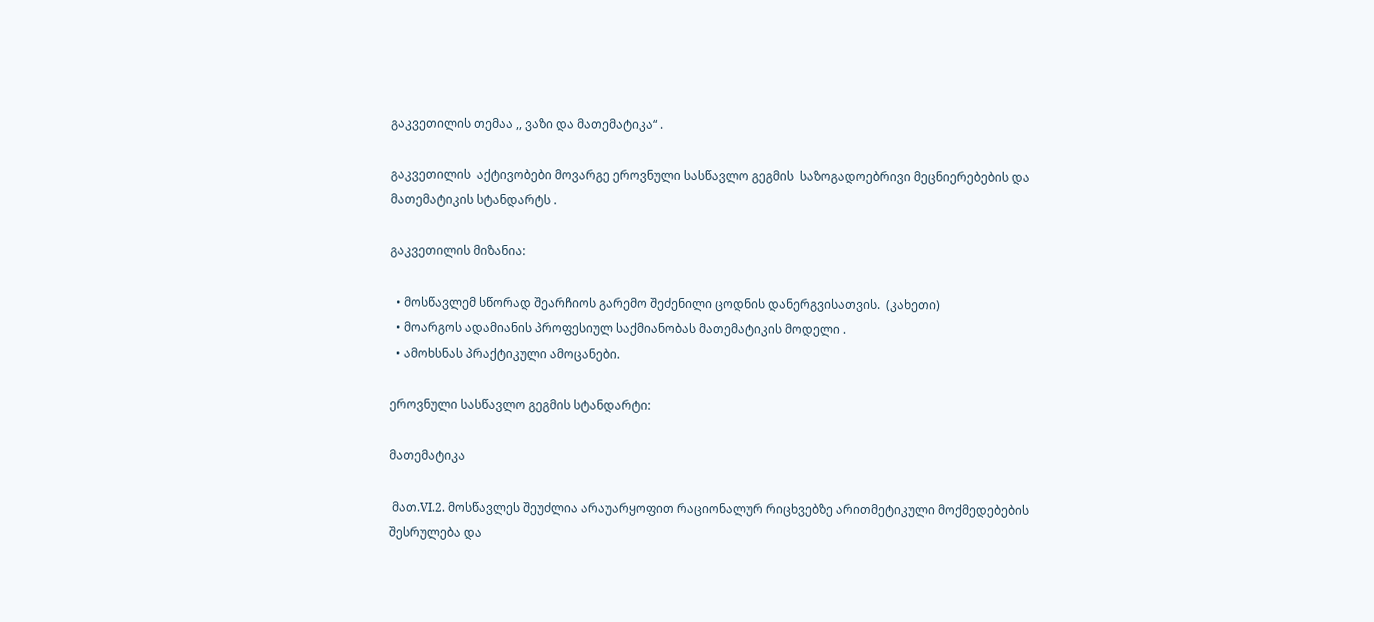გაკვეთილის თემაა ,, ვაზი და მათემატიკა“ .

გაკვეთილის  აქტივობები მოვარგე ეროვნული სასწავლო გეგმის  საზოგადოებრივი მეცნიერებების და მათემატიკის სტანდარტს .

გაკვეთილის მიზანია:

  • მოსწავლემ სწორად შეარჩიოს გარემო შეძენილი ცოდნის დანერგვისათვის.  (კახეთი)
  • მოარგოს ადამიანის პროფესიულ საქმიანობას მათემატიკის მოდელი .
  • ამოხსნას პრაქტიკული ამოცანები.

ეროვნული სასწავლო გეგმის სტანდარტი:

მათემატიკა

 მათ.VI.2. მოსწავლეს შეუძლია არაუარყოფით რაციონალურ რიცხვებზე არითმეტიკული მოქმედებების შესრულება და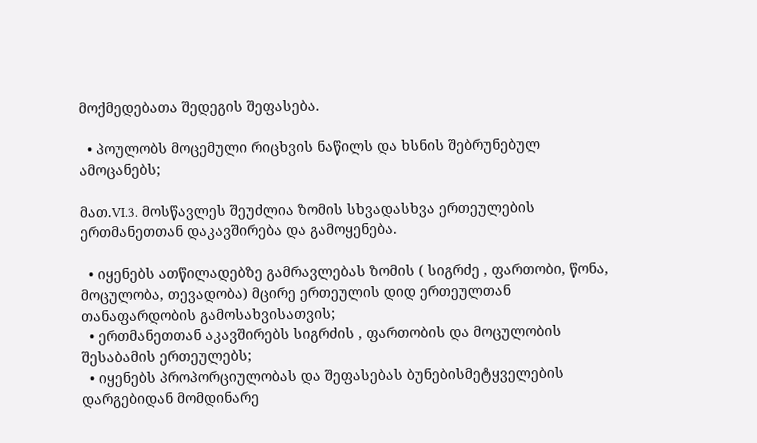მოქმედებათა შედეგის შეფასება.

  • პოულობს მოცემული რიცხვის ნაწილს და ხსნის შებრუნებულ ამოცანებს;

მათ.VI.3. მოსწავლეს შეუძლია ზომის სხვადასხვა ერთეულების ერთმანეთთან დაკავშირება და გამოყენება.

  • იყენებს ათწილადებზე გამრავლებას ზომის ( სიგრძე , ფართობი, წონა, მოცულობა, თევადობა) მცირე ერთეულის დიდ ერთეულთან თანაფარდობის გამოსახვისათვის;
  • ერთმანეთთან აკავშირებს სიგრძის , ფართობის და მოცულობის შესაბამის ერთეულებს;
  • იყენებს პროპორციულობას და შეფასებას ბუნებისმეტყველების დარგებიდან მომდინარე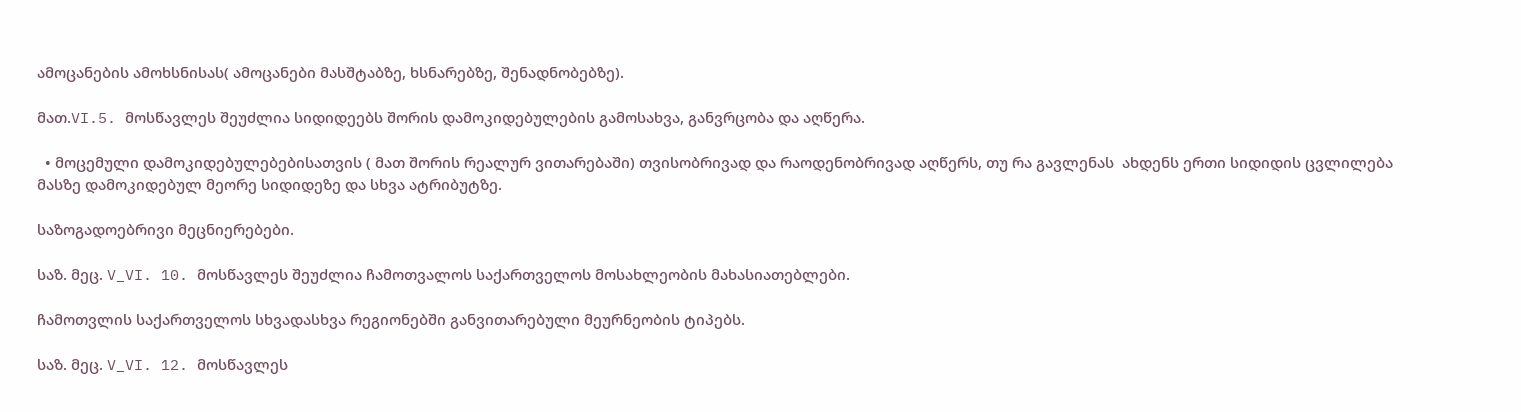ამოცანების ამოხსნისას( ამოცანები მასშტაბზე, ხსნარებზე, შენადნობებზე).

მათ.VI.5. მოსწავლეს შეუძლია სიდიდეებს შორის დამოკიდებულების გამოსახვა, განვრცობა და აღწერა.

  • მოცემული დამოკიდებულებებისათვის ( მათ შორის რეალურ ვითარებაში) თვისობრივად და რაოდენობრივად აღწერს, თუ რა გავლენას  ახდენს ერთი სიდიდის ცვლილება მასზე დამოკიდებულ მეორე სიდიდეზე და სხვა ატრიბუტზე.

საზოგადოებრივი მეცნიერებები.

საზ. მეც. V_VI. 10. მოსწავლეს შეუძლია ჩამოთვალოს საქართველოს მოსახლეობის მახასიათებლები.

ჩამოთვლის საქართველოს სხვადასხვა რეგიონებში განვითარებული მეურნეობის ტიპებს.

საზ. მეც. V_VI. 12. მოსწავლეს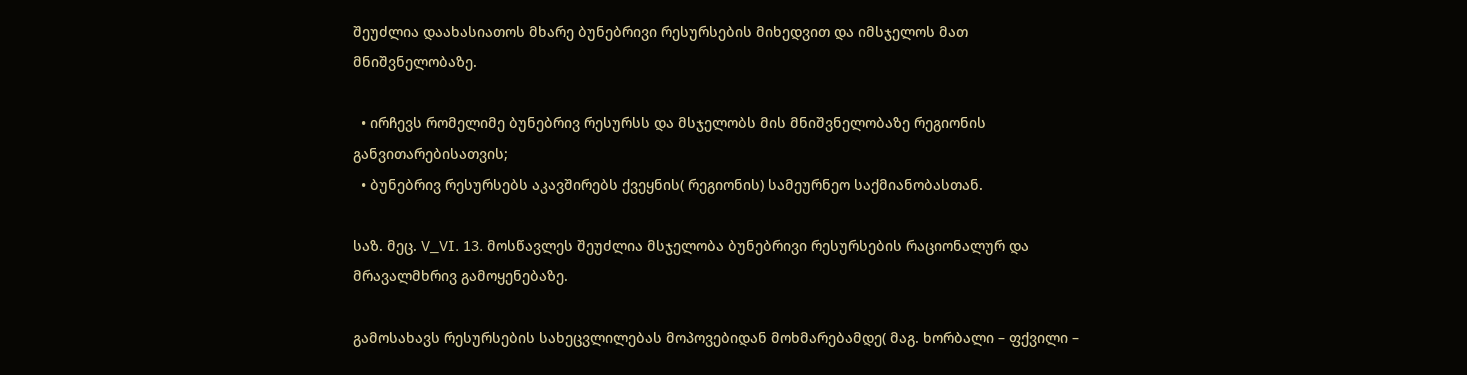შეუძლია დაახასიათოს მხარე ბუნებრივი რესურსების მიხედვით და იმსჯელოს მათ მნიშვნელობაზე.

  • ირჩევს რომელიმე ბუნებრივ რესურსს და მსჯელობს მის მნიშვნელობაზე რეგიონის განვითარებისათვის;
  • ბუნებრივ რესურსებს აკავშირებს ქვეყნის( რეგიონის) სამეურნეო საქმიანობასთან.

საზ. მეც. V_VI. 13. მოსწავლეს შეუძლია მსჯელობა ბუნებრივი რესურსების რაციონალურ და მრავალმხრივ გამოყენებაზე.

გამოსახავს რესურსების სახეცვლილებას მოპოვებიდან მოხმარებამდე( მაგ. ხორბალი – ფქვილი –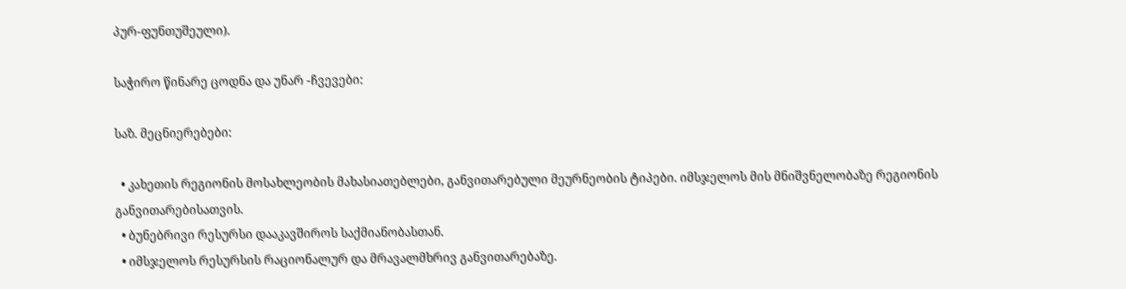პურ-ფუნთუშეული).

საჭირო წინარე ცოდნა და უნარ -ჩვევები:

საზ. მეცნიერებები:

  • კახეთის რეგიონის მოსახლეობის მახასიათებლები, განვითარებული მეურნეობის ტიპები. იმსჯელოს მის მნიშვნელობაზე რეგიონის განვითარებისათვის.
  • ბუნებრივი რესურსი დააკავშიროს საქმიანობასთან.
  • იმსჯელოს რესურსის რაციონალურ და მრავალმხრივ განვითარებაზე.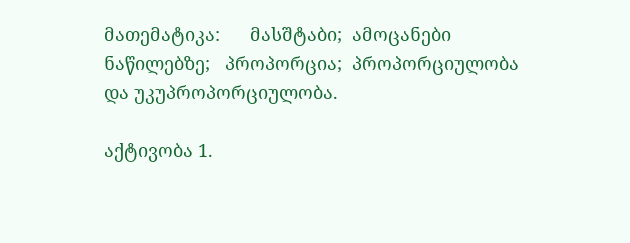მათემატიკა:      მასშტაბი;  ამოცანები ნაწილებზე;   პროპორცია;  პროპორციულობა და უკუპროპორციულობა.

აქტივობა 1.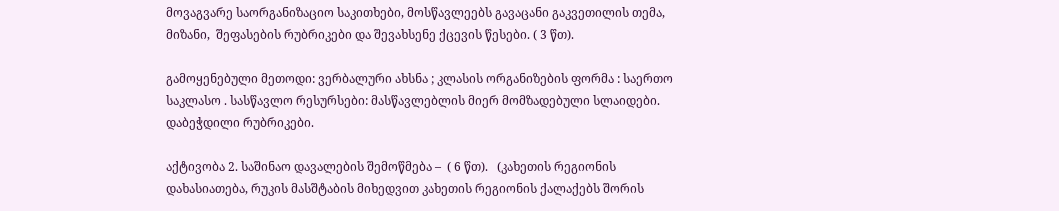მოვაგვარე საორგანიზაციო საკითხები, მოსწავლეებს გავაცანი გაკვეთილის თემა, მიზანი,  შეფასების რუბრიკები და შევახსენე ქცევის წესები. ( 3 წთ).

გამოყენებული მეთოდი: ვერბალური ახსნა ; კლასის ორგანიზების ფორმა : საერთო საკლასო . სასწავლო რესურსები: მასწავლებლის მიერ მომზადებული სლაიდები. დაბეჭდილი რუბრიკები.

აქტივობა 2. საშინაო დავალების შემოწმება –  ( 6 წთ).   (კახეთის რეგიონის დახასიათება, რუკის მასშტაბის მიხედვით კახეთის რეგიონის ქალაქებს შორის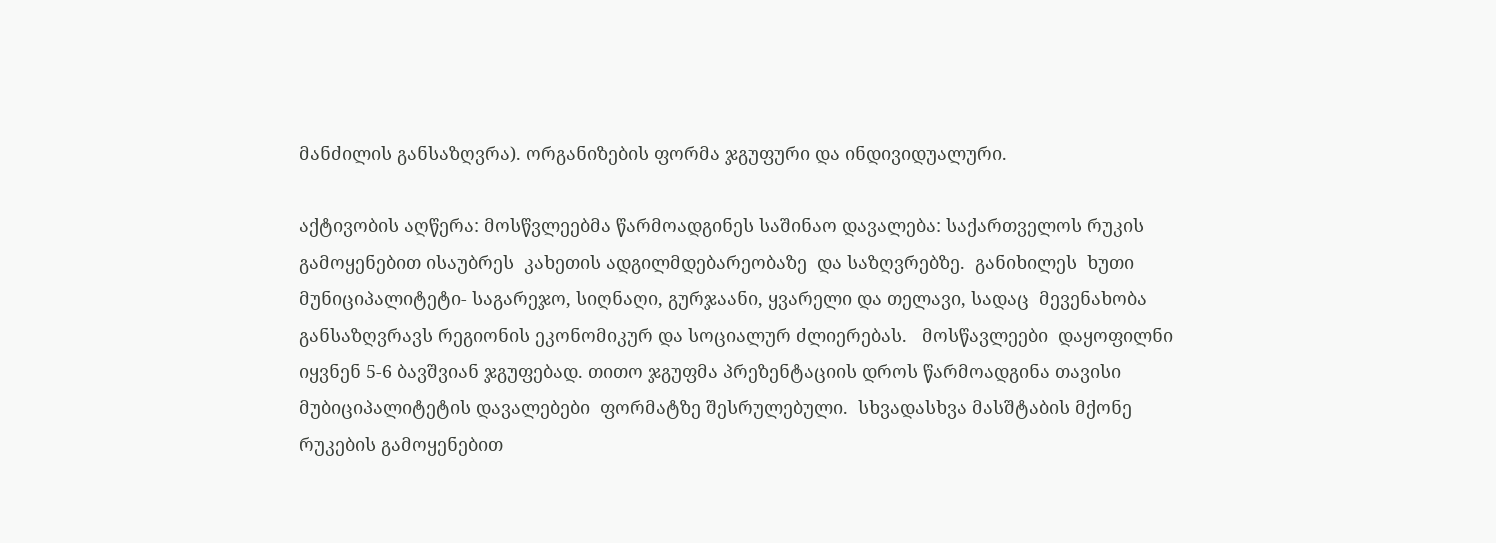მანძილის განსაზღვრა). ორგანიზების ფორმა ჯგუფური და ინდივიდუალური.

აქტივობის აღწერა: მოსწვლეებმა წარმოადგინეს საშინაო დავალება: საქართველოს რუკის გამოყენებით ისაუბრეს  კახეთის ადგილმდებარეობაზე  და საზღვრებზე.  განიხილეს  ხუთი მუნიციპალიტეტი- საგარეჯო, სიღნაღი, გურჯაანი, ყვარელი და თელავი, სადაც  მევენახობა   განსაზღვრავს რეგიონის ეკონომიკურ და სოციალურ ძლიერებას.   მოსწავლეები  დაყოფილნი იყვნენ 5-6 ბავშვიან ჯგუფებად. თითო ჯგუფმა პრეზენტაციის დროს წარმოადგინა თავისი მუბიციპალიტეტის დავალებები  ფორმატზე შესრულებული.  სხვადასხვა მასშტაბის მქონე რუკების გამოყენებით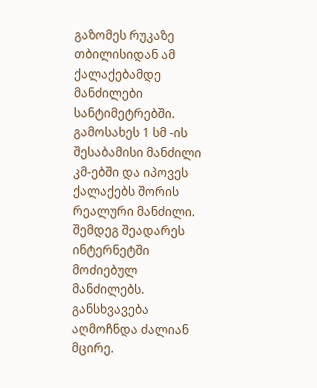გაზომეს რუკაზე თბილისიდან ამ ქალაქებამდე მანძილები სანტიმეტრებში. გამოსახეს 1 სმ -ის შესაბამისი მანძილი კმ-ებში და იპოვეს ქალაქებს შორის რეალური მანძილი. შემდეგ შეადარეს ინტერნეტში მოძიებულ მანძილებს. განსხვავება აღმოჩნდა ძალიან მცირე.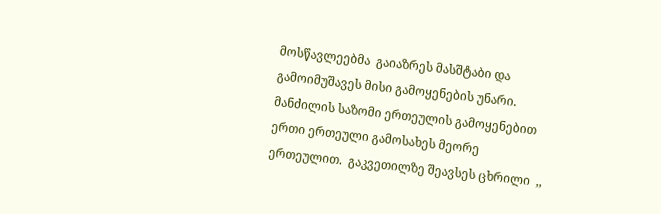მოსწავლეებმა  გაიაზრეს მასშტაბი და გამოიმუშავეს მისი გამოყენების უნარი. მანძილის საზომი ერთეულის გამოყენებით ერთი ერთეული გამოსახეს მეორე ერთეულით.  გაკვეთილზე შეავსეს ცხრილი  ,,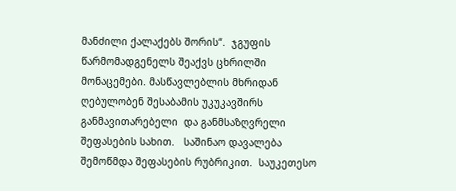მანძილი ქალაქებს შორის“.  ჯგუფის წარმომადგენელს შეაქვს ცხრილში მონაცემები. მასწავლებლის მხრიდან ღებულობენ შესაბამის უკუკავშირს განმავითარებელი  და განმსაზღვრელი შეფასების სახით.   საშინაო დავალება შემოწმდა შეფასების რუბრიკით.  საუკეთესო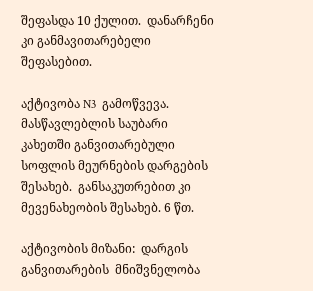შეფასდა 10 ქულით.  დანარჩენი კი განმავითარებელი  შეფასებით.

აქტივობა N3  გამოწვევა.  მასწავლებლის საუბარი კახეთში განვითარებული სოფლის მეურნების დარგების შესახებ.  განსაკუთრებით კი მევენახეობის შესახებ. 6 წთ.

აქტივობის მიზანი:  დარგის განვითარების  მნიშვნელობა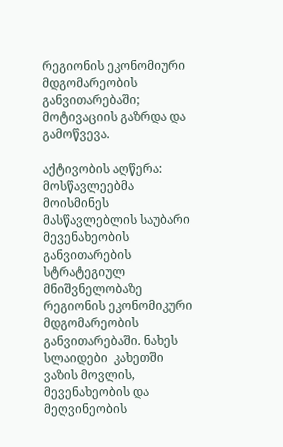რეგიონის ეკონომიური მდგომარეობის განვითარებაში; მოტივაციის გაზრდა და გამოწვევა.

აქტივობის აღწერა:    მოსწავლეებმა მოისმინეს მასწავლებლის საუბარი  მევენახეობის განვითარების სტრატეგიულ მნიშვნელობაზე  რეგიონის ეკონომიკური მდგომარეობის განვითარებაში. ნახეს სლაიდები  კახეთში ვაზის მოვლის,  მევენახეობის და მეღვინეობის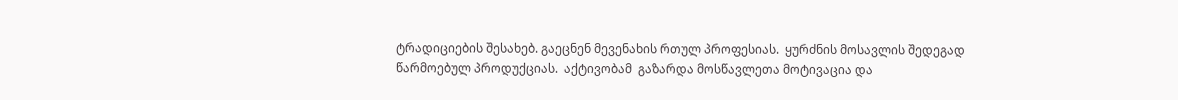ტრადიციების შესახებ. გაეცნენ მევენახის რთულ პროფესიას.  ყურძნის მოსავლის შედეგად წარმოებულ პროდუქციას.  აქტივობამ  გაზარდა მოსწავლეთა მოტივაცია და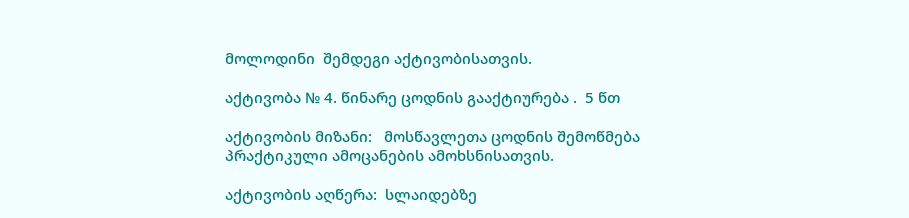მოლოდინი  შემდეგი აქტივობისათვის.

აქტივობა № 4. წინარე ცოდნის გააქტიურება .  5 წთ

აქტივობის მიზანი:   მოსწავლეთა ცოდნის შემოწმება პრაქტიკული ამოცანების ამოხსნისათვის.

აქტივობის აღწერა:  სლაიდებზე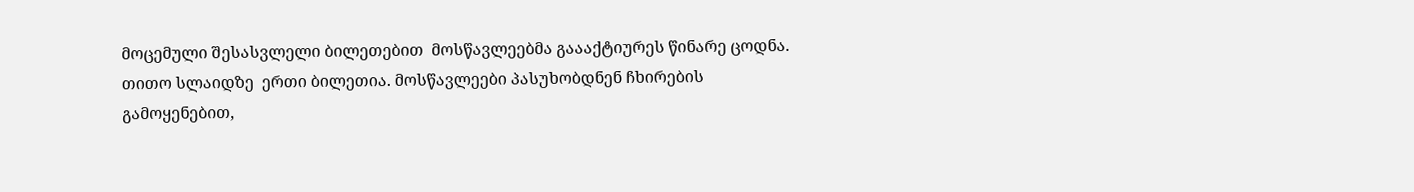მოცემული შესასვლელი ბილეთებით  მოსწავლეებმა გაააქტიურეს წინარე ცოდნა.  თითო სლაიდზე  ერთი ბილეთია. მოსწავლეები პასუხობდნენ ჩხირების გამოყენებით,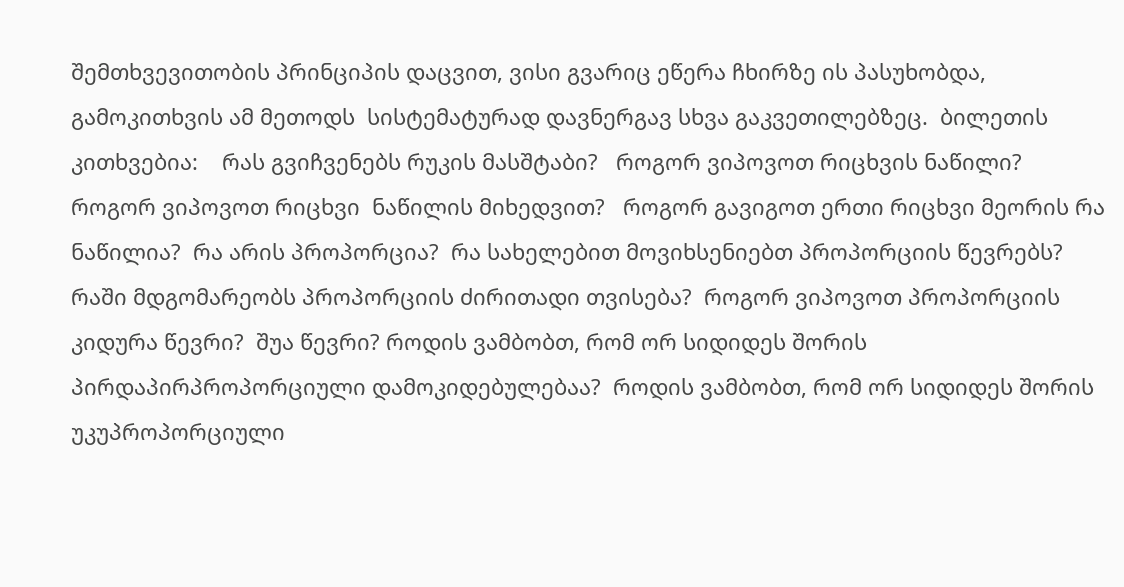შემთხვევითობის პრინციპის დაცვით, ვისი გვარიც ეწერა ჩხირზე ის პასუხობდა, გამოკითხვის ამ მეთოდს  სისტემატურად დავნერგავ სხვა გაკვეთილებზეც.  ბილეთის კითხვებია:    რას გვიჩვენებს რუკის მასშტაბი?   როგორ ვიპოვოთ რიცხვის ნაწილი?  როგორ ვიპოვოთ რიცხვი  ნაწილის მიხედვით?   როგორ გავიგოთ ერთი რიცხვი მეორის რა ნაწილია?  რა არის პროპორცია?  რა სახელებით მოვიხსენიებთ პროპორციის წევრებს?   რაში მდგომარეობს პროპორციის ძირითადი თვისება?  როგორ ვიპოვოთ პროპორციის კიდურა წევრი?  შუა წევრი? როდის ვამბობთ, რომ ორ სიდიდეს შორის  პირდაპირპროპორციული დამოკიდებულებაა?  როდის ვამბობთ, რომ ორ სიდიდეს შორის  უკუპროპორციული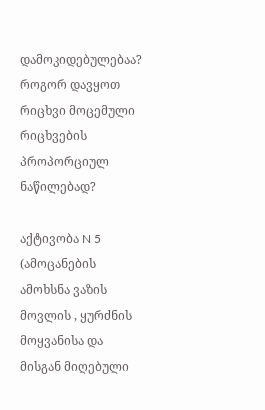დამოკიდებულებაა? როგორ დავყოთ რიცხვი მოცემული რიცხვების პროპორციულ ნაწილებად?

აქტივობა N 5 (ამოცანების ამოხსნა ვაზის მოვლის , ყურძნის მოყვანისა და მისგან მიღებული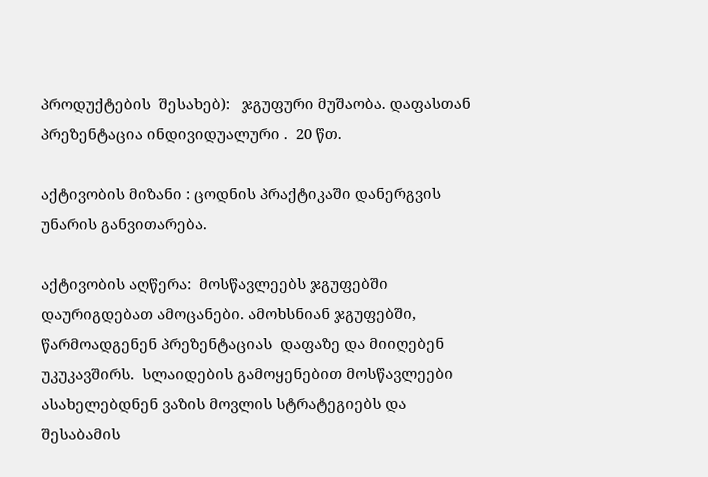პროდუქტების  შესახებ):   ჯგუფური მუშაობა. დაფასთან პრეზენტაცია ინდივიდუალური .  20 წთ.

აქტივობის მიზანი : ცოდნის პრაქტიკაში დანერგვის უნარის განვითარება.

აქტივობის აღწერა:  მოსწავლეებს ჯგუფებში დაურიგდებათ ამოცანები. ამოხსნიან ჯგუფებში,  წარმოადგენენ პრეზენტაციას  დაფაზე და მიიღებენ უკუკავშირს.  სლაიდების გამოყენებით მოსწავლეები ასახელებდნენ ვაზის მოვლის სტრატეგიებს და შესაბამის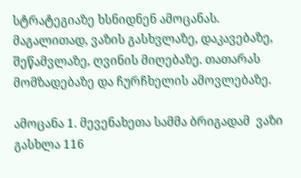სტრატეგიაზე ხსნიდნენ ამოცანას. მაგალითად, ვაზის გასხვლაზე, დაკავებაზე, შეწამვლაზე, ღვინის მიღებაზე. თათარას მომზადებაზე და ჩურჩხელის ამოვლებაზე.

ამოცანა 1. მევენახეთა სამმა ბრიგადამ  ვაზი გასხლა 116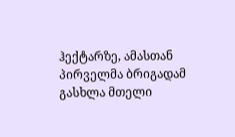ჰექტარზე, ამასთან პირველმა ბრიგადამ  გასხლა მთელი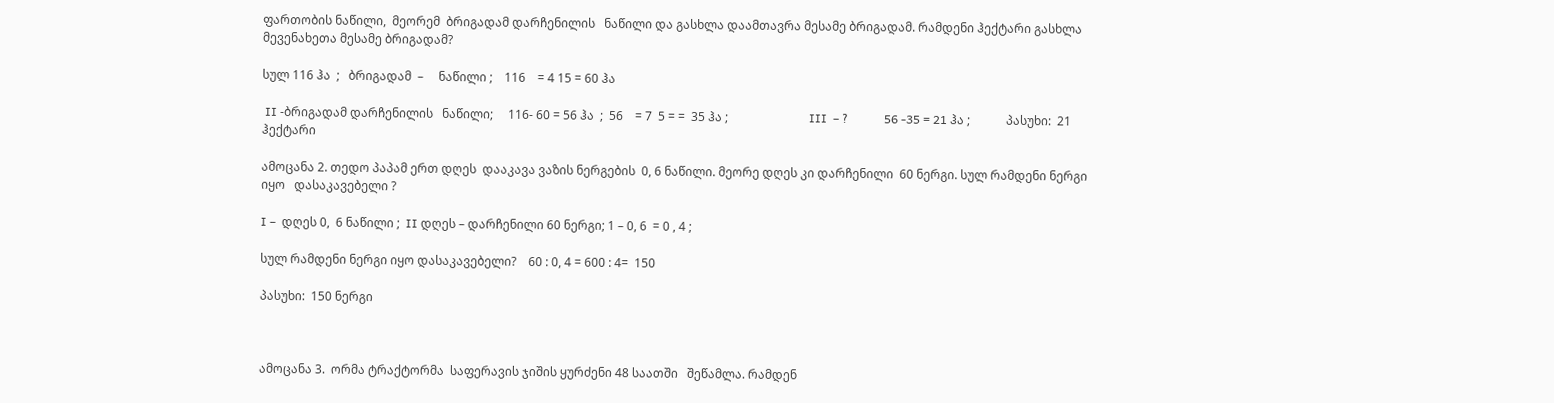ფართობის ნაწილი,  მეორემ  ბრიგადამ დარჩენილის   ნაწილი და გასხლა დაამთავრა მესამე ბრიგადამ. რამდენი ჰექტარი გასხლა მევენახეთა მესამე ბრიგადამ?

სულ 116 ჰა  ;   ბრიგადამ  –     ნაწილი ;    116    = 4 15 = 60 ჰა

 II -ბრიგადამ დარჩენილის   ნაწილი;     116- 60 = 56 ჰა  ;  56    = 7  5 = =  35 ჰა ;                           III  – ?            56 -35 = 21 ჰა ;            პასუხი:  21 ჰექტარი

ამოცანა 2. თედო პაპამ ერთ დღეს  დააკავა ვაზის ნერგების  0, 6 ნაწილი. მეორე დღეს კი დარჩენილი  60 ნერგი. სულ რამდენი ნერგი იყო   დასაკავებელი ?

I –  დღეს 0,  6 ნაწილი ;  II დღეს – დარჩენილი 60 ნერგი; 1 – 0, 6  = 0 , 4 ;

სულ რამდენი ნერგი იყო დასაკავებელი?    60 : 0, 4 = 600 : 4=  150

პასუხი:  150 ნერგი



ამოცანა 3.  ორმა ტრაქტორმა  საფერავის ჯიშის ყურძენი 48 საათში   შეწამლა. რამდენ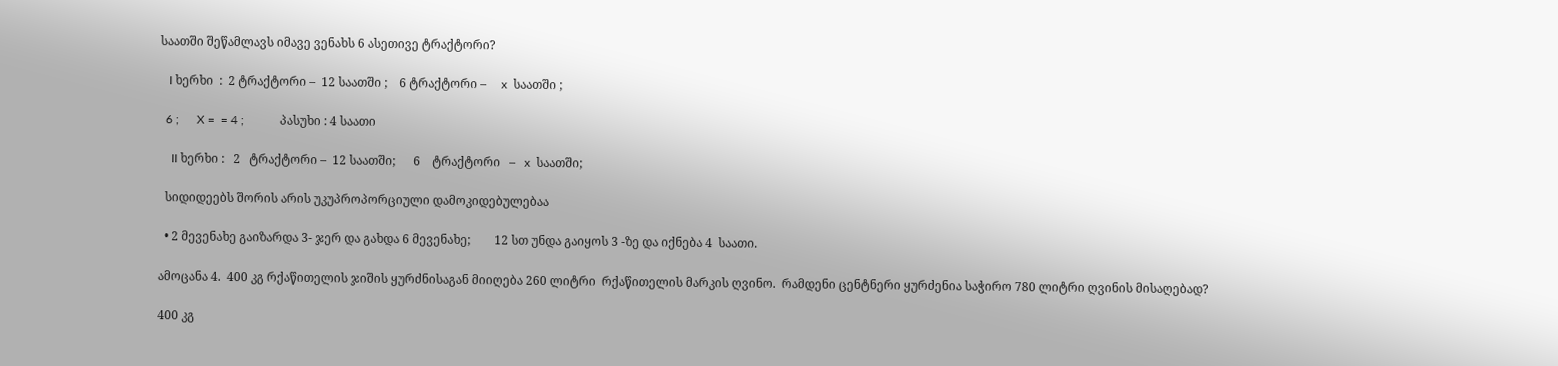საათში შეწამლავს იმავე ვენახს 6 ასეთივე ტრაქტორი?

   I ხერხი  :  2 ტრაქტორი –  12 საათში ;    6 ტრაქტორი –     x  საათში ;

  6 ;      X =  = 4 ;            პასუხი : 4 საათი

    II ხერხი :   2   ტრაქტორი –  12 საათში;      6    ტრაქტორი   –   x  საათში;

  სიდიდეებს შორის არის უკუპროპორციული დამოკიდებულებაა

  • 2 მევენახე გაიზარდა 3- ჯერ და გახდა 6 მევენახე;        12 სთ უნდა გაიყოს 3 -ზე და იქნება 4  საათი.

ამოცანა 4.  400 კგ რქაწითელის ჯიშის ყურძნისაგან მიიღება 260 ლიტრი  რქაწითელის მარკის ღვინო.  რამდენი ცენტნერი ყურძენია საჭირო 780 ლიტრი ღვინის მისაღებად?

400 კგ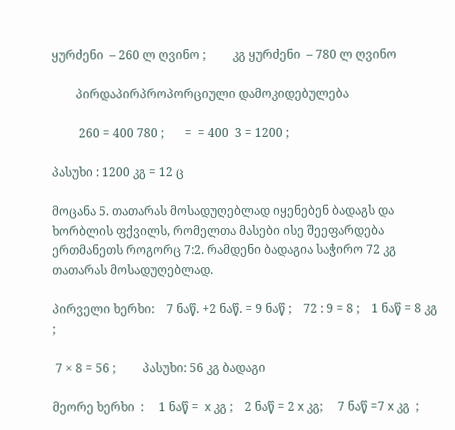ყურძენი  – 260 ლ ღვინო ;         კგ ყურძენი  – 780 ლ ღვინო

        პირდაპირპროპორციული დამოკიდებულება

         260 = 400 780 ;       =  = 400  3 = 1200 ;

პასუხი : 1200 კგ = 12 ც

მოცანა 5. თათარას მოსადუღებლად იყენებენ ბადაგს და ხორბლის ფქვილს, რომელთა მასები ისე შეეფარდება ერთმანეთს როგორც 7:2. რამდენი ბადაგია საჭირო 72 კგ თათარას მოსადუღებლად.

პირველი ხერხი:    7 ნაწ. +2 ნაწ. = 9 ნაწ ;    72 : 9 = 8 ;    1 ნაწ = 8 კგ  ;

 7 × 8 = 56 ;         პასუხი: 56 კგ ბადაგი

მეორე ხერხი  :     1 ნაწ =  x კგ ;    2 ნაწ = 2 x კგ;     7 ნაწ =7 x კგ  ;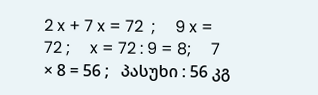2 x + 7 x = 72  ;     9 x = 72 ;     x = 72 : 9 = 8;     7 × 8 = 56 ;   პასუხი : 56 კგ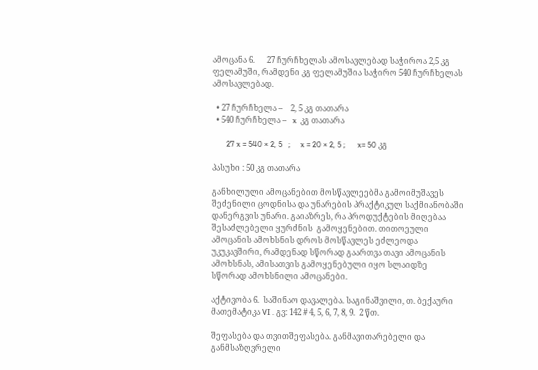ამოცანა 6.      27 ჩურჩხელას ამოსავლებად საჭიროა 2,5 კგ ფელამუში, რამდენი კგ ფელამუშია საჭირო 540 ჩურჩხელას ამოსავლებად.

  • 27 ჩურჩხელა –    2, 5 კგ თათარა
  • 540 ჩურჩხელა –   x  კგ თათარა

       27 x = 540 × 2, 5   ;     x = 20 × 2, 5 ;      x= 50 კგ

პასუხი : 50 კგ თათარა

განხილული ამოცანებით მოსწავლეებმა გამოიმუშავეს შეძენილი ცოდნისა და უნარების პრაქტიკულ საქმიანობაში დანერგვის უნარი. გაიაზრეს, რა პროდუქტების მიღებაა შესაძლებელი ყურძნის  გამოყენებით. თითოეული ამოცანის ამოხსნის დროს მოსწავლეს ეძლეოდა უკუკავშირი, რამდენად სწორად გაართვა თავი ამოცანის ამოხსნას, ამისათვის გამოყენებული იყო სლაიდზე  სწორად ამოხსნილი ამოცანები.

აქტივობა 6.  საშინაო დავალება. საგინაშვილი, თ. ბექაური მათემატიკა VI . გვ: 142 # 4, 5, 6, 7, 8, 9.  2 წთ.

შეფასება და თვითშეფასება. განმავითარებელი და განმსაზღვრელი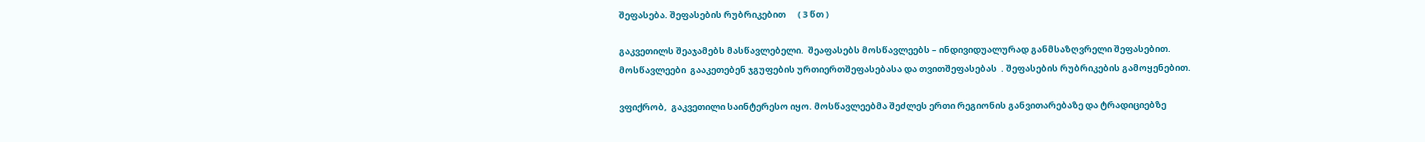შეფასება. შეფასების რუბრიკებით      ( 3 წთ )

გაკვეთილს შეაჯამებს მასწავლებელი.  შეაფასებს მოსწავლეებს – ინდივიდუალურად განმსაზღვრელი შეფასებით. მოსწავლეები  გააკეთებენ ჯგუფების ურთიერთშეფასებასა და თვითშეფასებას  . შეფასების რუბრიკების გამოყენებით.

ვფიქრობ,  გაკვეთილი საინტერესო იყო. მოსწავლეებმა შეძლეს ერთი რეგიონის განვითარებაზე და ტრადიციებზე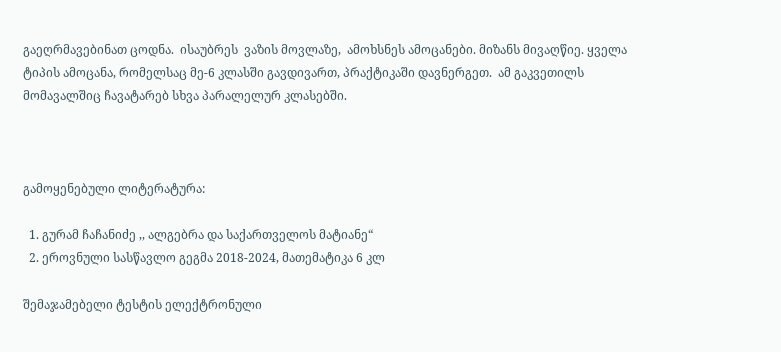გაეღრმავებინათ ცოდნა.  ისაუბრეს  ვაზის მოვლაზე,  ამოხსნეს ამოცანები. მიზანს მივაღწიე. ყველა ტიპის ამოცანა, რომელსაც მე-6 კლასში გავდივართ, პრაქტიკაში დავნერგეთ.  ამ გაკვეთილს მომავალშიც ჩავატარებ სხვა პარალელურ კლასებში.



გამოყენებული ლიტერატურა:

  1. გურამ ჩაჩანიძე ,, ალგებრა და საქართველოს მატიანე“
  2. ეროვნული სასწავლო გეგმა 2018-2024, მათემატიკა 6 კლ

შემაჯამებელი ტესტის ელექტრონული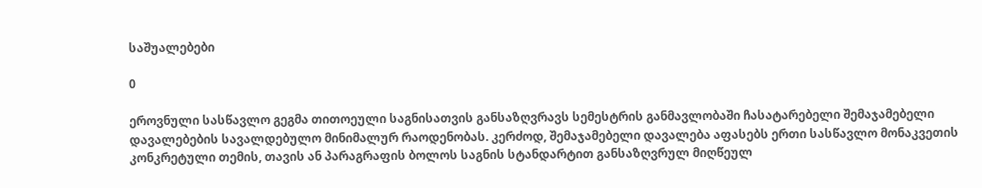საშუალებები

0

ეროვნული სასწავლო გეგმა თითოეული საგნისათვის განსაზღვრავს სემესტრის განმავლობაში ჩასატარებელი შემაჯამებელი დავალებების სავალდებულო მინიმალურ რაოდენობას. კერძოდ, შემაჯამებელი დავალება აფასებს ერთი სასწავლო მონაკვეთის კონკრეტული თემის, თავის ან პარაგრაფის ბოლოს საგნის სტანდარტით განსაზღვრულ მიღწეულ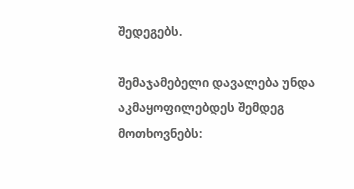შედეგებს.

შემაჯამებელი დავალება უნდა აკმაყოფილებდეს შემდეგ მოთხოვნებს: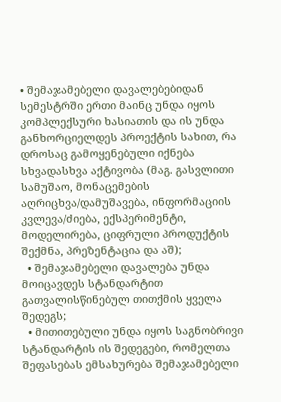• შემაჯამებელი დავალებებიდან სემესტრში ერთი მაინც უნდა იყოს კომპლექსური ხასიათის და ის უნდა განხორციელდეს პროექტის სახით, რა დროსაც გამოყენებული იქნება სხვადასხვა აქტივობა (მაგ. გასვლითი სამუშაო, მონაცემების აღრიცხვა/დამუშავება, ინფორმაციის კვლევა/ძიება, ექსპერიმენტი, მოდელირება, ციფრული პროდუქტის შექმნა, პრეზენტაცია და აშ);
  • შემაჯამებელი დავალება უნდა მოიცავდეს სტანდარტით გათვალისწინებულ თითქმის ყველა შედეგს;
  • მითითებული უნდა იყოს საგნობრივი სტანდარტის ის შედეგები, რომელთა შეფასებას ემსახურება შემაჯამებელი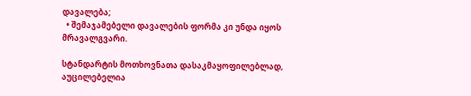დავალება;
  • შემაჯამებელი დავალების ფორმა კი უნდა იყოს მრავალგვარი.

სტანდარტის მოთხოვნათა დასაკმაყოფილებლად, აუცილებელია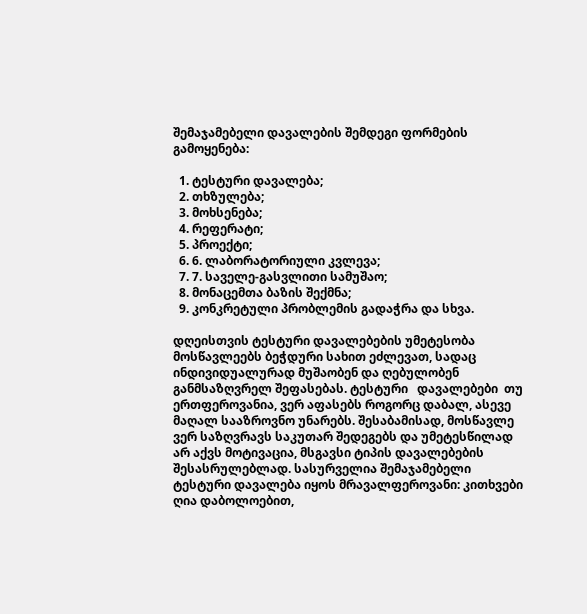შემაჯამებელი დავალების შემდეგი ფორმების გამოყენება:

  1. ტესტური დავალება;
  2. თხზულება;
  3. მოხსენება;
  4. რეფერატი;
  5. პროექტი;
  6. 6. ლაბორატორიული კვლევა;
  7. 7. საველე-გასვლითი სამუშაო;
  8. მონაცემთა ბაზის შექმნა;
  9. კონკრეტული პრობლემის გადაჭრა და სხვა.

დღეისთვის ტესტური დავალებების უმეტესობა მოსწავლეებს ბეჭდური სახით ეძლევათ, სადაც ინდივიდუალურად მუშაობენ და ღებულობენ განმსაზღვრელ შეფასებას. ტესტური   დავალებები  თუ  ერთფეროვანია, ვერ აფასებს როგორც დაბალ, ასევე მაღალ სააზროვნო უნარებს. შესაბამისად, მოსწავლე ვერ საზღვრავს საკუთარ შედეგებს და უმეტესწილად არ აქვს მოტივაცია, მსგავსი ტიპის დავალებების შესასრულებლად. სასურველია შემაჯამებელი ტესტური დავალება იყოს მრავალფეროვანი: კითხვები ღია დაბოლოებით,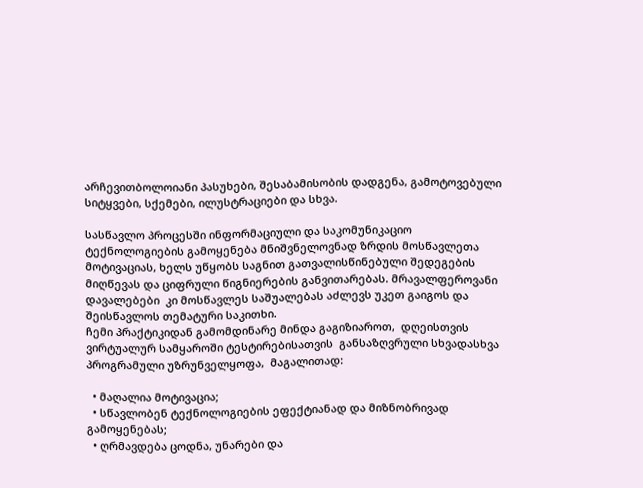არჩევითბოლოიანი პასუხები, შესაბამისობის დადგენა, გამოტოვებული სიტყვები, სქემები, ილუსტრაციები და სხვა.

სასწავლო პროცესში ინფორმაციული და საკომუნიკაციო ტექნოლოგიების გამოყენება მნიშვნელოვნად ზრდის მოსწავლეთა მოტივაციას, ხელს უწყობს საგნით გათვალისწინებული შედეგების მიღწევას და ციფრული წიგნიერების განვითარებას. მრავალფეროვანი დავალებები  კი მოსწავლეს საშუალებას აძლევს უკეთ გაიგოს და შეისწავლოს თემატური საკითხი.
ჩემი პრაქტიკიდან გამომდინარე მინდა გაგიზიაროთ,  დღეისთვის ვირტუალურ სამყაროში ტესტირებისათვის  განსაზღვრული სხვადასხვა პროგრამული უზრუნველყოფა,  მაგალითად:

  • მაღალია მოტივაცია;
  • სწავლობენ ტექნოლოგიების ეფექტიანად და მიზნობრივად გამოყენებას;
  • ღრმავდება ცოდნა, უნარები და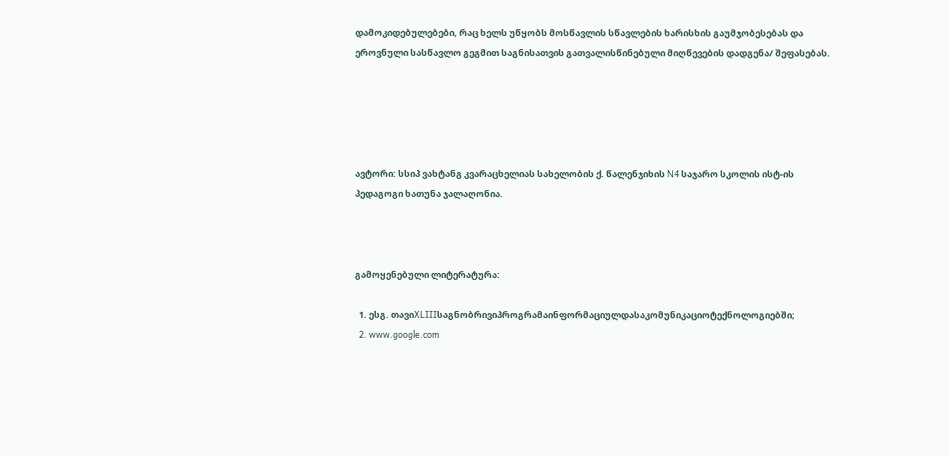დამოკიდებულებები, რაც ხელს უწყობს მოსწავლის სწავლების ხარისხის გაუმჯობესებას და ეროვნული სასწავლო გეგმით საგნისათვის გათვალისწინებული მიღწევების დადგენა/ შეფასებას.





ავტორი: სსიპ ვახტანგ კვარაცხელიას სახელობის ქ. წალენჯიხის N4 საჯარო სკოლის ისტ-ის პედაგოგი ხათუნა ჯალაღონია.



გამოყენებული ლიტერატურა:

  1. ესგ. თავიXLIIIსაგნობრივიპროგრამაინფორმაციულდასაკომუნიკაციოტექნოლოგიებში;
  2. www.google.com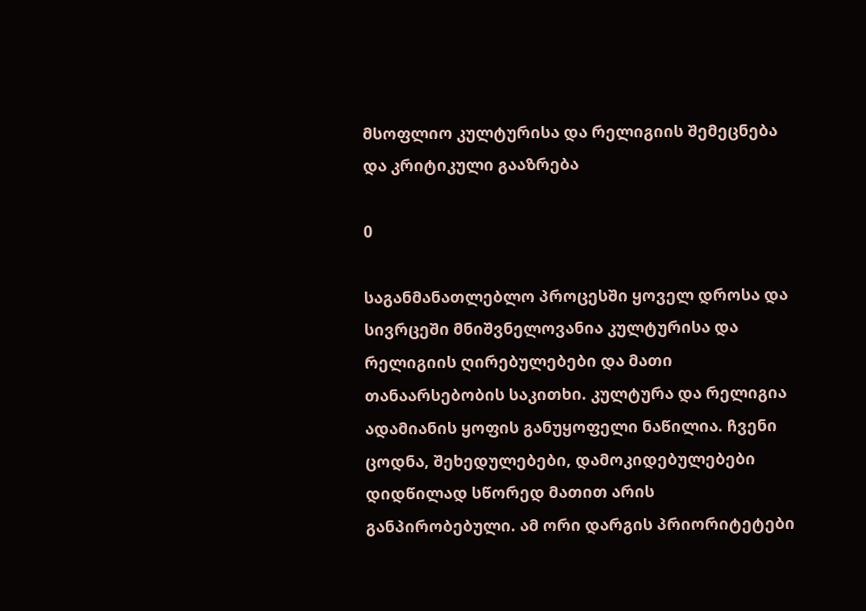მსოფლიო კულტურისა და რელიგიის შემეცნება და კრიტიკული გააზრება

0

საგანმანათლებლო პროცესში ყოველ დროსა და სივრცეში მნიშვნელოვანია კულტურისა და რელიგიის ღირებულებები და მათი თანაარსებობის საკითხი. კულტურა და რელიგია ადამიანის ყოფის განუყოფელი ნაწილია. ჩვენი ცოდნა, შეხედულებები, დამოკიდებულებები დიდწილად სწორედ მათით არის განპირობებული. ამ ორი დარგის პრიორიტეტები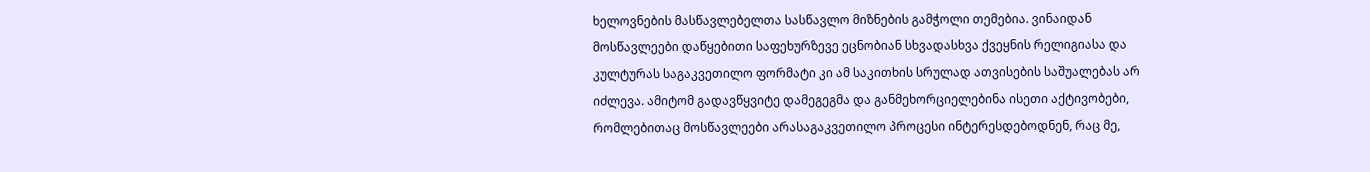ხელოვნების მასწავლებელთა სასწავლო მიზნების გამჭოლი თემებია. ვინაიდან მოსწავლეები დაწყებითი საფეხურზევე ეცნობიან სხვადასხვა ქვეყნის რელიგიასა და კულტურას საგაკვეთილო ფორმატი კი ამ საკითხის სრულად ათვისების საშუალებას არ იძლევა. ამიტომ გადავწყვიტე დამეგეგმა და განმეხორციელებინა ისეთი აქტივობები, რომლებითაც მოსწავლეები არასაგაკვეთილო პროცესი ინტერესდებოდნენ, რაც მე,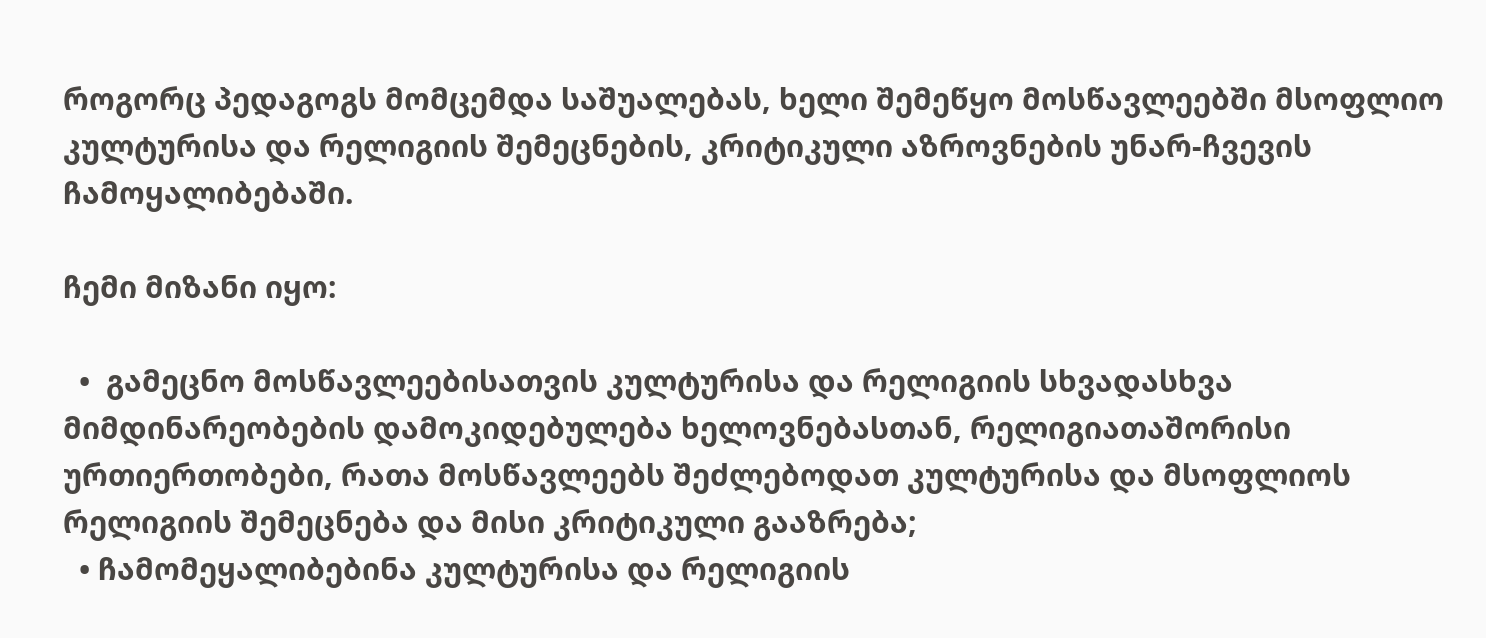როგორც პედაგოგს მომცემდა საშუალებას, ხელი შემეწყო მოსწავლეებში მსოფლიო კულტურისა და რელიგიის შემეცნების, კრიტიკული აზროვნების უნარ-ჩვევის ჩამოყალიბებაში.

ჩემი მიზანი იყო:

  •  გამეცნო მოსწავლეებისათვის კულტურისა და რელიგიის სხვადასხვა მიმდინარეობების დამოკიდებულება ხელოვნებასთან, რელიგიათაშორისი ურთიერთობები, რათა მოსწავლეებს შეძლებოდათ კულტურისა და მსოფლიოს რელიგიის შემეცნება და მისი კრიტიკული გააზრება;
  • ჩამომეყალიბებინა კულტურისა და რელიგიის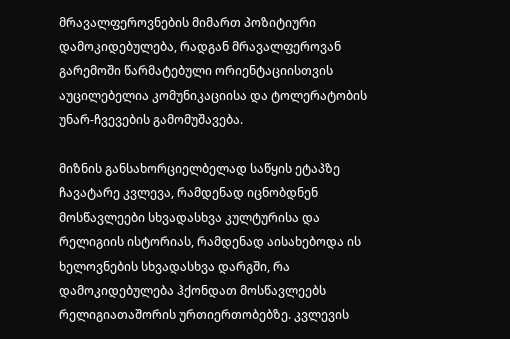მრავალფეროვნების მიმართ პოზიტიური დამოკიდებულება, რადგან მრავალფეროვან გარემოში წარმატებული ორიენტაციისთვის აუცილებელია კომუნიკაციისა და ტოლერატობის უნარ-ჩვევების გამომუშავება.

მიზნის განსახორციელბელად საწყის ეტაპზე ჩავატარე კვლევა, რამდენად იცნობდნენ მოსწავლეები სხვადასხვა კულტურისა და რელიგიის ისტორიას, რამდენად აისახებოდა ის ხელოვნების სხვადასხვა დარგში, რა დამოკიდებულება ჰქონდათ მოსწავლეებს რელიგიათაშორის ურთიერთობებზე. კვლევის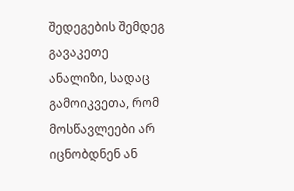შედეგების შემდეგ გავაკეთე ანალიზი, სადაც გამოიკვეთა, რომ მოსწავლეები არ იცნობდნენ ან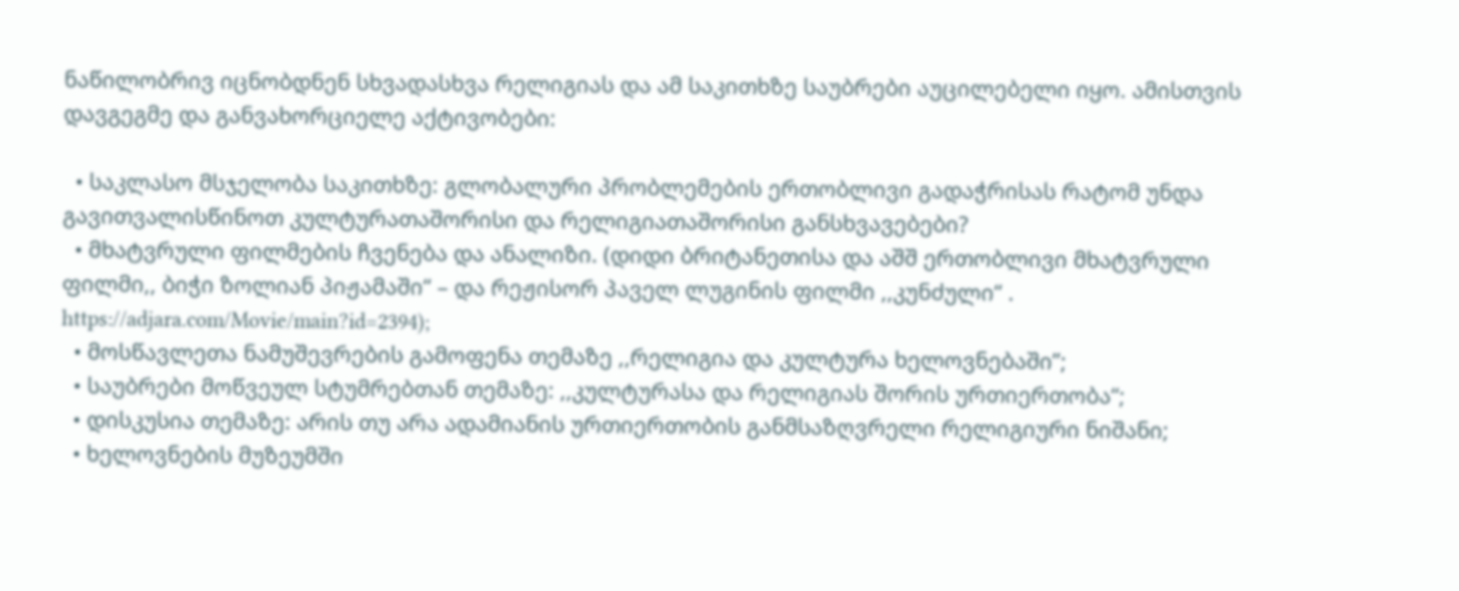ნაწილობრივ იცნობდნენ სხვადასხვა რელიგიას და ამ საკითხზე საუბრები აუცილებელი იყო. ამისთვის დავგეგმე და განვახორციელე აქტივობები:

  • საკლასო მსჯელობა საკითხზე: გლობალური პრობლემების ერთობლივი გადაჭრისას რატომ უნდა გავითვალისწინოთ კულტურათაშორისი და რელიგიათაშორისი განსხვავებები?
  • მხატვრული ფილმების ჩვენება და ანალიზი. (დიდი ბრიტანეთისა და აშშ ერთობლივი მხატვრული ფილმი,, ბიჭი ზოლიან პიჟამაში“ – და რეჟისორ პაველ ლუგინის ფილმი ,,კუნძული“ . https://adjara.com/Movie/main?id=2394);
  • მოსწავლეთა ნამუშევრების გამოფენა თემაზე ,,რელიგია და კულტურა ხელოვნებაში’’;
  • საუბრები მოწვეულ სტუმრებთან თემაზე: ,,კულტურასა და რელიგიას შორის ურთიერთობა“;
  • დისკუსია თემაზე: არის თუ არა ადამიანის ურთიერთობის განმსაზღვრელი რელიგიური ნიშანი;
  • ხელოვნების მუზეუმში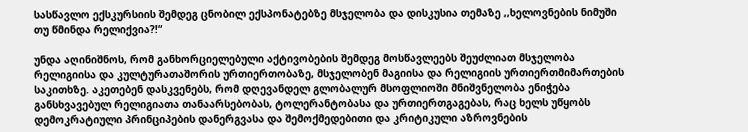სასწავლო ექსკურსიის შემდეგ ცნობილ ექსპონატებზე მსჯელობა და დისკუსია თემაზე ,,ხელოვნების ნიმუში თუ წმინდა რელიქვია?!“

უნდა აღინიშნოს, რომ განხორციელებული აქტივობების შემდეგ მოსწავლეებს შეუძლიათ მსჯელობა რელიგიისა და კულტურათაშორის ურთიერთობაზე, მსჯელობენ მაგიისა და რელიგიის ურთიერთმიმართების საკითხზე. აკეთებენ დასკვენებს, რომ დღევანდელ გლობალურ მსოფლიოში მნიშვნელობა ენიჭება განსხვავებულ რელიგიათა თანაარსებობას, ტოლერანტობასა და ურთიერთგაგებას, რაც ხელს უწყობს დემოკრატიული პრინციპების დანერგვასა და შემოქმედებითი და კრიტიკული აზროვნების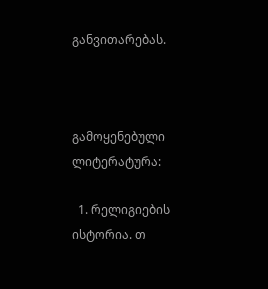განვითარებას.



გამოყენებული ლიტერატურა:

  1. რელიგიების ისტორია. თ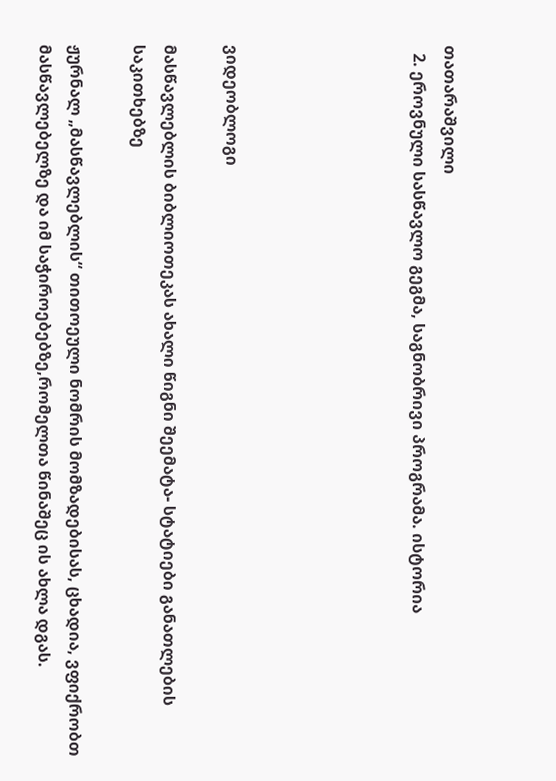თათარაშვილი
  2. ეროვნული სასწავლო გეგმა, საგნობრივი პროგრამა. ისტორია





ვიდეობლოგი

მასწავლებლის ბიბლიოთეკას ახალი წიგნი შეემატა- სტატიები განათლების საკითხებზე

ჟურნალ „მასწავლებლის“ თითოეული ნომრის მომზადებისას, ცხადია, ვფიქრობთ მასწავლებელზე და იმ საჭიროებებზე,რომელთა წინაშეც ის ახლა დგას.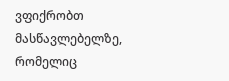ვფიქრობთ მასწავლებელზე, რომელიც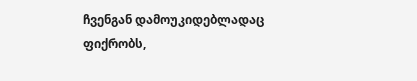ჩვენგან დამოუკიდებლადაც ფიქრობს,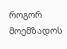როგორ მოემზადოს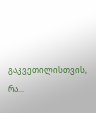გაკვეთილისთვის, რა...